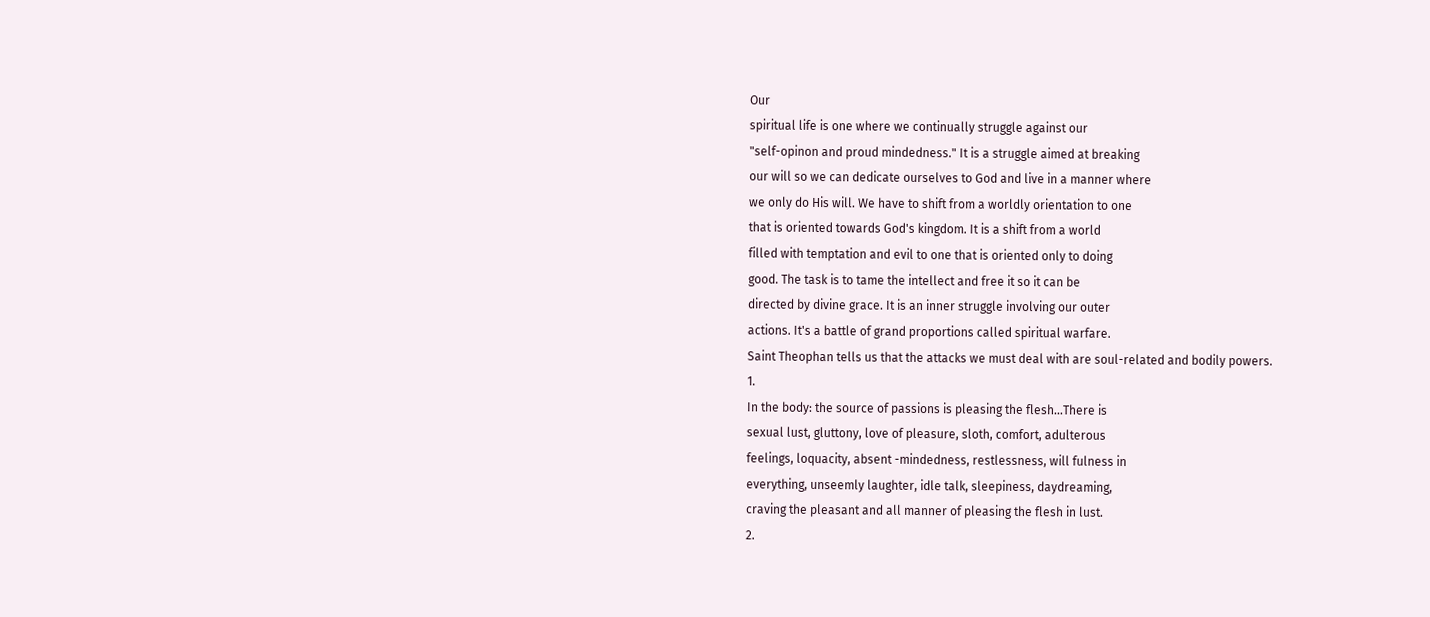Our
spiritual life is one where we continually struggle against our
"self-opinon and proud mindedness." It is a struggle aimed at breaking
our will so we can dedicate ourselves to God and live in a manner where
we only do His will. We have to shift from a worldly orientation to one
that is oriented towards God's kingdom. It is a shift from a world
filled with temptation and evil to one that is oriented only to doing
good. The task is to tame the intellect and free it so it can be
directed by divine grace. It is an inner struggle involving our outer
actions. It's a battle of grand proportions called spiritual warfare.
Saint Theophan tells us that the attacks we must deal with are soul-related and bodily powers.
1.
In the body: the source of passions is pleasing the flesh...There is
sexual lust, gluttony, love of pleasure, sloth, comfort, adulterous
feelings, loquacity, absent -mindedness, restlessness, will fulness in
everything, unseemly laughter, idle talk, sleepiness, daydreaming,
craving the pleasant and all manner of pleasing the flesh in lust.
2.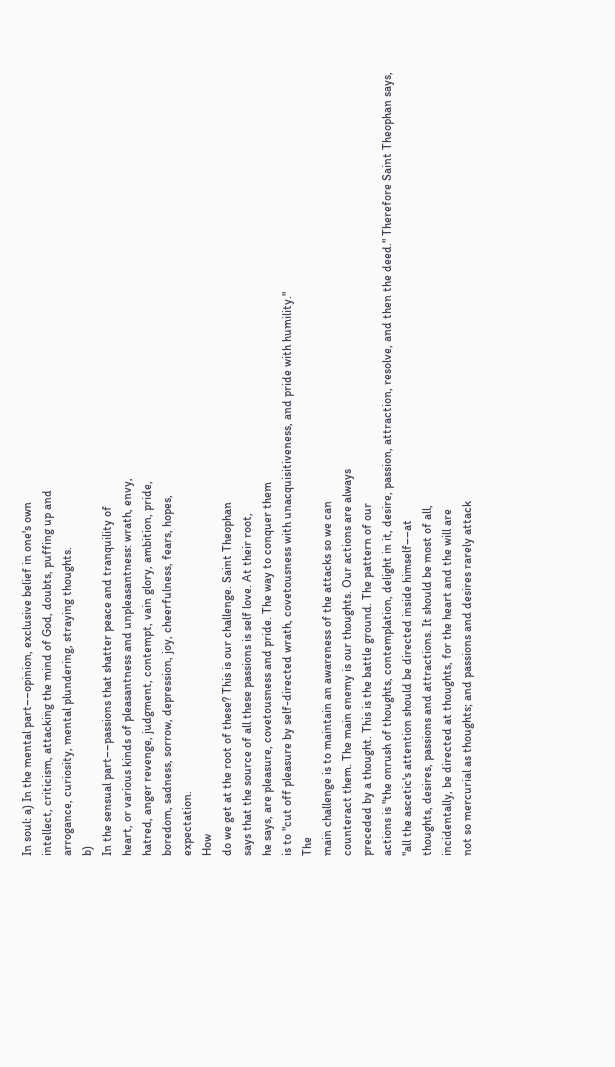In soul: a) In the mental part––opinion, exclusive belief in one's own
intellect, criticism, attacking the mind of God, doubts, puffing up and
arrogance, curiosity, mental plundering, straying thoughts.
b)
In the sensual part––passions that shatter peace and tranquility of
heart, or various kinds of pleasantness and unpleasantness: wrath, envy,
hatred, anger revenge, judgment, contempt, vain glory, ambition, pride,
boredom, sadness, sorrow, depression, joy, cheerfulness, fears, hopes,
expectation.
How
do we get at the root of these? This is our challenge. Saint Theophan
says that the source of all these passions is self love. At their root,
he says, are pleasure, covetousness and pride. The way to conquer them
is to "cut off pleasure by self-directed wrath, covetousness with unacquisitiveness, and pride with humility."
The
main challenge is to maintain an awareness of the attacks so we can
counteract them. The main enemy is our thoughts. Our actions are always
preceded by a thought. This is the battle ground. The pattern of our
actions is "the onrush of thoughts, contemplation, delight in it, desire, passion, attraction, resolve, and then the deed." Therefore Saint Theophan says,
"all the ascetic's attention should be directed inside himself––at
thoughts, desires, passions and attractions. It should be most of all,
incidentally, be directed at thoughts, for the heart and the will are
not so mercurial as thoughts; and passions and desires rarely attack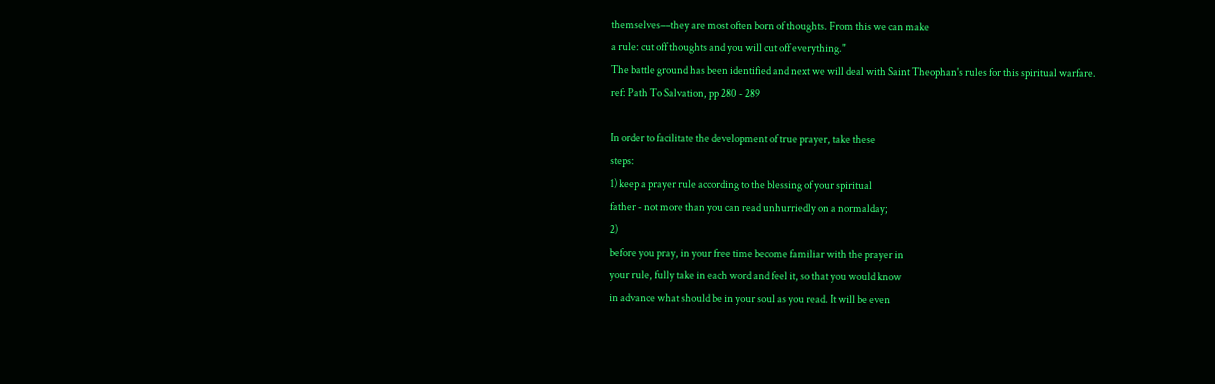themselves––they are most often born of thoughts. From this we can make
a rule: cut off thoughts and you will cut off everything."
The battle ground has been identified and next we will deal with Saint Theophan's rules for this spiritual warfare.
ref: Path To Salvation, pp 280 - 289

In order to facilitate the development of true prayer, take these
steps:
1) keep a prayer rule according to the blessing of your spiritual
father - not more than you can read unhurriedly on a normalday;
2)
before you pray, in your free time become familiar with the prayer in
your rule, fully take in each word and feel it, so that you would know
in advance what should be in your soul as you read. It will be even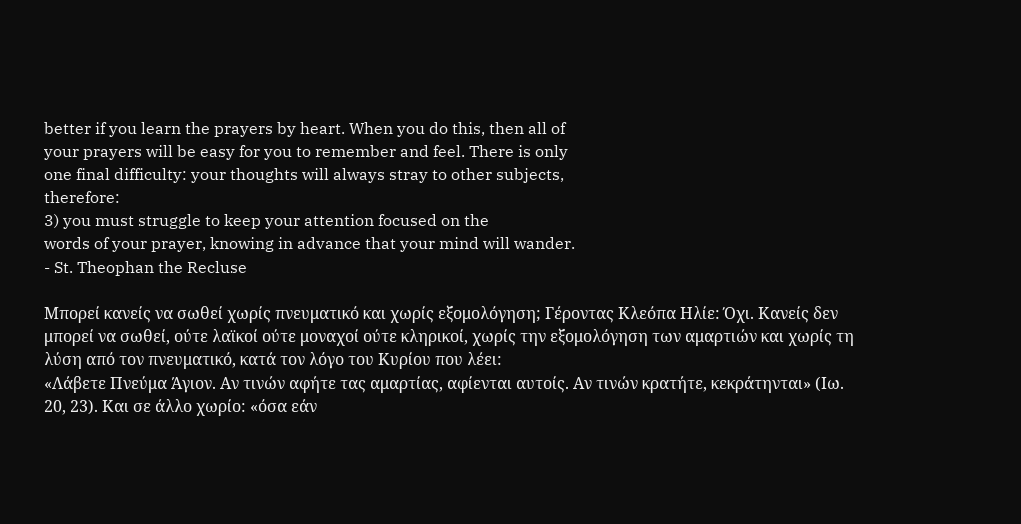better if you learn the prayers by heart. When you do this, then all of
your prayers will be easy for you to remember and feel. There is only
one final difficulty: your thoughts will always stray to other subjects,
therefore:
3) you must struggle to keep your attention focused on the
words of your prayer, knowing in advance that your mind will wander.
- St. Theophan the Recluse

Μπορεί κανείς να σωθεί χωρίς πνευματικό και χωρίς εξομολόγηση; Γέροντας Κλεόπα Ηλίε: Όχι. Κανείς δεν μπορεί να σωθεί, ούτε λαϊκοί ούτε μοναχοί ούτε κληρικοί, χωρίς την εξομολόγηση των αμαρτιών και χωρίς τη λύση από τον πνευματικό, κατά τον λόγο του Κυρίου που λέει:
«Λάβετε Πνεύμα Άγιον. Αν τινών αφήτε τας αμαρτίας, αφίενται αυτοίς. Αν τινών κρατήτε, κεκράτηνται» (Ιω. 20, 23). Και σε άλλο χωρίο: «όσα εάν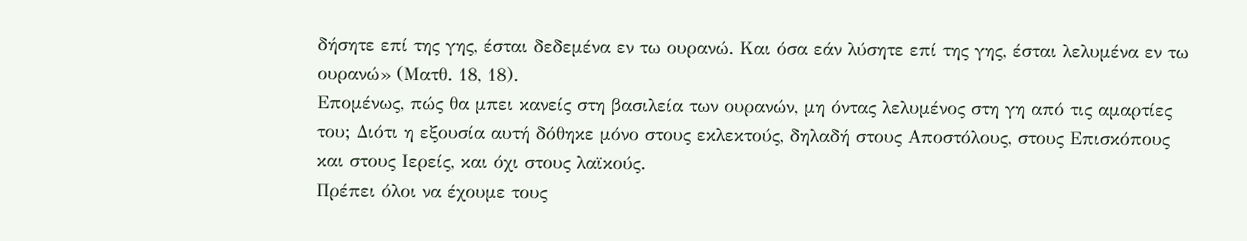δήσητε επί της γης, έσται δεδεμένα εν τω ουρανώ. Και όσα εάν λύσητε επί της γης, έσται λελυμένα εν τω ουρανώ» (Ματθ. 18, 18).
Επομένως, πώς θα μπει κανείς στη βασιλεία των ουρανών, μη όντας λελυμένος στη γη από τις αμαρτίες του; Διότι η εξουσία αυτή δόθηκε μόνο στους εκλεκτούς, δηλαδή στους Αποστόλους, στους Επισκόπους και στους Ιερείς, και όχι στους λαϊκούς.
Πρέπει όλοι να έχουμε τους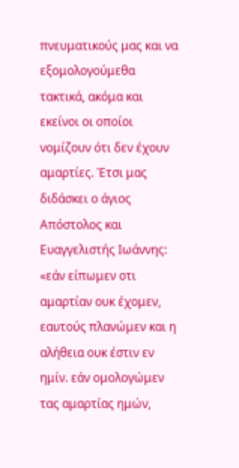πνευματικούς μας και να εξομολογούμεθα τακτικά, ακόμα και εκείνοι οι οποίοι νομίζουν ότι δεν έχουν αμαρτίες. Έτσι μας διδάσκει ο άγιος Απόστολος και Ευαγγελιστής Ιωάννης: «εάν είπωμεν οτι αμαρτίαν ουκ έχομεν, εαυτούς πλανώμεν και η αλήθεια ουκ έστιν εν ημίν. εάν ομολογώμεν τας αμαρτίας ημών,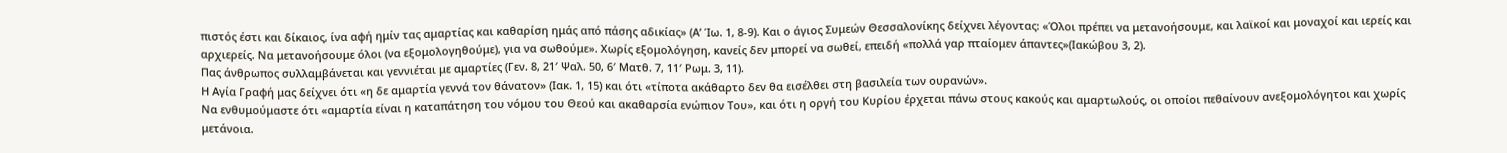πιστός έστι και δίκαιος, ίνα αφή ημίν τας αμαρτίας και καθαρίση ημάς από πάσης αδικίας» (Α’ Ίω. 1, 8-9). Και ο άγιος Συμεών Θεσσαλονίκης δείχνει λέγοντας: «Όλοι πρέπει να μετανοήσουμε, και λαϊκοί και μοναχοί και ιερείς και αρχιερείς. Να μετανοήσουμε όλοι (να εξομολογηθούμε), για να σωθούμε». Χωρίς εξομολόγηση, κανείς δεν μπορεί να σωθεί, επειδή «πολλά γαρ πταίομεν άπαντες»(Ιακώβου 3, 2).
Πας άνθρωπος συλλαμβάνεται και γεννιέται με αμαρτίες (Γεν. 8, 21′ Ψαλ. 50, 6′ Ματθ. 7, 11′ Ρωμ. 3, 11).
Η Αγία Γραφή μας δείχνει ότι «η δε αμαρτία γεννά τον θάνατον» (Ιακ. 1, 15) και ότι «τίποτα ακάθαρτο δεν θα εισέλθει στη βασιλεία των ουρανών».
Να ενθυμούμαστε ότι «αμαρτία είναι η καταπάτηση του νόμου του Θεού και ακαθαρσία ενώπιον Του», και ότι η οργή του Κυρίου έρχεται πάνω στους κακούς και αμαρτωλούς, οι οποίοι πεθαίνουν ανεξομολόγητοι και χωρίς μετάνοια.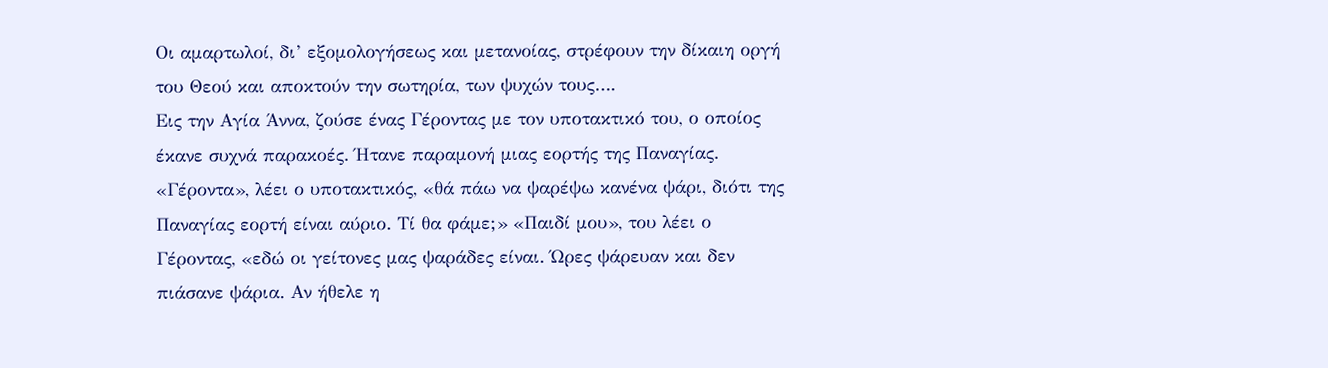Οι αμαρτωλοί, δι’ εξομολογήσεως και μετανοίας, στρέφουν την δίκαιη οργή του Θεού και αποκτούν την σωτηρία, των ψυχών τους….
Εις την Αγία Άννα, ζούσε ένας Γέροντας με τον υποτακτικό του, ο οποίος έκανε συχνά παρακοές. Ήτανε παραμονή μιας εορτής της Παναγίας. «Γέροντα», λέει ο υποτακτικός, «θά πάω να ψαρέψω κανένα ψάρι, διότι της Παναγίας εορτή είναι αύριο. Τί θα φάμε;» «Παιδί μου», του λέει ο Γέροντας, «εδώ οι γείτονες μας ψαράδες είναι. Ώρες ψάρευαν και δεν πιάσανε ψάρια. Αν ήθελε η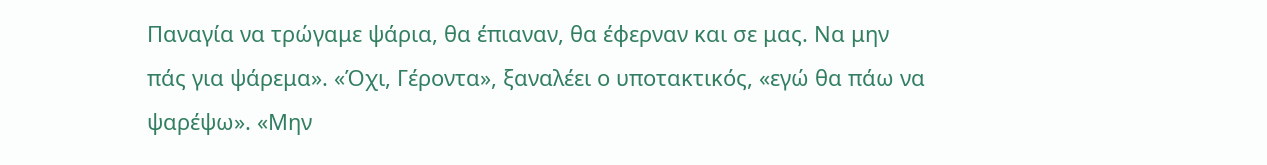Παναγία να τρώγαμε ψάρια, θα έπιαναν, θα έφερναν και σε μας. Να μην πάς για ψάρεμα». «Όχι, Γέροντα», ξαναλέει ο υποτακτικός, «εγώ θα πάω να ψαρέψω». «Μην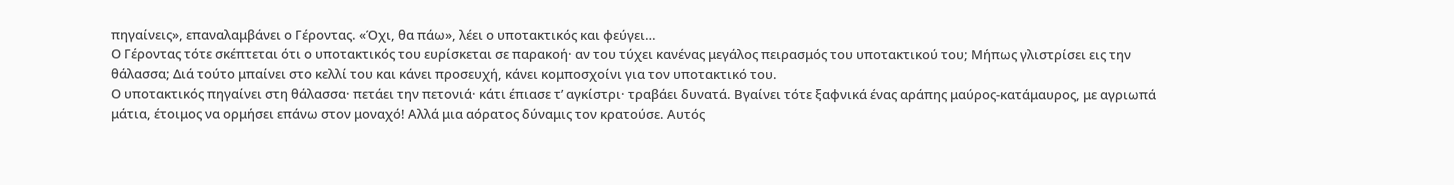πηγαίνεις», επαναλαμβάνει ο Γέροντας. «Όχι, θα πάω», λέει ο υποτακτικός και φεύγει…
Ο Γέροντας τότε σκέπτεται ότι ο υποτακτικός του ευρίσκεται σε παρακοή· αν του τύχει κανένας μεγάλος πειρασμός του υποτακτικού του; Μήπως γλιστρίσει εις την θάλασσα; Διά τούτο μπαίνει στο κελλί του και κάνει προσευχή, κάνει κομποσχοίνι για τον υποτακτικό του.
Ο υποτακτικός πηγαίνει στη θάλασσα· πετάει την πετονιά· κάτι έπιασε τ’ αγκίστρι· τραβάει δυνατά. Βγαίνει τότε ξαφνικά ένας αράπης μαύρος-κατάμαυρος, με αγριωπά μάτια, έτοιμος να ορμήσει επάνω στον μοναχό! Αλλά μια αόρατος δύναμις τον κρατούσε. Αυτός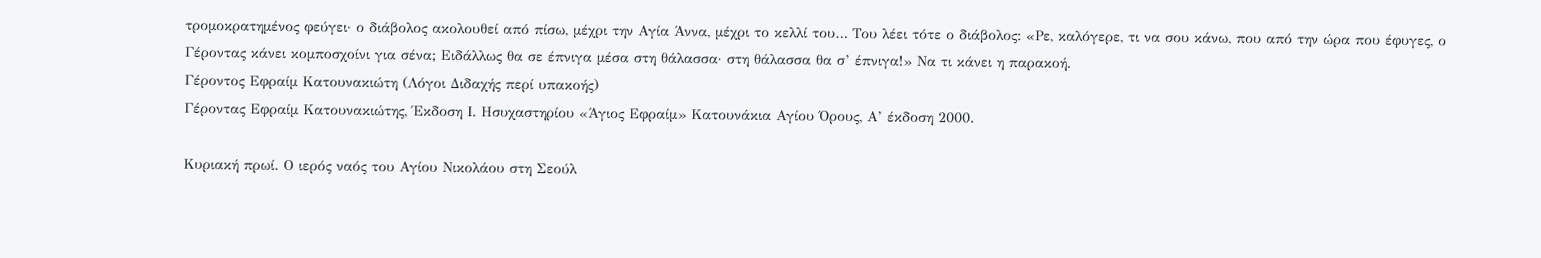τρομοκρατημένος φεύγει· ο διάβολος ακολουθεί από πίσω, μέχρι την Αγία Άννα, μέχρι το κελλί του… Του λέει τότε ο διάβολος: «Ρε, καλόγερε, τι να σου κάνω, που από την ώρα που έφυγες, ο Γέροντας κάνει κομποσχοίνι για σένα; Ειδάλλως θα σε έπνιγα μέσα στη θάλασσα· στη θάλασσα θα σ’ έπνιγα!» Να τι κάνει η παρακοή.
Γέροντος Εφραίμ Κατουνακιώτη (Λόγοι Διδαχής περί υπακοής)
Γέροντας Εφραίμ Κατουνακιώτης, Έκδοση Ι. Ησυχαστηρίου «Άγιος Εφραίμ» Κατουνάκια Αγίου Όρους, Α’ έκδοση 2000.

Κυριακή πρωί. Ο ιερός ναός του Αγίου Νικολάου στη Σεούλ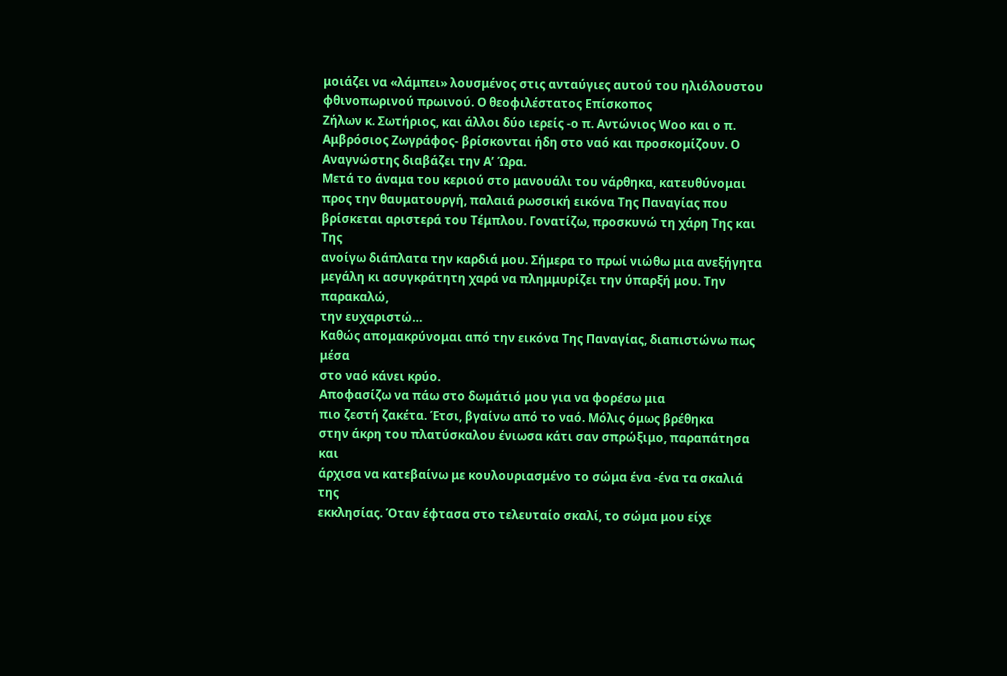μοιάζει να «λάμπει» λουσμένος στις ανταύγιες αυτού του ηλιόλουστου φθινοπωρινού πρωινού. Ο θεοφιλέστατος Επίσκοπος
Ζήλων κ. Σωτήριος, και άλλοι δύο ιερείς -ο π. Aντώνιος Woo και ο π.
Αμβρόσιος Ζωγράφος- βρίσκονται ήδη στο ναό και προσκομίζουν. Ο
Αναγνώστης διαβάζει την Α’ Ώρα.
Μετά το άναμα του κεριού στο μανουάλι του νάρθηκα, κατευθύνομαι προς την θαυματουργή, παλαιά ρωσσική εικόνα Tης Παναγίας που
βρίσκεται αριστερά του Τέμπλου. Γονατίζω, προσκυνώ τη χάρη Tης και Tης
ανοίγω διάπλατα την καρδιά μου. Σήμερα το πρωί νιώθω μια ανεξήγητα
μεγάλη κι ασυγκράτητη χαρά να πλημμυρίζει την ύπαρξή μου. Την παρακαλώ,
την ευχαριστώ…
Καθώς απομακρύνομαι από την εικόνα Tης Παναγίας, διαπιστώνω πως μέσα
στο ναό κάνει κρύο.
Αποφασίζω να πάω στο δωμάτιό μου για να φορέσω μια
πιο ζεστή ζακέτα. Έτσι, βγαίνω από το ναό. Μόλις όμως βρέθηκα
στην άκρη του πλατύσκαλου ένιωσα κάτι σαν σπρώξιμο, παραπάτησα και
άρχισα να κατεβαίνω με κουλουριασμένο το σώμα ένα -ένα τα σκαλιά της
εκκλησίας. Όταν έφτασα στο τελευταίο σκαλί, το σώμα μου είχε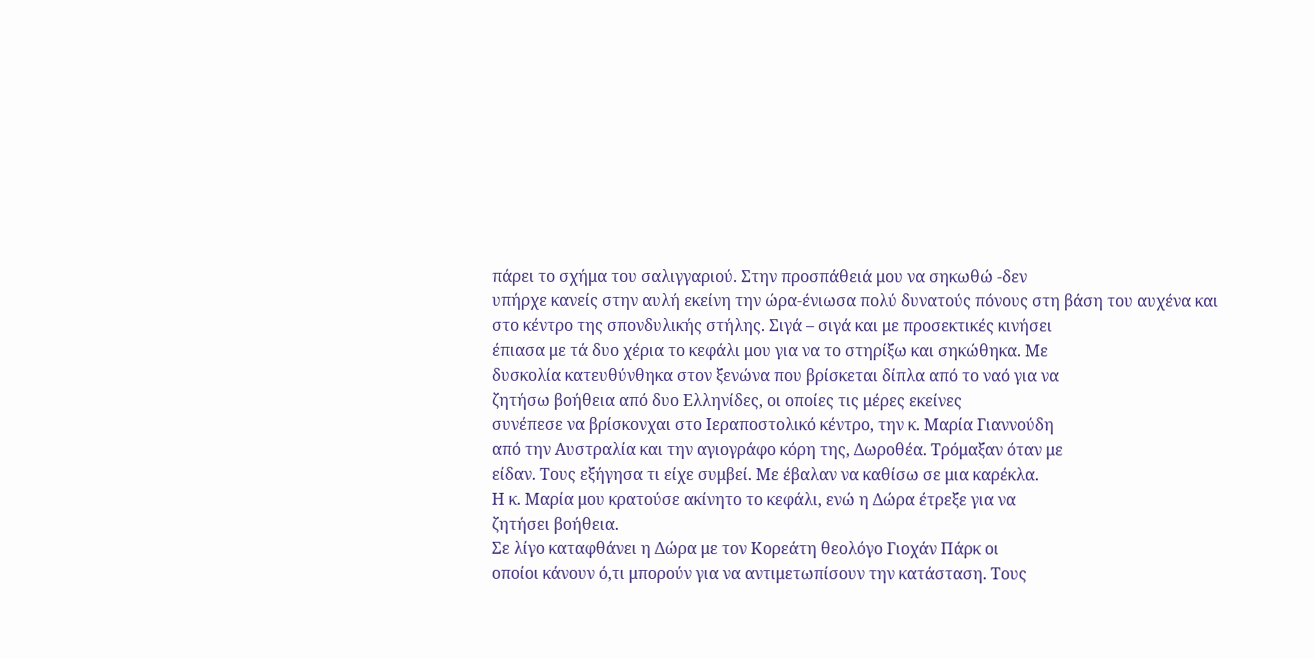πάρει το σχήμα του σαλιγγαριού. Στην προσπάθειά μου να σηκωθώ -δεν
υπήρχε κανείς στην αυλή εκείνη την ώρα-ένιωσα πολύ δυνατούς πόνους στη βάση του αυχένα και στο κέντρο της σπονδυλικής στήλης. Σιγά – σιγά και με προσεκτικές κινήσει
έπιασα με τά δυο χέρια το κεφάλι μου για να το στηρίξω και σηκώθηκα. Με
δυσκολία κατευθύνθηκα στον ξενώνα που βρίσκεται δίπλα από το ναό για να
ζητήσω βοήθεια από δυο Ελληνίδες, οι οποίες τις μέρες εκείνες
συνέπεσε να βρίσκονχαι στο Ιεραποστολικό κέντρο, την κ. Μαρία Γιαννούδη
από την Αυστραλία και την αγιογράφο κόρη της, Δωροθέα. Τρόμαξαν όταν με
είδαν. Τους εξήγησα τι είχε συμβεί. Με έβαλαν να καθίσω σε μια καρέκλα.
Η κ. Μαρία μου κρατούσε ακίνητο το κεφάλι, ενώ η Δώρα έτρεξε για να
ζητήσει βοήθεια.
Σε λίγο καταφθάνει η Δώρα με τον Κορεάτη θεολόγο Γιοχάν Πάρκ οι
οποίοι κάνουν ό,τι μπορούν για να αντιμετωπίσουν την κατάσταση. Τους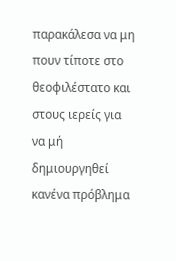παρακάλεσα να μη πουν τίποτε στο θεοφιλέστατο και στους ιερείς για να μή
δημιουργηθεί κανένα πρόβλημα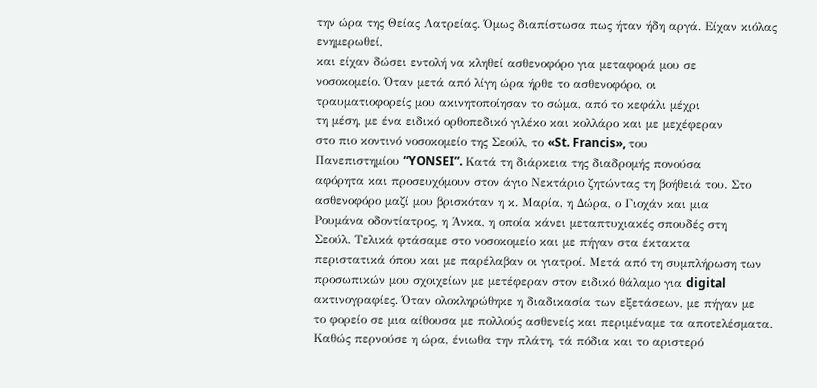την ώρα της Θείας Λατρείας. Όμως διαπίστωσα πως ήταν ήδη αργά. Είχαν κιόλας ενημερωθεί,
και είχαν δώσει εντολή να κληθεί ασθενοφόρο για μεταφορά μου σε
νοσοκομείο. Όταν μετά από λίγη ώρα ήρθε το ασθενοφόρο, οι
τραυματιοφορείς μου ακινητοποίησαν το σώμα, από το κεφάλι μέχρι
τη μέση, με ένα ειδικό ορθοπεδικό γιλέκο και κολλάρο και με μεχέφεραν
στο πιο κοντινό νοσοκομείο της Σεούλ, το «St. Francis», του
Πανεπιστημίου “YONSEI”. Κατά τη διάρκεια της διαδρομής πονούσα
αφόρητα και προσευχόμουν στον άγιο Νεκτάριο ζητώντας τη βοήθειά του. Στο
ασθενοφόρο μαζί μου βρισκόταν η κ. Μαρία, η Δώρα, ο Γιοχάν και μια
Ρουμάνα οδοντίατρος, η Άνκα, η οποία κάνει μεταπτυχιακές σπουδές στη
Σεούλ. Τελικά φτάσαμε στο νοσοκομείο και με πήγαν στα έκτακτα
περιστατικά όπου και με παρέλαβαν οι γιατροί. Μετά από τη συμπλήρωση των
προσωπικών μου σχοιχείων με μετέφεραν στον ειδικό θάλαμο για digital
ακτινογραφίες. Όταν ολοκληρώθηκε η διαδικασία των εξετάσεων, με πήγαν με
το φορείο σε μια αίθουσα με πολλούς ασθενείς και περιμέναμε τα αποτελέσματα. Καθώς περνούσε η ώρα, ένιωθα την πλάτη, τά πόδια και το αριστερό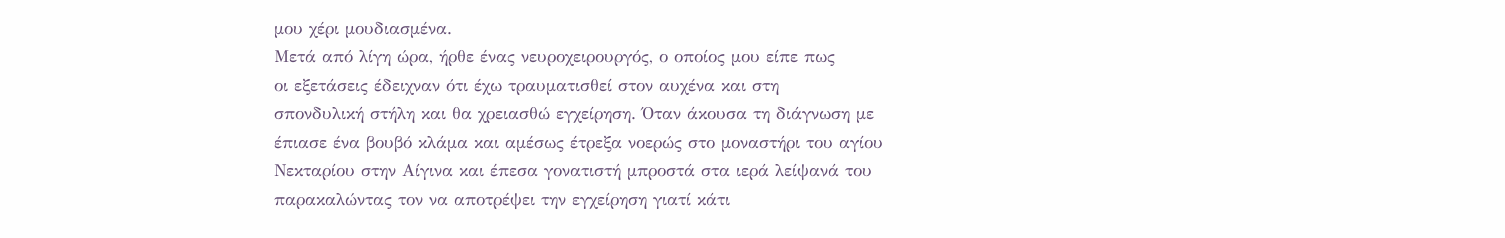μου χέρι μουδιασμένα.
Μετά από λίγη ώρα, ήρθε ένας νευροχειρουργός, ο οποίος μου είπε πως
οι εξετάσεις έδειχναν ότι έχω τραυματισθεί στον αυχένα και στη
σπονδυλική στήλη και θα χρειασθώ εγχείρηση. Όταν άκουσα τη διάγνωση με
έπιασε ένα βουβό κλάμα και αμέσως έτρεξα νοερώς στο μοναστήρι του αγίου
Νεκταρίου στην Αίγινα και έπεσα γονατιστή μπροστά στα ιερά λείψανά του
παρακαλώντας τον να αποτρέψει την εγχείρηση γιατί κάτι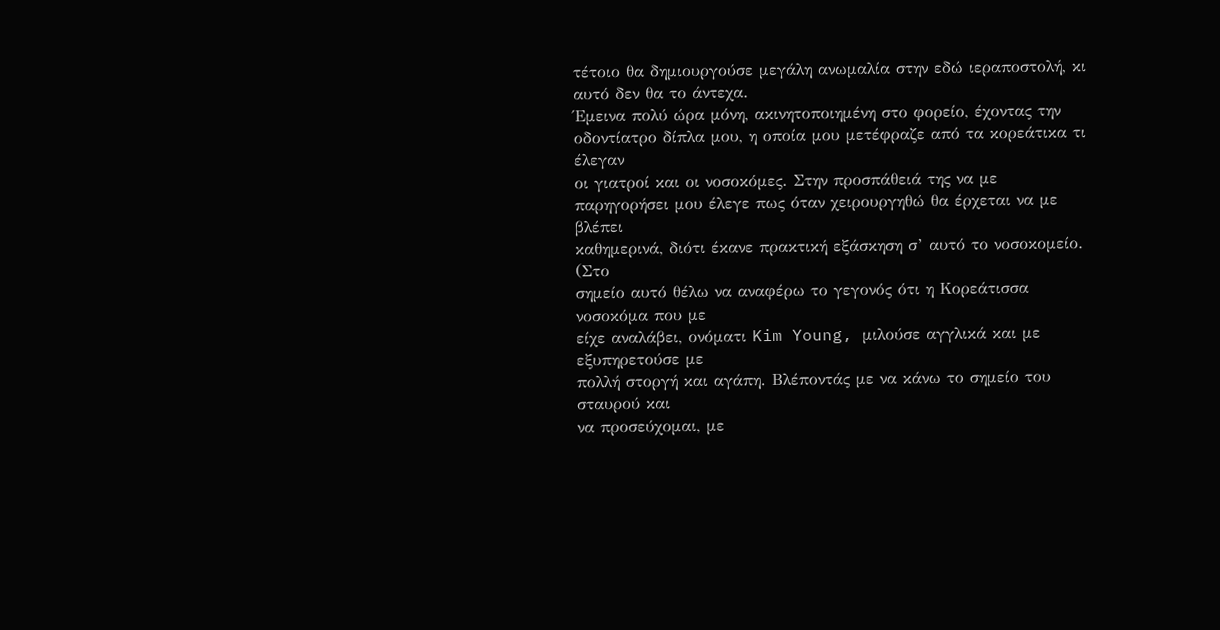τέτοιο θα δημιουργούσε μεγάλη ανωμαλία στην εδώ ιεραποστολή, κι αυτό δεν θα το άντεχα.
Έμεινα πολύ ώρα μόνη, ακινητοποιημένη στο φορείο, έχοντας την
οδοντίατρο δίπλα μου, η οποία μου μετέφραζε από τα κορεάτικα τι έλεγαν
οι γιατροί και οι νοσοκόμες. Στην προσπάθειά της να με
παρηγορήσει μου έλεγε πως όταν χειρουργηθώ θα έρχεται να με βλέπει
καθημερινά, διότι έκανε πρακτική εξάσκηση σ’ αυτό το νοσοκομείο. (Στο
σημείο αυτό θέλω να αναφέρω το γεγονός ότι η Κορεάτισσα νοσοκόμα που με
είχε αναλάβει, ονόματι Kim Young, μιλούσε αγγλικά και με εξυπηρετούσε με
πολλή στοργή και αγάπη. Βλέποντάς με να κάνω το σημείο του σταυρού και
να προσεύχομαι, με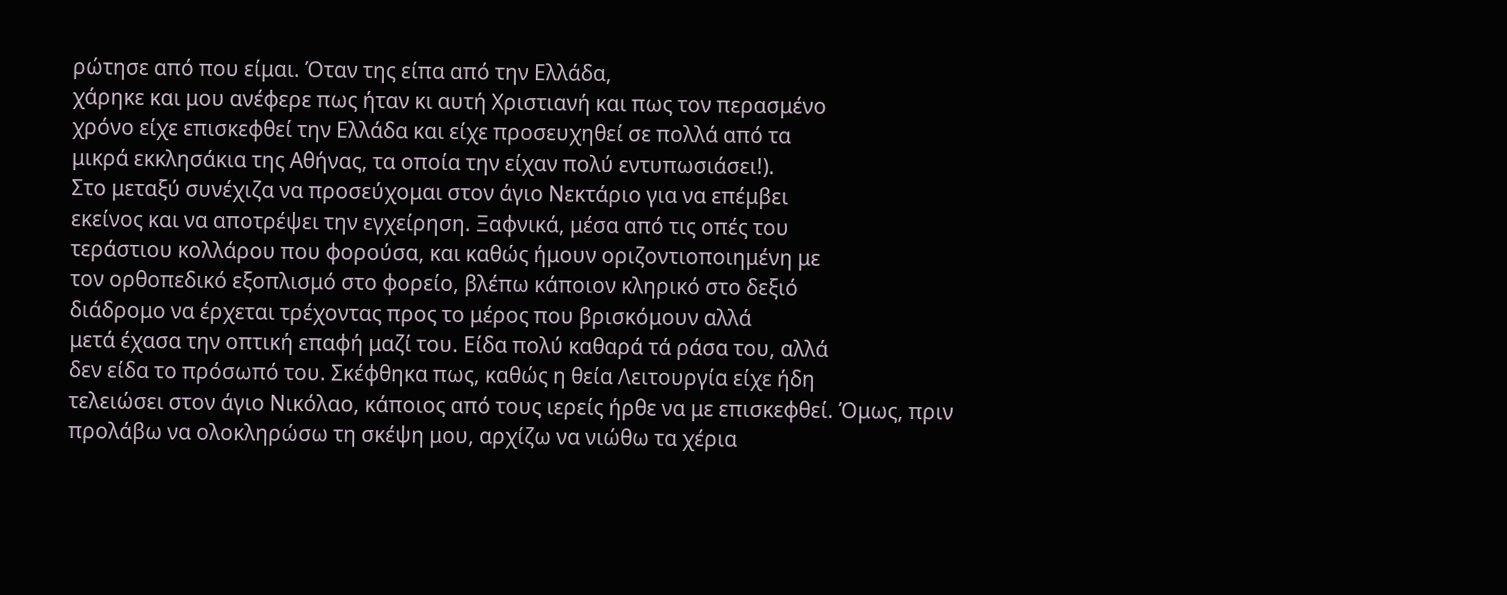ρώτησε από που είμαι. Όταν της είπα από την Ελλάδα,
χάρηκε και μου ανέφερε πως ήταν κι αυτή Χριστιανή και πως τον περασμένο
χρόνο είχε επισκεφθεί την Ελλάδα και είχε προσευχηθεί σε πολλά από τα
μικρά εκκλησάκια της Αθήνας, τα οποία την είχαν πολύ εντυπωσιάσει!).
Στο μεταξύ συνέχιζα να προσεύχομαι στον άγιο Νεκτάριο για να επέμβει
εκείνος και να αποτρέψει την εγχείρηση. Ξαφνικά, μέσα από τις οπές του
τεράστιου κολλάρου που φορούσα, και καθώς ήμουν οριζοντιοποιημένη με
τον ορθοπεδικό εξοπλισμό στο φορείο, βλέπω κάποιον κληρικό στο δεξιό
διάδρομο να έρχεται τρέχοντας προς το μέρος που βρισκόμουν αλλά
μετά έχασα την οπτική επαφή μαζί του. Είδα πολύ καθαρά τά ράσα του, αλλά
δεν είδα το πρόσωπό του. Σκέφθηκα πως, καθώς η θεία Λειτουργία είχε ήδη
τελειώσει στον άγιο Νικόλαο, κάποιος από τους ιερείς ήρθε να με επισκεφθεί. Όμως, πριν
προλάβω να ολοκληρώσω τη σκέψη μου, αρχίζω να νιώθω τα χέρια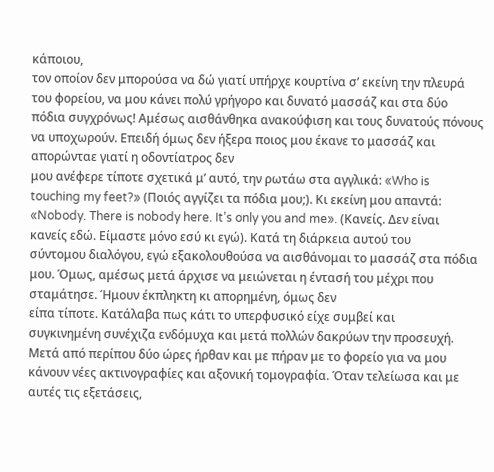κάποιου,
τον οποίον δεν μπορούσα να δώ γιατί υπήρχε κουρτίνα σ’ εκείνη την πλευρά
του φορείου, να μου κάνει πολύ γρήγορο και δυνατό μασσάζ και στα δύο
πόδια συγχρόνως! Αμέσως αισθάνθηκα ανακούφιση και τους δυνατούς πόνους να υποχωρούν. Επειδή όμως δεν ήξερα ποιος μου έκανε το μασσάζ και απορώνταε γιατί η οδοντίατρος δεν
μου ανέφερε τίποτε σχετικά μ’ αυτό, την ρωτάω στα αγγλικά: «Who is
touching my feet?» (Ποιός αγγίζει τα πόδια μου;). Κι εκείνη μου απαντά:
«Nobody. There is nobody here. It’s only you and me». (Κανείς. Δεν είναι
κανείς εδώ. Είμαστε μόνο εσύ κι εγώ). Κατά τη διάρκεια αυτού του
σύντομου διαλόγου, εγώ εξακολουθούσα να αισθάνομαι το μασσάζ στα πόδια
μου. Όμως, αμέσως μετά άρχισε να μειώνεται η έντασή του μέχρι που σταμάτησε. Ήμουν έκπληκτη κι απορημένη, όμως δεν
είπα τίποτε. Κατάλαβα πως κάτι το υπερφυσικό είχε συμβεί και
συγκινημένη συνέχιζα ενδόμυχα και μετά πολλών δακρύων την προσευχή.
Μετά από περίπου δύο ώρες ήρθαν και με πήραν με το φορείο για να μου κάνουν νέες ακτινογραφίες και αξονική τομογραφία. Όταν τελείωσα και με αυτές τις εξετάσεις,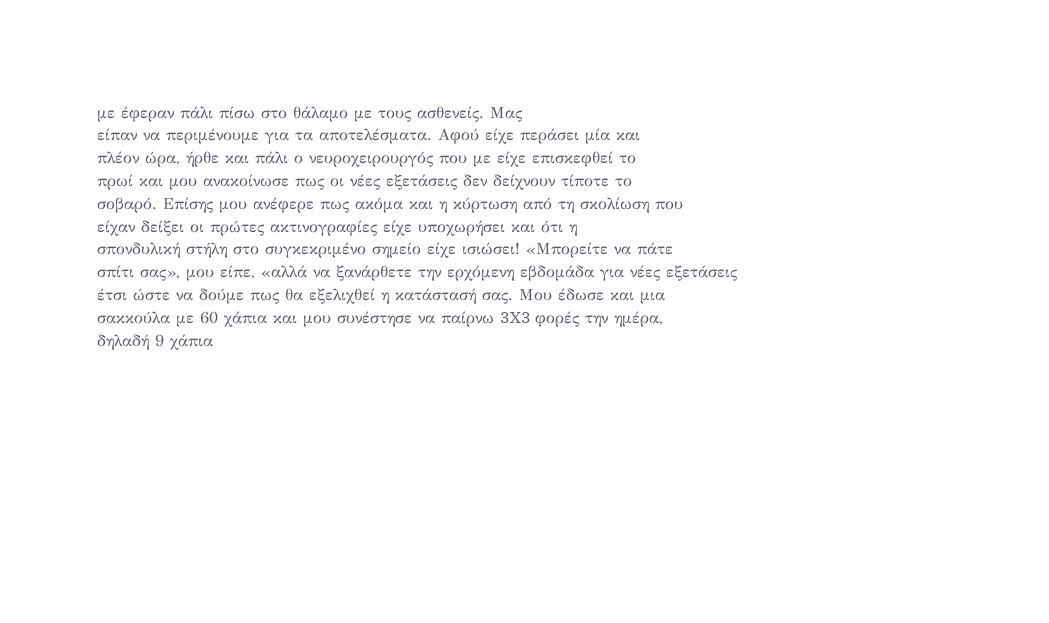με έφεραν πάλι πίσω στο θάλαμο με τους ασθενείς. Μας
είπαν να περιμένουμε για τα αποτελέσματα. Αφού είχε περάσει μία και
πλέον ώρα, ήρθε και πάλι ο νευροχειρουργός που με είχε επισκεφθεί το
πρωί και μου ανακοίνωσε πως οι νέες εξετάσεις δεν δείχνουν τίποτε το
σοβαρό. Επίσης μου ανέφερε πως ακόμα και η κύρτωση από τη σκολίωση που
είχαν δείξει οι πρώτες ακτινογραφίες είχε υποχωρήσει και ότι η
σπονδυλική στήλη στο συγκεκριμένο σημείο είχε ισιώσει! «Μπορείτε να πάτε
σπίτι σας», μου είπε, «αλλά να ξανάρθετε την ερχόμενη εβδομάδα για νέες εξετάσεις
έτσι ώστε να δούμε πως θα εξελιχθεί η κατάστασή σας. Μου έδωσε και μια
σακκούλα με 60 χάπια και μου συνέστησε να παίρνω 3X3 φορές την ημέρα,
δηλαδή 9 χάπια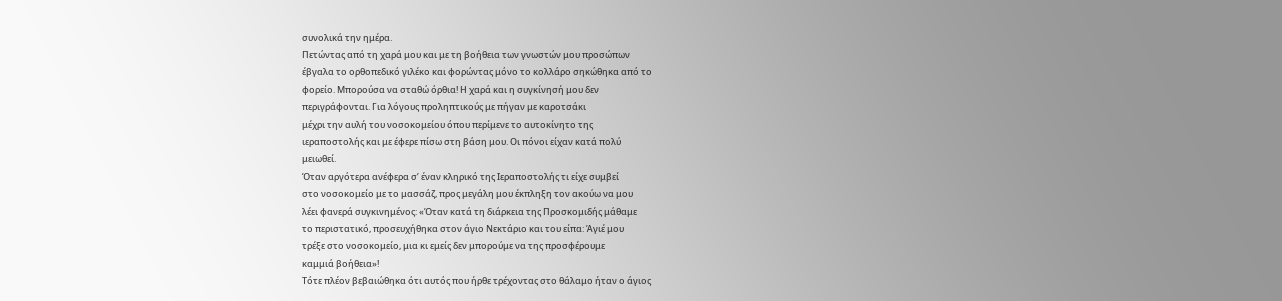συνολικά την ημέρα.
Πετώντας από τη χαρά μου και με τη βοήθεια των γνωστών μου προσώπων
έβγαλα το ορθοπεδικό γιλέκο και φορώντας μόνο το κολλάρο σηκώθηκα από το
φορείο. Μπορούσα να σταθώ όρθια! Η χαρά και η συγκίνησή μου δεν
περιγράφονται. Για λόγους προληπτικούς με πήγαν με καροτσάκι
μέχρι την αυλή του νοσοκομείου όπου περίμενε το αυτοκίνητο της
ιεραποστολής και με έφερε πίσω στη βάση μου. Οι πόνοι είχαν κατά πολύ
μειωθεί.
Όταν αργότερα ανέφερα σ’ έναν κληρικό της Ιεραποστολής τι είχε συμβεί
στο νοσοκομείο με το μασσάζ, προς μεγάλη μου έκπληξη τον ακούω να μου
λέει φανερά συγκινημένος: «Όταν κατά τη διάρκεια της Προσκομιδής μάθαμε
το περιστατικό, προσευχήθηκα στον άγιο Νεκτάριο και του είπα: Άγιέ μου
τρέξε στο νοσοκομείο, μια κι εμείς δεν μπορούμε να της προσφέρουμε
καμμιά βοήθεια»!
Τότε πλέον βεβαιώθηκα ότι αυτός που ήρθε τρέχοντας στο θάλαμο ήταν ο άγιος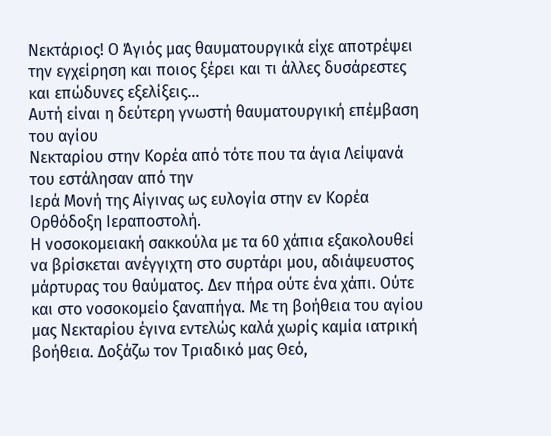Νεκτάριος! Ο Άγιός μας θαυματουργικά είχε αποτρέψει την εγχείρηση και ποιος ξέρει και τι άλλες δυσάρεστες και επώδυνες εξελίξεις…
Αυτή είναι η δεύτερη γνωστή θαυματουργική επέμβαση του αγίου
Νεκταρίου στην Κορέα από τότε που τα άγια Λείψανά του εστάλησαν από την
Ιερά Μονή της Αίγινας ως ευλογία στην εν Κορέα Ορθόδοξη Ιεραποστολή.
Η νοσοκομειακή σακκούλα με τα 60 χάπια εξακολουθεί να βρίσκεται ανέγγιχτη στο συρτάρι μου, αδιάψευστος μάρτυρας του θαύματος. Δεν πήρα ούτε ένα χάπι. Ούτε και στο νοσοκομείο ξαναπήγα. Με τη βοήθεια του αγίου μας Νεκταρίου έγινα εντελώς καλά χωρίς καμία ιατρική βοήθεια. Δοξάζω τον Τριαδικό μας Θεό,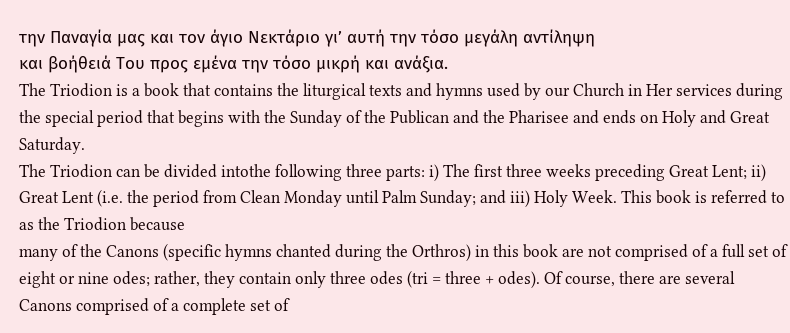την Παναγία μας και τον άγιο Νεκτάριο γι’ αυτή την τόσο μεγάλη αντίληψη
και βοήθειά Του προς εμένα την τόσο μικρή και ανάξια.
The Triodion is a book that contains the liturgical texts and hymns used by our Church in Her services during the special period that begins with the Sunday of the Publican and the Pharisee and ends on Holy and Great Saturday.
The Triodion can be divided intothe following three parts: i) The first three weeks preceding Great Lent; ii) Great Lent (i.e. the period from Clean Monday until Palm Sunday; and iii) Holy Week. This book is referred to as the Triodion because
many of the Canons (specific hymns chanted during the Orthros) in this book are not comprised of a full set of eight or nine odes; rather, they contain only three odes (tri = three + odes). Of course, there are several Canons comprised of a complete set of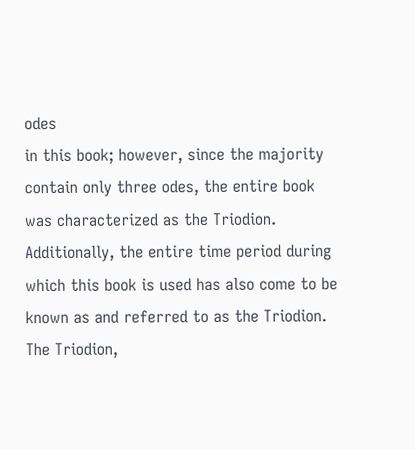odes
in this book; however, since the majority contain only three odes, the entire book was characterized as the Triodion.
Additionally, the entire time period during which this book is used has also come to be known as and referred to as the Triodion. The Triodion,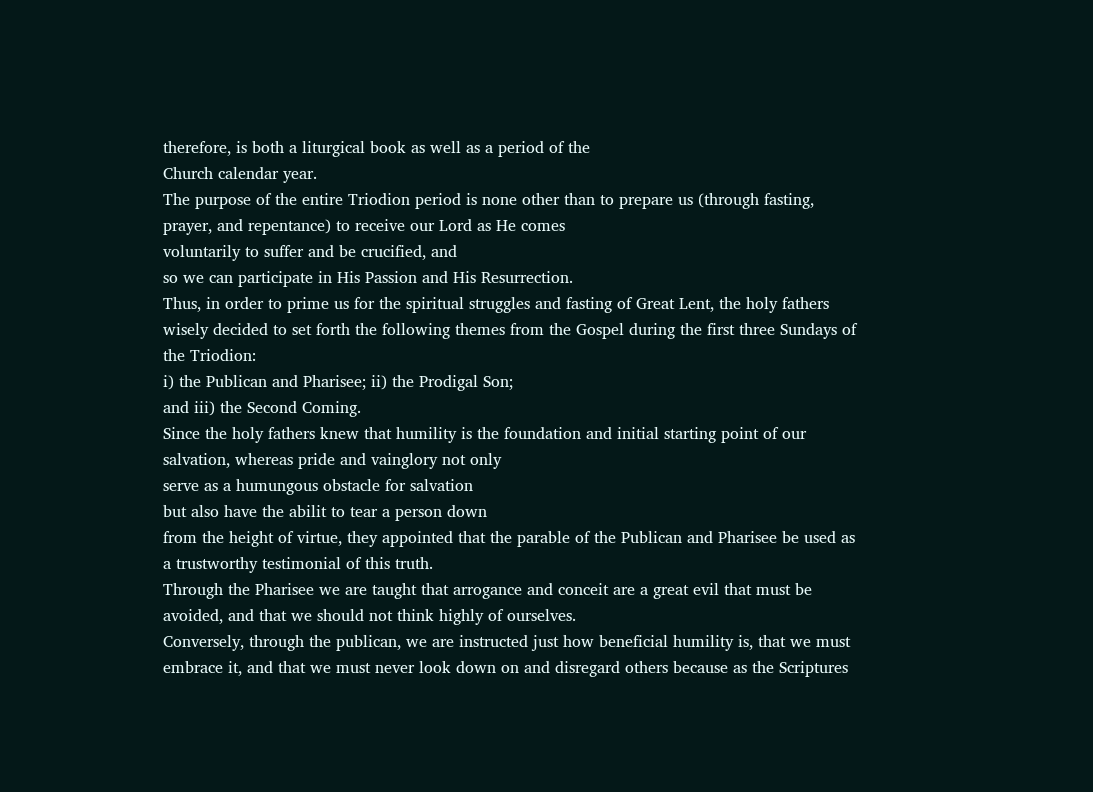therefore, is both a liturgical book as well as a period of the
Church calendar year.
The purpose of the entire Triodion period is none other than to prepare us (through fasting, prayer, and repentance) to receive our Lord as He comes
voluntarily to suffer and be crucified, and
so we can participate in His Passion and His Resurrection.
Thus, in order to prime us for the spiritual struggles and fasting of Great Lent, the holy fathers wisely decided to set forth the following themes from the Gospel during the first three Sundays of the Triodion:
i) the Publican and Pharisee; ii) the Prodigal Son;
and iii) the Second Coming.
Since the holy fathers knew that humility is the foundation and initial starting point of our salvation, whereas pride and vainglory not only
serve as a humungous obstacle for salvation
but also have the abilit to tear a person down
from the height of virtue, they appointed that the parable of the Publican and Pharisee be used as a trustworthy testimonial of this truth.
Through the Pharisee we are taught that arrogance and conceit are a great evil that must be avoided, and that we should not think highly of ourselves.
Conversely, through the publican, we are instructed just how beneficial humility is, that we must embrace it, and that we must never look down on and disregard others because as the Scriptures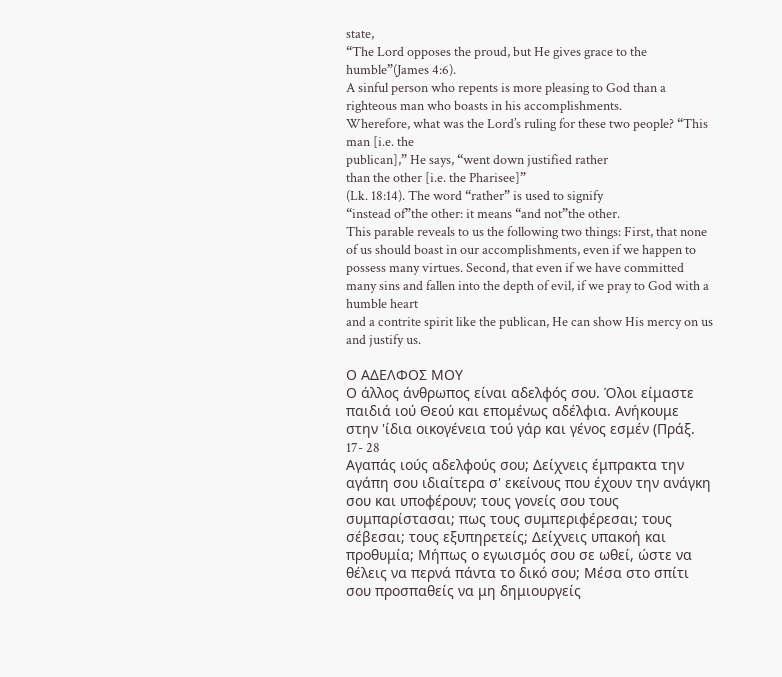state,
“The Lord opposes the proud, but He gives grace to the humble”(James 4:6).
A sinful person who repents is more pleasing to God than a righteous man who boasts in his accomplishments.
Wherefore, what was the Lord’s ruling for these two people? “This man [i.e. the
publican],” He says, “went down justified rather
than the other [i.e. the Pharisee]”
(Lk. 18:14). The word “rather” is used to signify
“instead of”the other: it means “and not”the other.
This parable reveals to us the following two things: First, that none of us should boast in our accomplishments, even if we happen to possess many virtues. Second, that even if we have committed many sins and fallen into the depth of evil, if we pray to God with a humble heart
and a contrite spirit like the publican, He can show His mercy on us and justify us.

Ο ΑΔΕΛΦΟΣ ΜΟΥ
Ο άλλος άνθρωπος είναι αδελφός σου. Όλοι είμαστε παιδιά ιού Θεού και επομένως αδέλφια. Ανήκουμε στην 'ίδια οικογένεια τού γάρ και γένος εσμέν (Πράξ. 17- 28
Αγαπάς ιούς αδελφούς σου; Δείχνεις έμπρακτα την αγάπη σου ιδιαίτερα σ' εκείνους που έχουν την ανάγκη σου και υποφέρουν; τους γονείς σου τους συμπαρίστασαι; πως τους συμπεριφέρεσαι; τους σέβεσαι; τους εξυπηρετείς; Δείχνεις υπακοή και προθυμία; Μήπως ο εγωισμός σου σε ωθεί, ώστε να θέλεις να περνά πάντα το δικό σου; Μέσα στο σπίτι σου προσπαθείς να μη δημιουργείς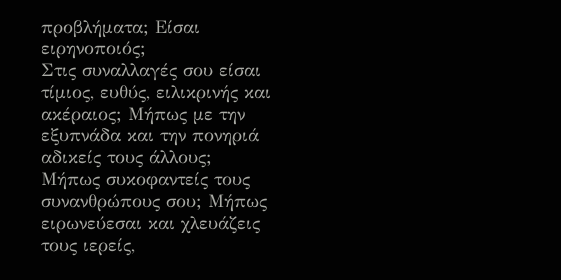προβλήματα; Είσαι ειρηνοποιός;
Στις συναλλαγές σου είσαι τίμιος, ευθύς, ειλικρινής και ακέραιος; Μήπως με την εξυπνάδα και την πονηριά αδικείς τους άλλους;
Μήπως συκοφαντείς τους συνανθρώπους σου; Μήπως ειρωνεύεσαι και χλευάζεις τους ιερείς,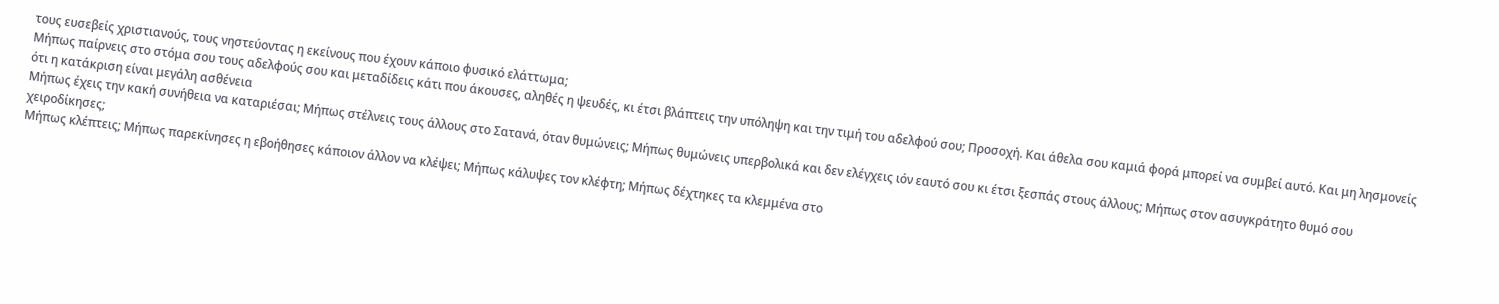τους ευσεβείς χριστιανούς, τους νηστεύοντας η εκείνους που έχουν κάποιο φυσικό ελάττωμα;
Μήπως παίρνεις στο στόμα σου τους αδελφούς σου και μεταδίδεις κάτι που άκουσες, αληθές η ψευδές, κι έτσι βλάπτεις την υπόληψη και την τιμή του αδελφού σου; Προσοχή. Και άθελα σου καμιά φορά μπορεί να συμβεί αυτό. Και μη λησμονείς ότι η κατάκριση είναι μεγάλη ασθένεια
Μήπως έχεις την κακή συνήθεια να καταριέσαι; Μήπως στέλνεις τους άλλους στο Σατανά, όταν θυμώνεις; Μήπως θυμώνεις υπερβολικά και δεν ελέγχεις ιόν εαυτό σου κι έτσι ξεσπάς στους άλλους; Μήπως στον ασυγκράτητο θυμό σου χειροδίκησες;
Μήπως κλέπτεις; Μήπως παρεκίνησες η εβοήθησες κάποιον άλλον να κλέψει; Μήπως κάλυψες τον κλέφτη; Μήπως δέχτηκες τα κλεμμένα στο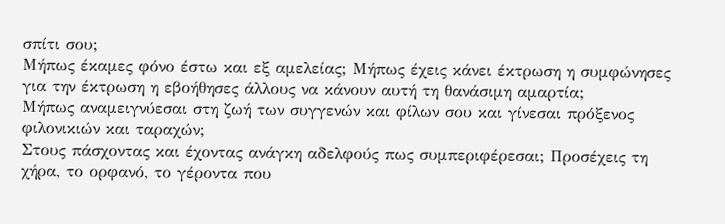σπίτι σου;
Μήπως έκαμες φόνο έστω και εξ αμελείας; Μήπως έχεις κάνει έκτρωση η συμφώνησες για την έκτρωση η εβοήθησες άλλους να κάνουν αυτή τη θανάσιμη αμαρτία;
Μήπως αναμειγνύεσαι στη ζωή των συγγενών και φίλων σου και γίνεσαι πρόξενος φιλονικιών και ταραχών;
Στους πάσχοντας και έχοντας ανάγκη αδελφούς πως συμπεριφέρεσαι; Προσέχεις τη χήρα, το ορφανό, το γέροντα που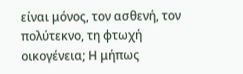είναι μόνος, τον ασθενή, τον πολύτεκνο, τη φτωχή οικογένεια; Η μήπως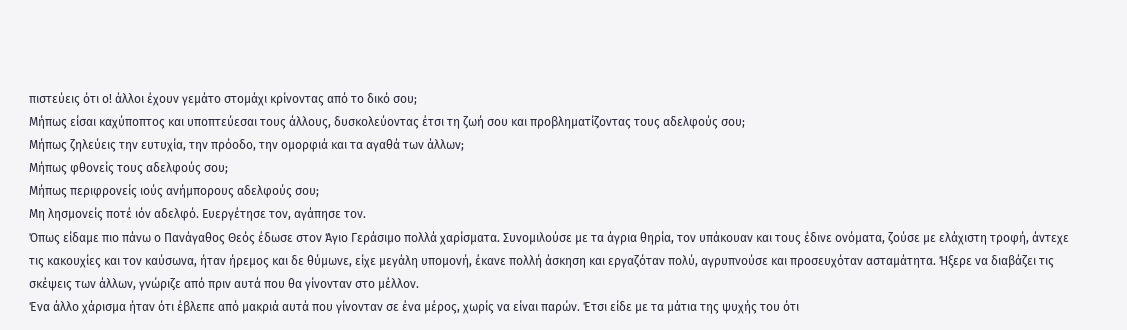πιστεύεις ότι ο! άλλοι έχουν γεμάτο στομάχι κρίνοντας από το δικό σου;
Μήπως είσαι καχύποπτος και υποπτεύεσαι τους άλλους, δυσκολεύοντας έτσι τη ζωή σου και προβληματίζοντας τους αδελφούς σου;
Μήπως ζηλεύεις την ευτυχία, την πρόοδο, την ομορφιά και τα αγαθά των άλλων;
Μήπως φθονείς τους αδελφούς σου;
Μήπως περιφρονείς ιούς ανήμπορους αδελφούς σου;
Μη λησμονείς ποτέ ιόν αδελφό. Ευεργέτησε τον, αγάπησε τον.
Όπως είδαμε πιο πάνω ο Πανάγαθος Θεός έδωσε στον Άγιο Γεράσιμο πολλά χαρίσματα. Συνομιλούσε με τα άγρια θηρία, τον υπάκουαν και τους έδινε ονόματα, ζούσε με ελάχιστη τροφή, άντεχε τις κακουχίες και τον καύσωνα, ήταν ήρεμος και δε θύμωνε, είχε μεγάλη υπομονή, έκανε πολλή άσκηση και εργαζόταν πολύ, αγρυπνούσε και προσευχόταν ασταμάτητα. Ήξερε να διαβάζει τις σκέψεις των άλλων, γνώριζε από πριν αυτά που θα γίνονταν στο μέλλον.
Ένα άλλο χάρισμα ήταν ότι έβλεπε από μακριά αυτά που γίνονταν σε ένα μέρος, χωρίς να είναι παρών. Έτσι είδε με τα μάτια της ψυχής του ότι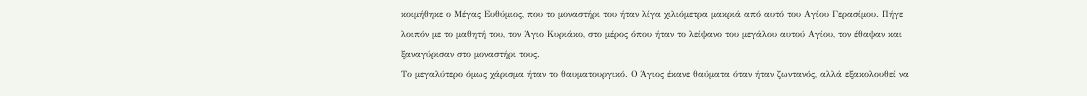κοιμήθηκε ο Μέγας Ευθύμιος, που το μοναστήρι του ήταν λίγα χιλιόμετρα μακριά από αυτό του Αγίου Γερασίμου. Πήγε λοιπόν με το μαθητή του, τον Άγιο Κυριάκο, στο μέρος όπου ήταν το λείψανο του μεγάλου αυτού Αγίου, τον έθαψαν και ξαναγύρισαν στο μοναστήρι τους.
Το μεγαλύτερο όμως χάρισμα ήταν το θαυματουργικό. Ο Άγιος έκανε θαύματα όταν ήταν ζωντανός, αλλά εξακολουθεί να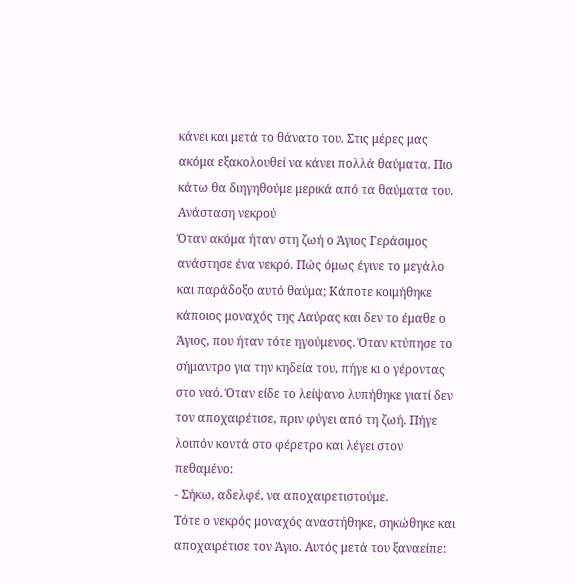κάνει και μετά το θάνατο του. Στις μέρες μας ακόμα εξακολουθεί να κάνει πολλά θαύματα. Πιο κάτω θα διηγηθούμε μερικά από τα θαύματα του.
Ανάσταση νεκρού
Όταν ακόμα ήταν στη ζωή ο Άγιος Γεράσιμος ανάστησε ένα νεκρό. Πώς όμως έγινε το μεγάλο και παράδοξο αυτό θαύμα; Κάποτε κοιμήθηκε κάποιος μοναχός της Λαύρας και δεν το έμαθε ο Άγιος, που ήταν τότε ηγούμενος. Όταν κτύπησε το σήμαντρο για την κηδεία του, πήγε κι ο γέροντας στο ναό. Όταν είδε το λείψανο λυπήθηκε γιατί δεν τον αποχαιρέτισε, πριν φύγει από τη ζωή. Πήγε λοιπόν κοντά στο φέρετρο και λέγει στον πεθαμένο:
- Σήκω, αδελφέ, να αποχαιρετιστούμε.
Τότε ο νεκρός μοναχός αναστήθηκε, σηκώθηκε και αποχαιρέτισε τον Άγιο. Αυτός μετά του ξαναείπε: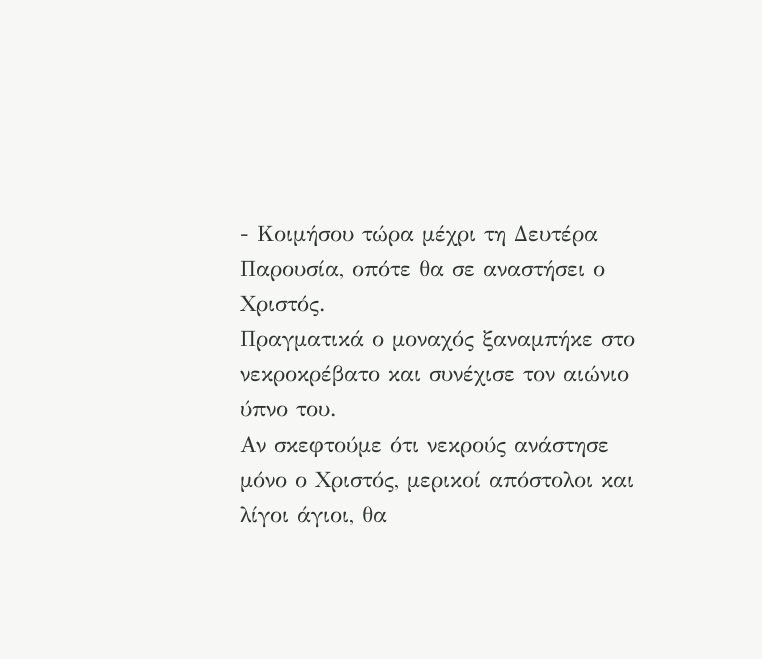- Κοιμήσου τώρα μέχρι τη Δευτέρα Παρουσία, οπότε θα σε αναστήσει ο Χριστός.
Πραγματικά ο μοναχός ξαναμπήκε στο νεκροκρέβατο και συνέχισε τον αιώνιο ύπνο του.
Αν σκεφτούμε ότι νεκρούς ανάστησε μόνο ο Χριστός, μερικοί απόστολοι και λίγοι άγιοι, θα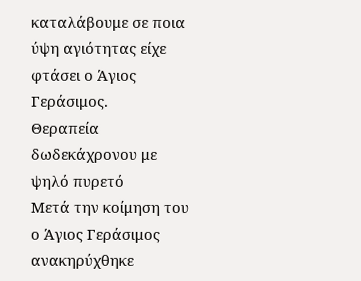καταλάβουμε σε ποια ύψη αγιότητας είχε φτάσει ο Άγιος Γεράσιμος.
Θεραπεία δωδεκάχρονου με ψηλό πυρετό
Μετά την κοίμηση του ο Άγιος Γεράσιμος ανακηρύχθηκε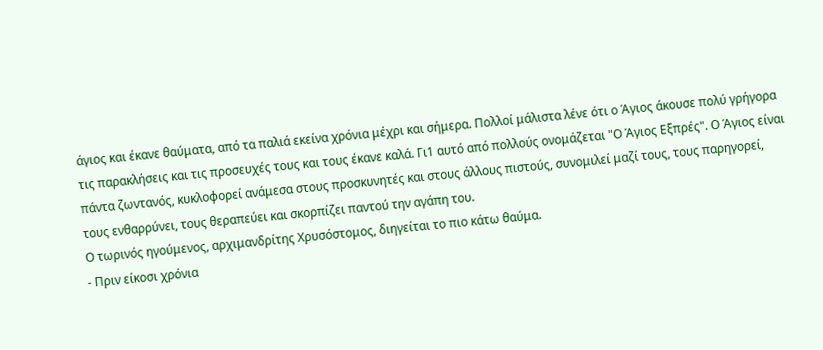άγιος και έκανε θαύματα, από τα παλιά εκείνα χρόνια μέχρι και σήμερα. Πολλοί μάλιστα λένε ότι ο Άγιος άκουσε πολύ γρήγορα τις παρακλήσεις και τις προσευχές τους και τους έκανε καλά. Γι1 αυτό από πολλούς ονομάζεται "Ο Άγιος Εξπρές". Ο Άγιος είναι πάντα ζωντανός, κυκλοφορεί ανάμεσα στους προσκυνητές και στους άλλους πιστούς, συνομιλεί μαζί τους, τους παρηγορεί, τους ενθαρρύνει, τους θεραπεύει και σκορπίζει παντού την αγάπη του.
Ο τωρινός ηγούμενος, αρχιμανδρίτης Χρυσόστομος, διηγείται το πιο κάτω θαύμα.
- Πριν είκοσι χρόνια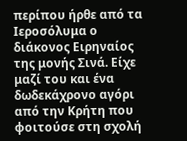περίπου ήρθε από τα Ιεροσόλυμα ο διάκονος Ειρηναίος της μονής Σινά. Είχε μαζί του και ένα δωδεκάχρονο αγόρι από την Κρήτη που φοιτούσε στη σχολή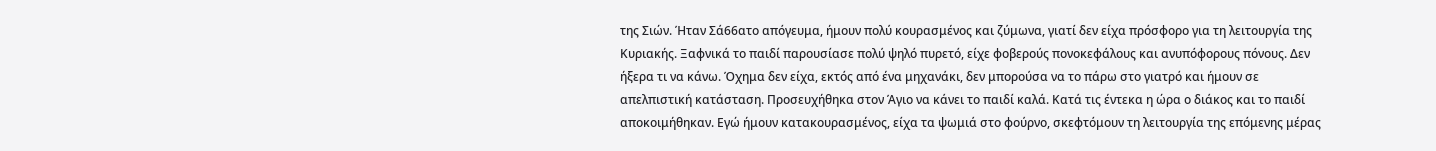της Σιών. Ήταν Σά66ατο απόγευμα, ήμουν πολύ κουρασμένος και ζύμωνα, γιατί δεν είχα πρόσφορο για τη λειτουργία της Κυριακής. Ξαφνικά το παιδί παρουσίασε πολύ ψηλό πυρετό, είχε φοβερούς πονοκεφάλους και ανυπόφορους πόνους. Δεν ήξερα τι να κάνω. Όχημα δεν είχα, εκτός από ένα μηχανάκι, δεν μπορούσα να το πάρω στο γιατρό και ήμουν σε απελπιστική κατάσταση. Προσευχήθηκα στον Άγιο να κάνει το παιδί καλά. Κατά τις έντεκα η ώρα ο διάκος και το παιδί αποκοιμήθηκαν. Εγώ ήμουν κατακουρασμένος, είχα τα ψωμιά στο φούρνο, σκεφτόμουν τη λειτουργία της επόμενης μέρας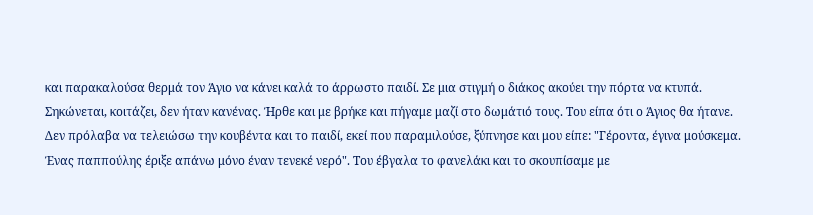και παρακαλούσα θερμά τον Άγιο να κάνει καλά το άρρωστο παιδί. Σε μια στιγμή ο διάκος ακούει την πόρτα να κτυπά. Σηκώνεται, κοιτάζει, δεν ήταν κανένας. Ήρθε και με βρήκε και πήγαμε μαζί στο δωμάτιό τους. Του είπα ότι ο Άγιος θα ήτανε. Δεν πρόλαβα να τελειώσω την κουβέντα και το παιδί, εκεί που παραμιλούσε, ξύπνησε και μου είπε: "Γέροντα, έγινα μούσκεμα. Ένας παππούλης έριξε απάνω μόνο έναν τενεκέ νερό". Του έβγαλα το φανελάκι και το σκουπίσαμε με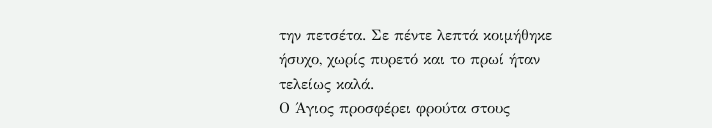την πετσέτα. Σε πέντε λεπτά κοιμήθηκε ήσυχο, χωρίς πυρετό και το πρωί ήταν τελείως καλά.
Ο Άγιος προσφέρει φρούτα στους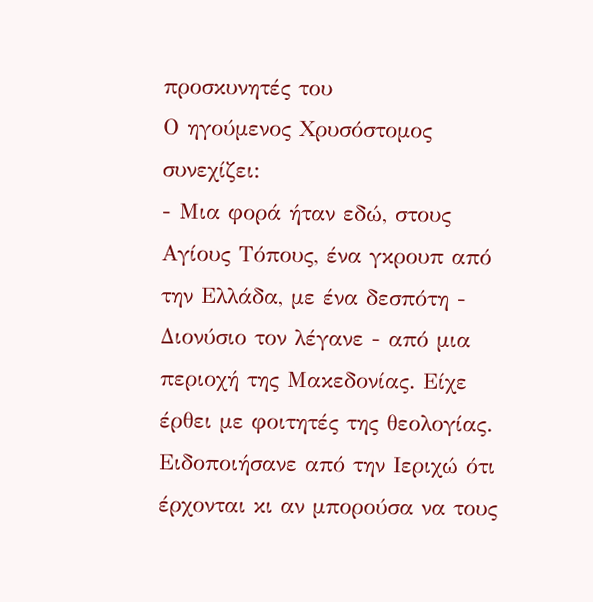προσκυνητές του
Ο ηγούμενος Χρυσόστομος συνεχίζει:
- Μια φορά ήταν εδώ, στους Αγίους Τόπους, ένα γκρουπ από την Ελλάδα, με ένα δεσπότη - Διονύσιο τον λέγανε - από μια περιοχή της Μακεδονίας. Είχε έρθει με φοιτητές της θεολογίας. Ειδοποιήσανε από την Ιεριχώ ότι έρχονται κι αν μπορούσα να τους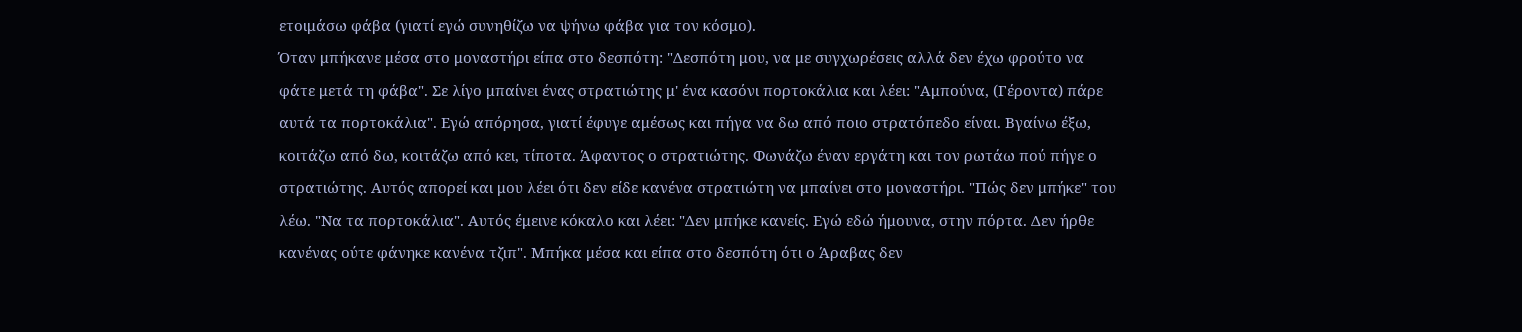ετοιμάσω φάβα (γιατί εγώ συνηθίζω να ψήνω φάβα για τον κόσμο).
Όταν μπήκανε μέσα στο μοναστήρι είπα στο δεσπότη: "Δεσπότη μου, να με συγχωρέσεις αλλά δεν έχω φρούτο να φάτε μετά τη φάβα". Σε λίγο μπαίνει ένας στρατιώτης μ' ένα κασόνι πορτοκάλια και λέει: "Αμπούνα, (Γέροντα) πάρε αυτά τα πορτοκάλια". Εγώ απόρησα, γιατί έφυγε αμέσως και πήγα να δω από ποιο στρατόπεδο είναι. Βγαίνω έξω, κοιτάζω από δω, κοιτάζω από κει, τίποτα. Άφαντος ο στρατιώτης. Φωνάζω έναν εργάτη και τον ρωτάω πού πήγε ο στρατιώτης. Αυτός απορεί και μου λέει ότι δεν είδε κανένα στρατιώτη να μπαίνει στο μοναστήρι. "Πώς δεν μπήκε" του λέω. "Να τα πορτοκάλια". Αυτός έμεινε κόκαλο και λέει: "Δεν μπήκε κανείς. Εγώ εδώ ήμουνα, στην πόρτα. Δεν ήρθε κανένας ούτε φάνηκε κανένα τζιπ". Μπήκα μέσα και είπα στο δεσπότη ότι ο Άραβας δεν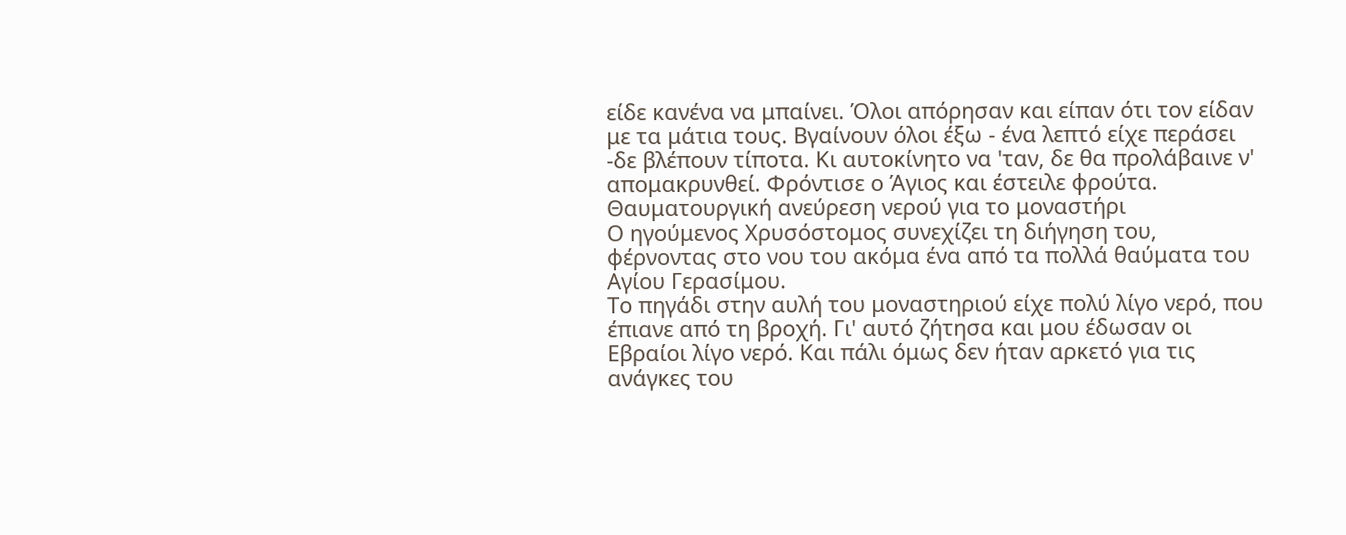είδε κανένα να μπαίνει. Όλοι απόρησαν και είπαν ότι τον είδαν με τα μάτια τους. Βγαίνουν όλοι έξω - ένα λεπτό είχε περάσει -δε βλέπουν τίποτα. Κι αυτοκίνητο να 'ταν, δε θα προλάβαινε ν' απομακρυνθεί. Φρόντισε ο Άγιος και έστειλε φρούτα.
Θαυματουργική ανεύρεση νερού για το μοναστήρι
Ο ηγούμενος Χρυσόστομος συνεχίζει τη διήγηση του, φέρνοντας στο νου του ακόμα ένα από τα πολλά θαύματα του Αγίου Γερασίμου.
Το πηγάδι στην αυλή του μοναστηριού είχε πολύ λίγο νερό, που έπιανε από τη βροχή. Γι' αυτό ζήτησα και μου έδωσαν οι Εβραίοι λίγο νερό. Και πάλι όμως δεν ήταν αρκετό για τις ανάγκες του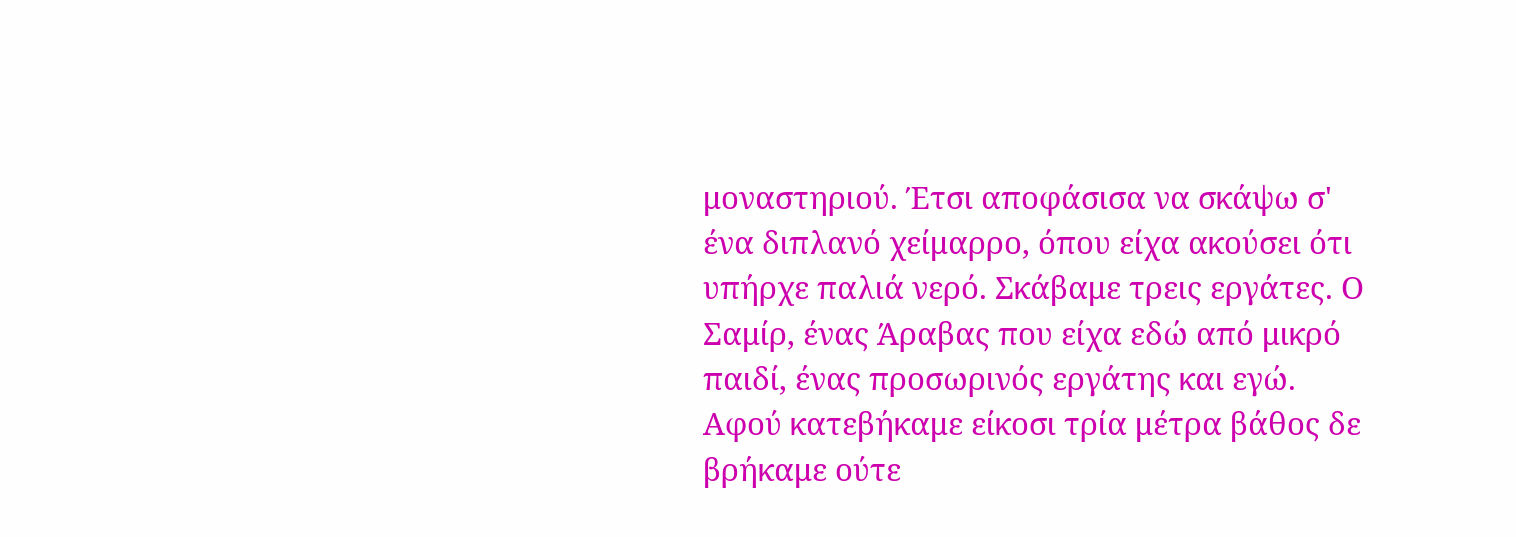μοναστηριού. Έτσι αποφάσισα να σκάψω σ' ένα διπλανό χείμαρρο, όπου είχα ακούσει ότι υπήρχε παλιά νερό. Σκάβαμε τρεις εργάτες. Ο Σαμίρ, ένας Άραβας που είχα εδώ από μικρό παιδί, ένας προσωρινός εργάτης και εγώ. Αφού κατεβήκαμε είκοσι τρία μέτρα βάθος δε βρήκαμε ούτε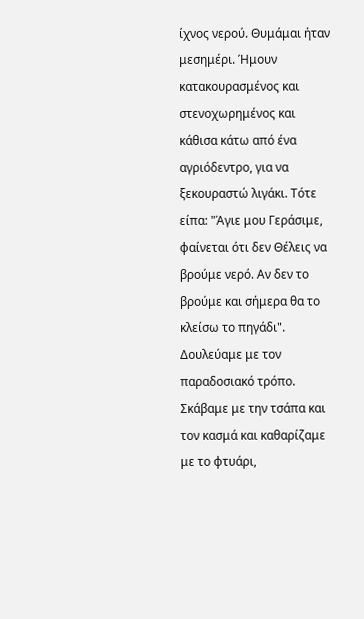ίχνος νερού. Θυμάμαι ήταν μεσημέρι. Ήμουν κατακουρασμένος και στενοχωρημένος και κάθισα κάτω από ένα αγριόδεντρο, για να ξεκουραστώ λιγάκι. Τότε είπα: "Άγιε μου Γεράσιμε, φαίνεται ότι δεν Θέλεις να βρούμε νερό. Αν δεν το βρούμε και σήμερα θα το κλείσω το πηγάδι". Δουλεύαμε με τον παραδοσιακό τρόπο. Σκάβαμε με την τσάπα και τον κασμά και καθαρίζαμε με το φτυάρι,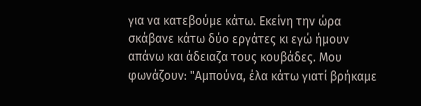για να κατεβούμε κάτω. Εκείνη την ώρα σκάβανε κάτω δύο εργάτες κι εγώ ήμουν απάνω και άδειαζα τους κουβάδες. Μου φωνάζουν: "Αμπούνα, έλα κάτω γιατί βρήκαμε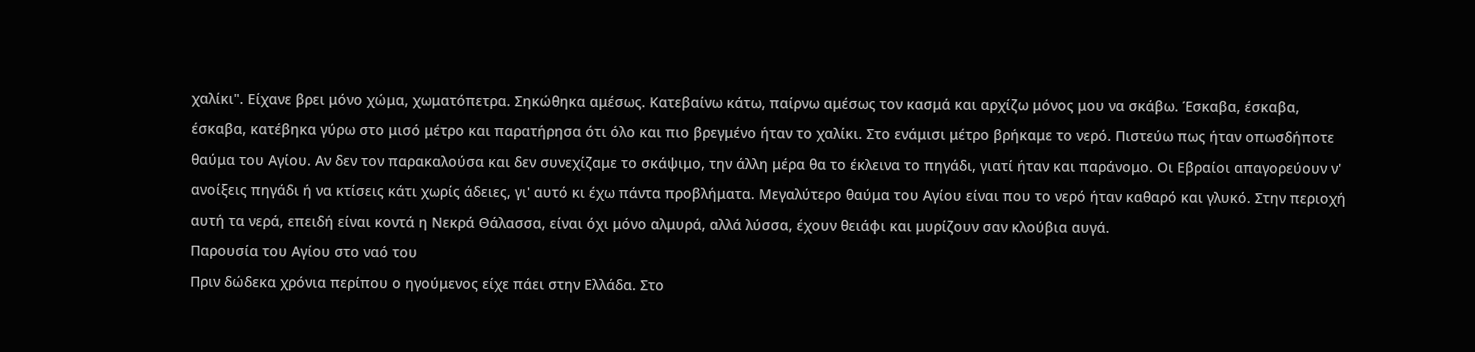χαλίκι". Είχανε βρει μόνο χώμα, χωματόπετρα. Σηκώθηκα αμέσως. Κατεβαίνω κάτω, παίρνω αμέσως τον κασμά και αρχίζω μόνος μου να σκάβω. Έσκαβα, έσκαβα, έσκαβα, κατέβηκα γύρω στο μισό μέτρο και παρατήρησα ότι όλο και πιο βρεγμένο ήταν το χαλίκι. Στο ενάμισι μέτρο βρήκαμε το νερό. Πιστεύω πως ήταν οπωσδήποτε θαύμα του Αγίου. Αν δεν τον παρακαλούσα και δεν συνεχίζαμε το σκάψιμο, την άλλη μέρα θα το έκλεινα το πηγάδι, γιατί ήταν και παράνομο. Οι Εβραίοι απαγορεύουν ν' ανοίξεις πηγάδι ή να κτίσεις κάτι χωρίς άδειες, γι' αυτό κι έχω πάντα προβλήματα. Μεγαλύτερο θαύμα του Αγίου είναι που το νερό ήταν καθαρό και γλυκό. Στην περιοχή αυτή τα νερά, επειδή είναι κοντά η Νεκρά Θάλασσα, είναι όχι μόνο αλμυρά, αλλά λύσσα, έχουν θειάφι και μυρίζουν σαν κλούβια αυγά.
Παρουσία του Αγίου στο ναό του
Πριν δώδεκα χρόνια περίπου ο ηγούμενος είχε πάει στην Ελλάδα. Στο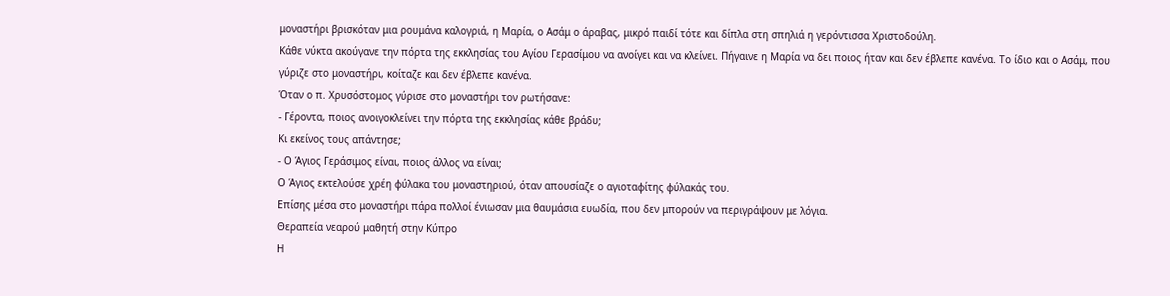μοναστήρι βρισκόταν μια ρουμάνα καλογριά, η Μαρία, ο Ασάμ ο άραβας, μικρό παιδί τότε και δίπλα στη σπηλιά η γερόντισσα Χριστοδούλη.
Κάθε νύκτα ακούγανε την πόρτα της εκκλησίας του Αγίου Γερασίμου να ανοίγει και να κλείνει. Πήγαινε η Μαρία να δει ποιος ήταν και δεν έβλεπε κανένα. Το ίδιο και ο Ασάμ, που γύριζε στο μοναστήρι, κοίταζε και δεν έβλεπε κανένα.
Όταν ο π. Χρυσόστομος γύρισε στο μοναστήρι τον ρωτήσανε:
- Γέροντα, ποιος ανοιγοκλείνει την πόρτα της εκκλησίας κάθε βράδυ;
Κι εκείνος τους απάντησε;
- Ο Άγιος Γεράσιμος είναι, ποιος άλλος να είναι;
Ο Άγιος εκτελούσε χρέη φύλακα του μοναστηριού, όταν απουσίαζε ο αγιοταφίτης φύλακάς του.
Επίσης μέσα στο μοναστήρι πάρα πολλοί ένιωσαν μια θαυμάσια ευωδία, που δεν μπορούν να περιγράψουν με λόγια.
Θεραπεία νεαρού μαθητή στην Κύπρο
Η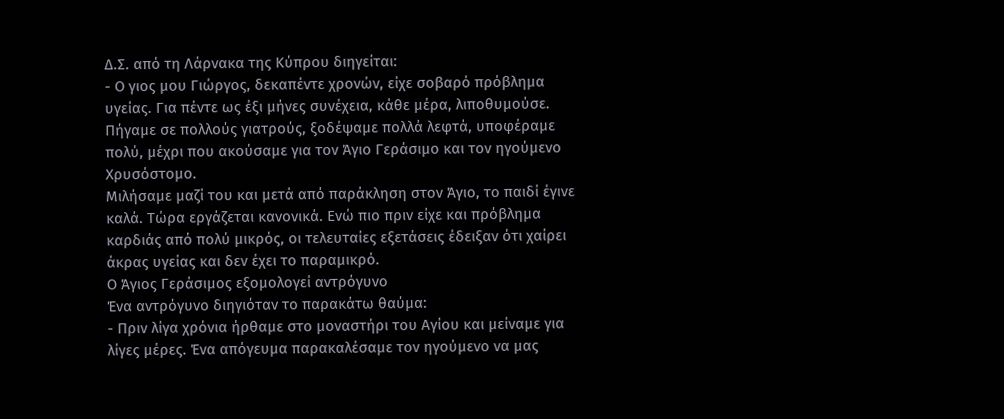Δ.Σ. από τη Λάρνακα της Κύπρου διηγείται:
- Ο γιος μου Γιώργος, δεκαπέντε χρονών, είχε σοβαρό πρόβλημα υγείας. Για πέντε ως έξι μήνες συνέχεια, κάθε μέρα, λιποθυμούσε. Πήγαμε σε πολλούς γιατρούς, ξοδέψαμε πολλά λεφτά, υποφέραμε πολύ, μέχρι που ακούσαμε για τον Άγιο Γεράσιμο και τον ηγούμενο Χρυσόστομο.
Μιλήσαμε μαζί του και μετά από παράκληση στον Άγιο, το παιδί έγινε καλά. Τώρα εργάζεται κανονικά. Ενώ πιο πριν είχε και πρόβλημα καρδιάς από πολύ μικρός, οι τελευταίες εξετάσεις έδειξαν ότι χαίρει άκρας υγείας και δεν έχει το παραμικρό.
Ο Άγιος Γεράσιμος εξομολογεί αντρόγυνο
Ένα αντρόγυνο διηγιόταν το παρακάτω θαύμα:
- Πριν λίγα χρόνια ήρθαμε στο μοναστήρι του Αγίου και μείναμε για λίγες μέρες. Ένα απόγευμα παρακαλέσαμε τον ηγούμενο να μας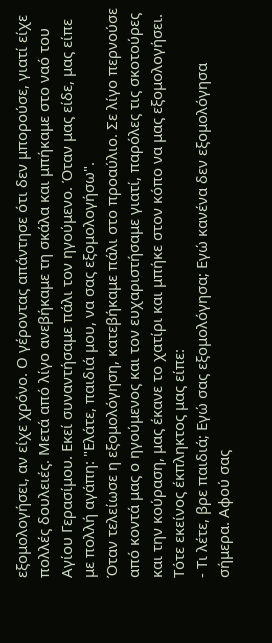εξομολογήσει, αν είχε χρόνο. Ο γέροντας απάντησε ότι δεν μπορούσε, γιατί είχε πολλές δουλειές. Μετά από λίγο ανεβήκαμε τη σκάλα και μπήκαμε στο ναό του Αγίου Γερασίμου. Εκεί συναντήσαμε πάλι τον ηγούμενο. Όταν μας είδε, μας είπε με πολλή αγάπη: "Ελάτε, παιδιά μου, να σας εξομολογήσω".
Όταν τελείωσε η εξομολόγηση, κατεβήκαμε πάλι στο προαύλιο. Σε λίγο περνούσε από κοντά μας ο ηγούμενος και τον ευχαριστήσαμε γιατί, παρόλες τις σκοτούρες και την κούραση, μας έκανε το χατίρι και μπήκε στον κόπο να μας εξομολογήσει. Τότε εκείνος έκπληκτος μας είπε:
- Τι λέτε, βρε παιδιά; Εγώ σας εξομολόγησα; Εγώ κανένα δεν εξομολόγησα σήμερα. Αφού σας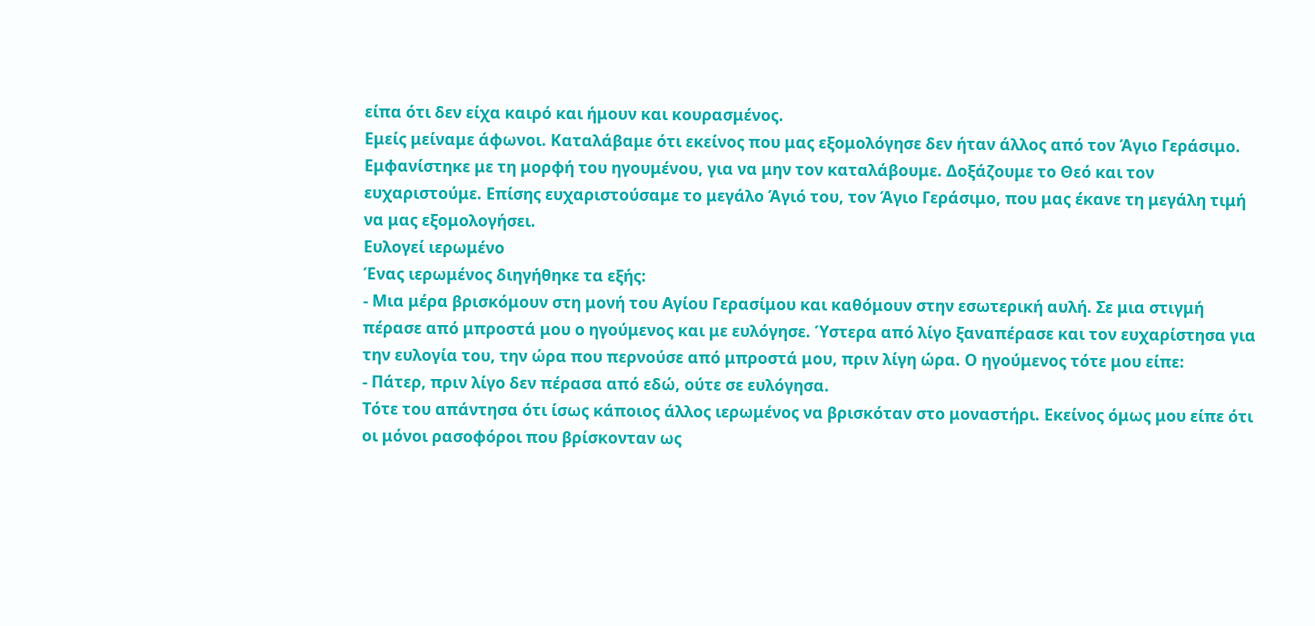είπα ότι δεν είχα καιρό και ήμουν και κουρασμένος.
Εμείς μείναμε άφωνοι. Καταλάβαμε ότι εκείνος που μας εξομολόγησε δεν ήταν άλλος από τον Άγιο Γεράσιμο. Εμφανίστηκε με τη μορφή του ηγουμένου, για να μην τον καταλάβουμε. Δοξάζουμε το Θεό και τον ευχαριστούμε. Επίσης ευχαριστούσαμε το μεγάλο Άγιό του, τον Άγιο Γεράσιμο, που μας έκανε τη μεγάλη τιμή να μας εξομολογήσει.
Ευλογεί ιερωμένο
Ένας ιερωμένος διηγήθηκε τα εξής:
- Μια μέρα βρισκόμουν στη μονή του Αγίου Γερασίμου και καθόμουν στην εσωτερική αυλή. Σε μια στιγμή πέρασε από μπροστά μου ο ηγούμενος και με ευλόγησε. Ύστερα από λίγο ξαναπέρασε και τον ευχαρίστησα για την ευλογία του, την ώρα που περνούσε από μπροστά μου, πριν λίγη ώρα. Ο ηγούμενος τότε μου είπε:
- Πάτερ, πριν λίγο δεν πέρασα από εδώ, ούτε σε ευλόγησα.
Τότε του απάντησα ότι ίσως κάποιος άλλος ιερωμένος να βρισκόταν στο μοναστήρι. Εκείνος όμως μου είπε ότι οι μόνοι ρασοφόροι που βρίσκονταν ως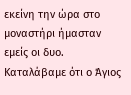εκείνη την ώρα στο μοναστήρι ήμασταν εμείς οι δυο. Καταλάβαμε ότι ο Άγιος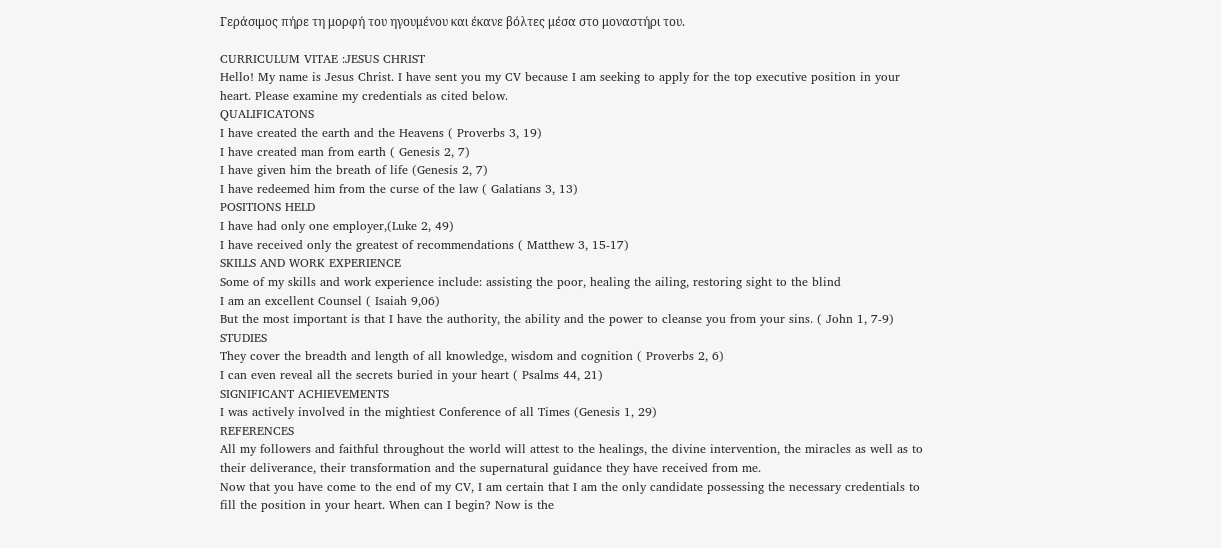Γεράσιμος πήρε τη μορφή του ηγουμένου και έκανε βόλτες μέσα στο μοναστήρι του.

CURRICULUM VITAE :JESUS CHRIST
Hello! My name is Jesus Christ. I have sent you my CV because I am seeking to apply for the top executive position in your heart. Please examine my credentials as cited below.
QUALIFICATONS
I have created the earth and the Heavens ( Proverbs 3, 19)
I have created man from earth ( Genesis 2, 7)
I have given him the breath of life (Genesis 2, 7)
I have redeemed him from the curse of the law ( Galatians 3, 13)
POSITIONS HELD
I have had only one employer,(Luke 2, 49)
I have received only the greatest of recommendations ( Matthew 3, 15-17)
SKILLS AND WORK EXPERIENCE
Some of my skills and work experience include: assisting the poor, healing the ailing, restoring sight to the blind
I am an excellent Counsel ( Isaiah 9,06)
But the most important is that I have the authority, the ability and the power to cleanse you from your sins. ( John 1, 7-9)
STUDIES
They cover the breadth and length of all knowledge, wisdom and cognition ( Proverbs 2, 6)
I can even reveal all the secrets buried in your heart ( Psalms 44, 21)
SIGNIFICANT ACHIEVEMENTS
I was actively involved in the mightiest Conference of all Times (Genesis 1, 29)
REFERENCES
All my followers and faithful throughout the world will attest to the healings, the divine intervention, the miracles as well as to their deliverance, their transformation and the supernatural guidance they have received from me.
Now that you have come to the end of my CV, I am certain that I am the only candidate possessing the necessary credentials to fill the position in your heart. When can I begin? Now is the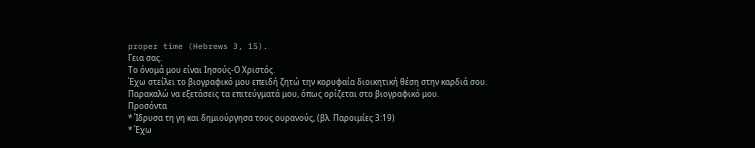proper time (Hebrews 3, 15).
Γεια σας.
Το όνομά μου είναι Ιησούς-Ο Χριστός.
Έχω στείλει το βιογραφικό μου επειδή ζητώ την κορυφαία διοικητική θέση στην καρδιά σου.
Παρακαλώ να εξετάσεις τα επιτεύγματά μου, όπως ορίζεται στο βιογραφικό μου.
Προσόντα
* Ίδρυσα τη γη και δημιούργησα τους ουρανούς, (βλ. Παροιμίες 3:19)
* Έχω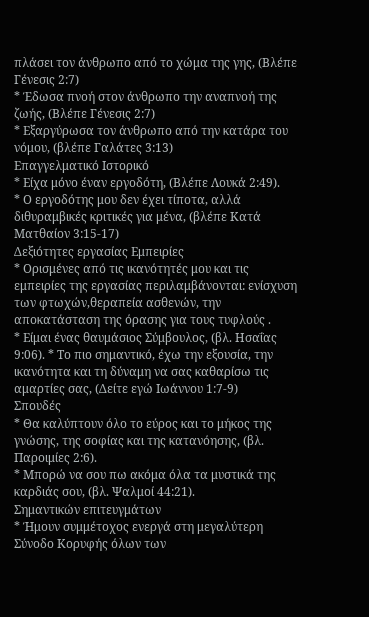πλάσει τον άνθρωπο από το χώμα της γης, (Βλέπε Γένεσις 2:7)
* Έδωσα πνοή στον άνθρωπο την αναπνοή της ζωής, (Βλέπε Γένεσις 2:7)
* Εξαργύρωσα τον άνθρωπο από την κατάρα του νόμου, (βλέπε Γαλάτες 3:13)
Επαγγελματικό Ιστορικό
* Είχα μόνο έναν εργοδότη, (Βλέπε Λουκά 2:49).
* Ο εργοδότης μου δεν έχει τίποτα, αλλά διθυραμβικές κριτικές για μένα, (βλέπε Κατά Ματθαίον 3:15-17)
Δεξιότητες εργασίας Εμπειρίες
* Ορισμένες από τις ικανότητές μου και τις εμπειρίες της εργασίας περιλαμβάνονται: ενίσχυση των φτωχών,θεραπεία ασθενών, την αποκατάσταση της όρασης για τους τυφλούς .
* Είμαι ένας θαυμάσιος Σύμβουλος, (βλ. Ησαΐας 9:06). * Το πιο σημαντικό, έχω την εξουσία, την ικανότητα και τη δύναμη να σας καθαρίσω τις αμαρτίες σας, (Δείτε εγώ Ιωάννου 1:7-9)
Σπουδές
* Θα καλύπτουν όλο το εύρος και το μήκος της γνώσης, της σοφίας και της κατανόησης, (βλ. Παροιμίες 2:6).
* Μπορώ να σου πω ακόμα όλα τα μυστικά της καρδιάς σου, (βλ. Ψαλμοί 44:21).
Σημαντικών επιτευγμάτων
* Ήμουν συμμέτοχος ενεργά στη μεγαλύτερη Σύνοδο Κορυφής όλων των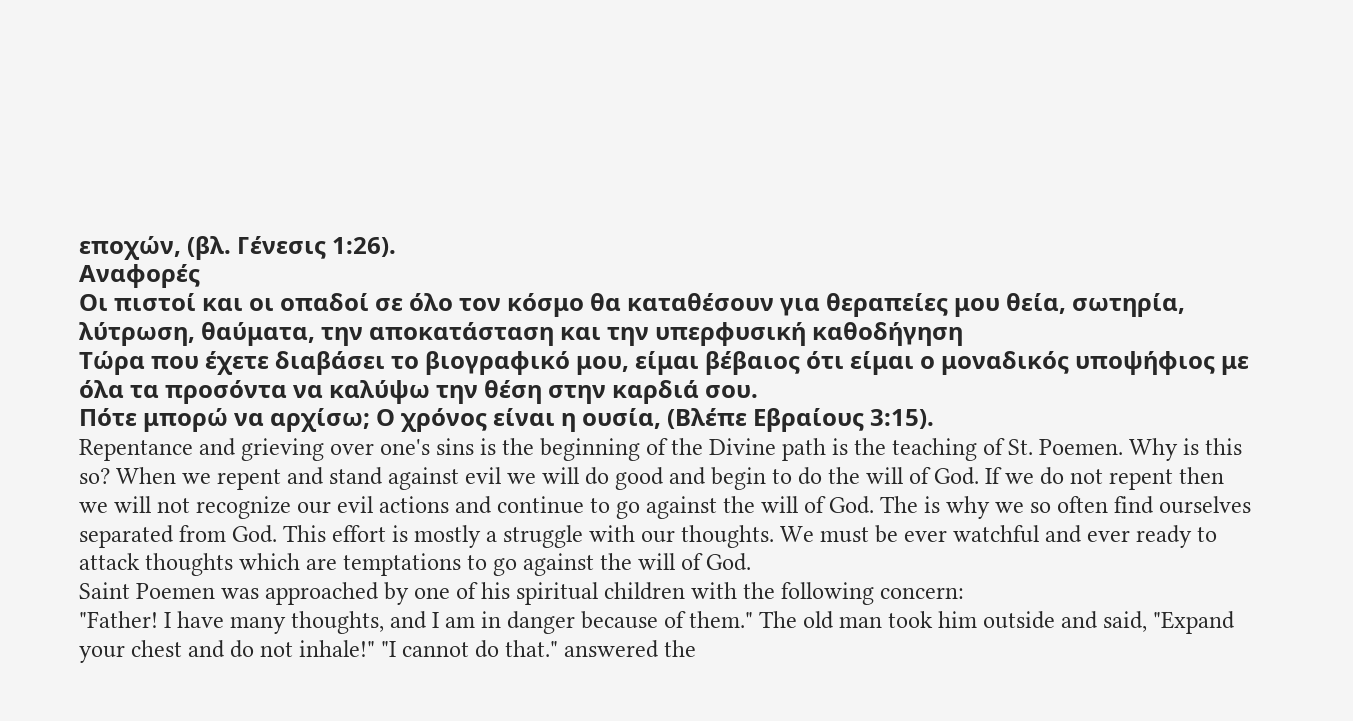εποχών, (βλ. Γένεσις 1:26).
Αναφορές
Οι πιστοί και οι οπαδοί σε όλο τον κόσμο θα καταθέσουν για θεραπείες μου θεία, σωτηρία, λύτρωση, θαύματα, την αποκατάσταση και την υπερφυσική καθοδήγηση
Τώρα που έχετε διαβάσει το βιογραφικό μου, είμαι βέβαιος ότι είμαι ο μοναδικός υποψήφιος με όλα τα προσόντα να καλύψω την θέση στην καρδιά σου.
Πότε μπορώ να αρχίσω; Ο χρόνος είναι η ουσία, (Βλέπε Εβραίους 3:15).
Repentance and grieving over one's sins is the beginning of the Divine path is the teaching of St. Poemen. Why is this so? When we repent and stand against evil we will do good and begin to do the will of God. If we do not repent then we will not recognize our evil actions and continue to go against the will of God. The is why we so often find ourselves separated from God. This effort is mostly a struggle with our thoughts. We must be ever watchful and ever ready to attack thoughts which are temptations to go against the will of God.
Saint Poemen was approached by one of his spiritual children with the following concern:
"Father! I have many thoughts, and I am in danger because of them." The old man took him outside and said, "Expand your chest and do not inhale!" "I cannot do that." answered the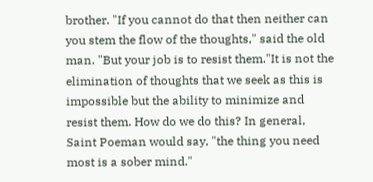brother. "If you cannot do that then neither can you stem the flow of the thoughts," said the old man. "But your job is to resist them."It is not the elimination of thoughts that we seek as this is impossible but the ability to minimize and resist them. How do we do this? In general, Saint Poeman would say, "the thing you need most is a sober mind."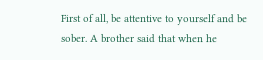First of all, be attentive to yourself and be sober. A brother said that when he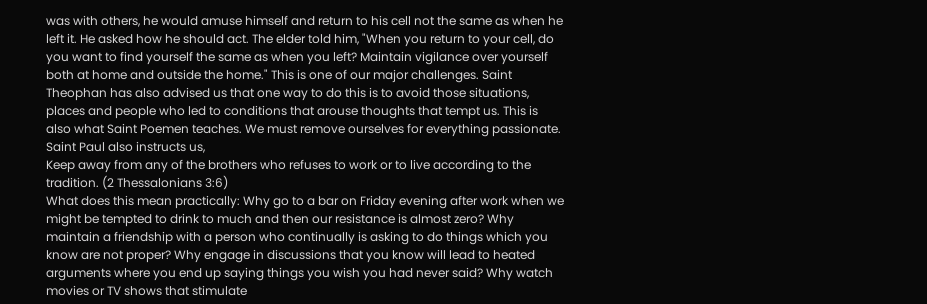was with others, he would amuse himself and return to his cell not the same as when he left it. He asked how he should act. The elder told him, "When you return to your cell, do you want to find yourself the same as when you left? Maintain vigilance over yourself both at home and outside the home." This is one of our major challenges. Saint Theophan has also advised us that one way to do this is to avoid those situations, places and people who led to conditions that arouse thoughts that tempt us. This is also what Saint Poemen teaches. We must remove ourselves for everything passionate.
Saint Paul also instructs us,
Keep away from any of the brothers who refuses to work or to live according to the tradition. (2 Thessalonians 3:6)
What does this mean practically: Why go to a bar on Friday evening after work when we might be tempted to drink to much and then our resistance is almost zero? Why maintain a friendship with a person who continually is asking to do things which you know are not proper? Why engage in discussions that you know will lead to heated arguments where you end up saying things you wish you had never said? Why watch movies or TV shows that stimulate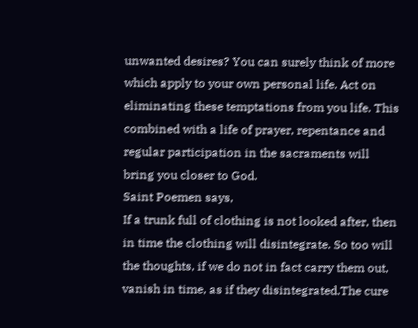unwanted desires? You can surely think of more which apply to your own personal life. Act on eliminating these temptations from you life. This combined with a life of prayer, repentance and regular participation in the sacraments will bring you closer to God.
Saint Poemen says,
If a trunk full of clothing is not looked after, then in time the clothing will disintegrate. So too will the thoughts, if we do not in fact carry them out, vanish in time, as if they disintegrated.The cure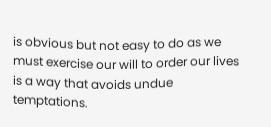is obvious but not easy to do as we must exercise our will to order our lives is a way that avoids undue temptations.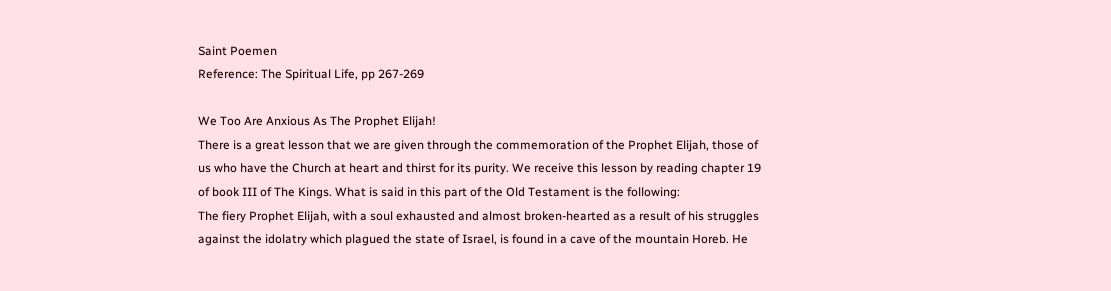Saint Poemen
Reference: The Spiritual Life, pp 267-269

We Too Are Anxious As The Prophet Elijah!
There is a great lesson that we are given through the commemoration of the Prophet Elijah, those of us who have the Church at heart and thirst for its purity. We receive this lesson by reading chapter 19 of book III of The Kings. What is said in this part of the Old Testament is the following:
The fiery Prophet Elijah, with a soul exhausted and almost broken-hearted as a result of his struggles against the idolatry which plagued the state of Israel, is found in a cave of the mountain Horeb. He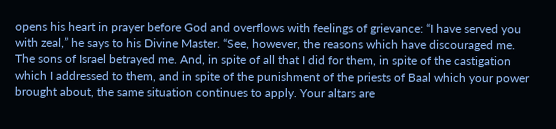opens his heart in prayer before God and overflows with feelings of grievance: “I have served you with zeal,” he says to his Divine Master. “See, however, the reasons which have discouraged me. The sons of Israel betrayed me. And, in spite of all that I did for them, in spite of the castigation which I addressed to them, and in spite of the punishment of the priests of Baal which your power brought about, the same situation continues to apply. Your altars are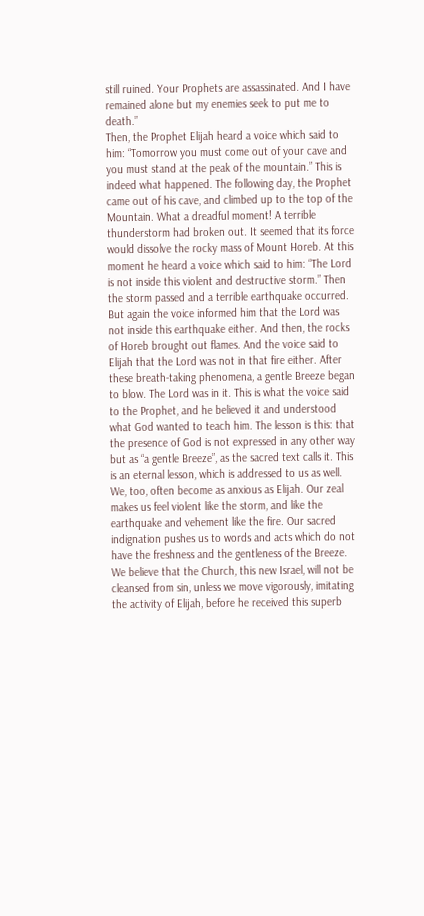still ruined. Your Prophets are assassinated. And I have remained alone but my enemies seek to put me to death.”
Then, the Prophet Elijah heard a voice which said to him: “Tomorrow you must come out of your cave and you must stand at the peak of the mountain.” This is indeed what happened. The following day, the Prophet came out of his cave, and climbed up to the top of the Mountain. What a dreadful moment! A terrible thunderstorm had broken out. It seemed that its force would dissolve the rocky mass of Mount Horeb. At this moment he heard a voice which said to him: “The Lord is not inside this violent and destructive storm.” Then the storm passed and a terrible earthquake occurred. But again the voice informed him that the Lord was not inside this earthquake either. And then, the rocks of Horeb brought out flames. And the voice said to Elijah that the Lord was not in that fire either. After these breath-taking phenomena, a gentle Breeze began to blow. The Lord was in it. This is what the voice said to the Prophet, and he believed it and understood what God wanted to teach him. The lesson is this: that the presence of God is not expressed in any other way but as “a gentle Breeze”, as the sacred text calls it. This is an eternal lesson, which is addressed to us as well.
We, too, often become as anxious as Elijah. Our zeal makes us feel violent like the storm, and like the earthquake and vehement like the fire. Our sacred indignation pushes us to words and acts which do not have the freshness and the gentleness of the Breeze.
We believe that the Church, this new Israel, will not be cleansed from sin, unless we move vigorously, imitating the activity of Elijah, before he received this superb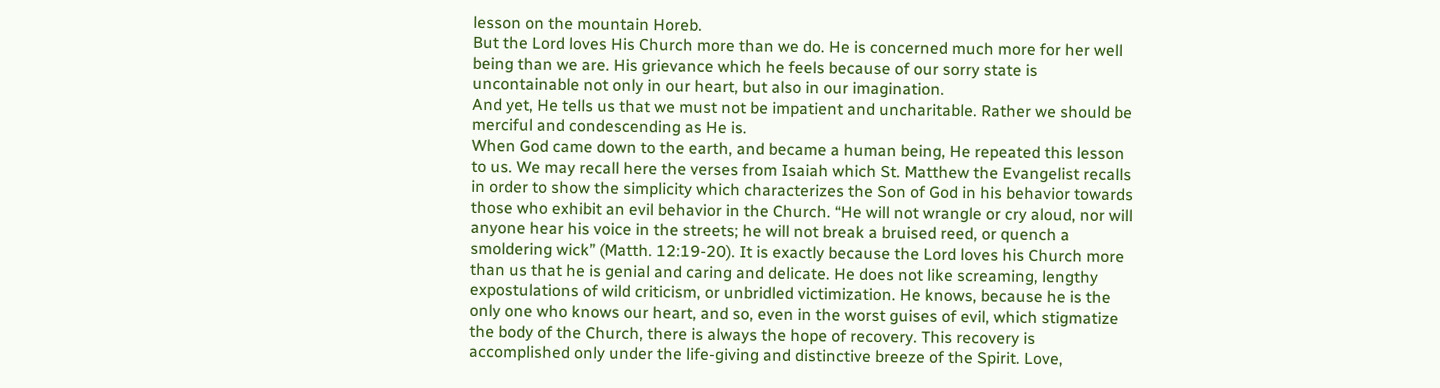lesson on the mountain Horeb.
But the Lord loves His Church more than we do. He is concerned much more for her well being than we are. His grievance which he feels because of our sorry state is uncontainable not only in our heart, but also in our imagination.
And yet, He tells us that we must not be impatient and uncharitable. Rather we should be merciful and condescending as He is.
When God came down to the earth, and became a human being, He repeated this lesson to us. We may recall here the verses from Isaiah which St. Matthew the Evangelist recalls in order to show the simplicity which characterizes the Son of God in his behavior towards those who exhibit an evil behavior in the Church. “He will not wrangle or cry aloud, nor will anyone hear his voice in the streets; he will not break a bruised reed, or quench a smoldering wick” (Matth. 12:19-20). It is exactly because the Lord loves his Church more than us that he is genial and caring and delicate. He does not like screaming, lengthy expostulations of wild criticism, or unbridled victimization. He knows, because he is the only one who knows our heart, and so, even in the worst guises of evil, which stigmatize the body of the Church, there is always the hope of recovery. This recovery is accomplished only under the life-giving and distinctive breeze of the Spirit. Love,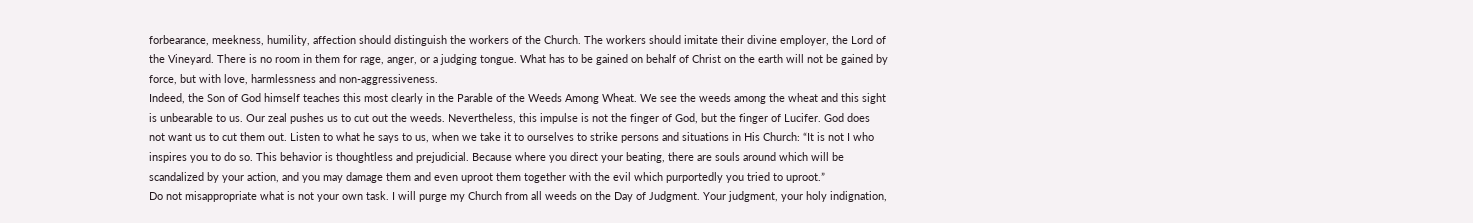forbearance, meekness, humility, affection should distinguish the workers of the Church. The workers should imitate their divine employer, the Lord of the Vineyard. There is no room in them for rage, anger, or a judging tongue. What has to be gained on behalf of Christ on the earth will not be gained by force, but with love, harmlessness and non-aggressiveness.
Indeed, the Son of God himself teaches this most clearly in the Parable of the Weeds Among Wheat. We see the weeds among the wheat and this sight is unbearable to us. Our zeal pushes us to cut out the weeds. Nevertheless, this impulse is not the finger of God, but the finger of Lucifer. God does not want us to cut them out. Listen to what he says to us, when we take it to ourselves to strike persons and situations in His Church: “It is not I who inspires you to do so. This behavior is thoughtless and prejudicial. Because where you direct your beating, there are souls around which will be scandalized by your action, and you may damage them and even uproot them together with the evil which purportedly you tried to uproot.”
Do not misappropriate what is not your own task. I will purge my Church from all weeds on the Day of Judgment. Your judgment, your holy indignation,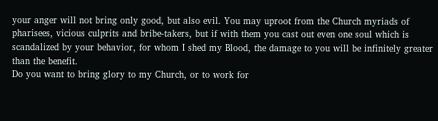your anger will not bring only good, but also evil. You may uproot from the Church myriads of pharisees, vicious culprits and bribe-takers, but if with them you cast out even one soul which is scandalized by your behavior, for whom I shed my Blood, the damage to you will be infinitely greater than the benefit.
Do you want to bring glory to my Church, or to work for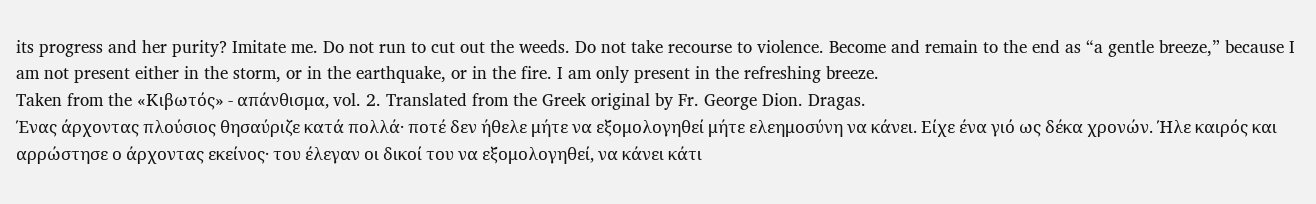its progress and her purity? Imitate me. Do not run to cut out the weeds. Do not take recourse to violence. Become and remain to the end as “a gentle breeze,” because I am not present either in the storm, or in the earthquake, or in the fire. I am only present in the refreshing breeze.
Taken from the «Κιβωτός» - απάνθισμα, vol. 2. Translated from the Greek original by Fr. George Dion. Dragas.
Ένας άρχοντας πλούσιος θησαύριζε κατά πολλά· ποτέ δεν ήθελε μήτε να εξομολογηθεί μήτε ελεημοσύνη να κάνει. Είχε ένα γιό ως δέκα χρονών. Ήλε καιρός και αρρώστησε ο άρχοντας εκείνος· του έλεγαν οι δικοί του να εξομολογηθεί, να κάνει κάτι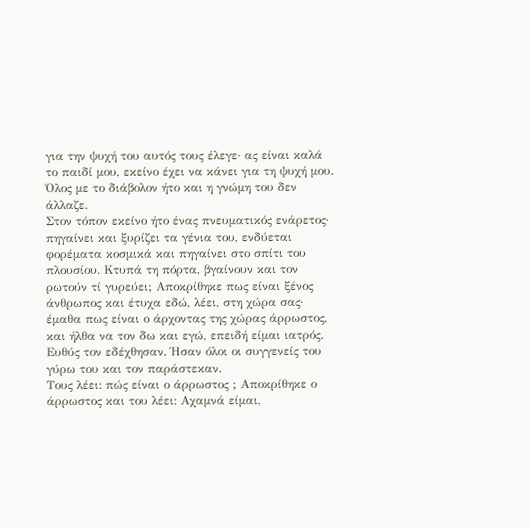για την ψυχή του αυτός τους έλεγε· ας είναι καλά το παιδί μου, εκείνο έχει να κάνει για τη ψυχή μου. Όλος με το διάβολον ήτο και η γνώμη του δεν άλλαζε.
Στον τόπον εκείνο ήτο ένας πνευματικός ενάρετος· πηγαίνει και ξυρίζει τα γένια του, ενδύεται φορέματα κοσμικά και πηγαίνει στο σπίτι του πλουσίου. Κτυπά τη πόρτα, βγαίνουν και τον ρωτούν τί γυρεύει; Αποκρίθηκε πως είναι ξένος άνθρωπος και έτυχα εδώ, λέει, στη χώρα σας· έμαθα πως είναι ο άρχοντας της χώρας άρρωστος, και ήλθα να τον δω και εγώ, επειδή είμαι ιατρός. Ευθύς τον εδέχθησαν. Ήσαν όλοι οι συγγενείς του γύρω του και τον παράστεκαν.
Τους λέει: πώς είναι ο άρρωστος ; Αποκρίθηκε ο άρρωστος και του λέει: Αχαμνά είμαι,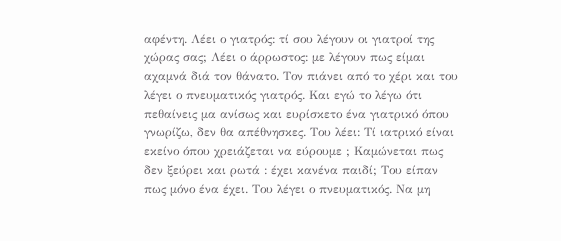αφέντη. Λέει ο γιατρός: τί σου λέγουν οι γιατροί της χώρας σας; Λέει ο άρρωστος: με λέγουν πως είμαι αχαμνά διά τον θάνατο. Τον πιάνει από το χέρι και του λέγει ο πνευματικός γιατρός. Και εγώ το λέγω ότι πεθαίνεις μα ανίσως και ευρίσκετο ένα γιατρικό όπου γνωρίζω, δεν θα απέθνησκες. Του λέει: Τί ιατρικό είναι εκείνο όπου χρειάζεται να εύρουμε ; Καμώνεται πως δεν ξεύρει και ρωτά : έχει κανένα παιδί; Του είπαν πως μόνο ένα έχει. Του λέγει ο πνευματικός. Να μη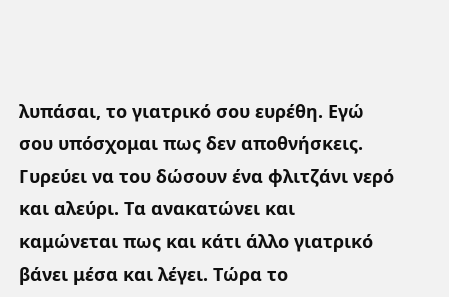λυπάσαι, το γιατρικό σου ευρέθη. Εγώ σου υπόσχομαι πως δεν αποθνήσκεις. Γυρεύει να του δώσουν ένα φλιτζάνι νερό και αλεύρι. Τα ανακατώνει και
καμώνεται πως και κάτι άλλο γιατρικό βάνει μέσα και λέγει. Τώρα το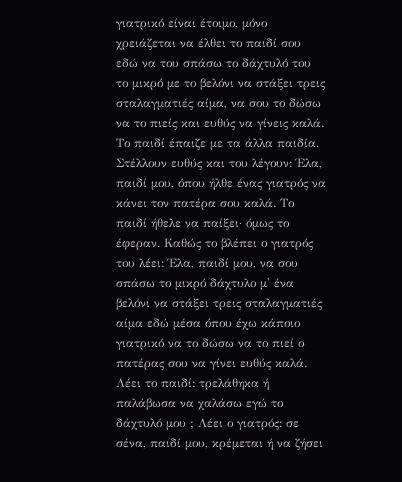γιατρικό είναι έτοιμο, μόνο χρειάζεται να έλθει το παιδί σου εδώ να του σπάσω το δάχτυλό του το μικρό με το βελόνι να στάξει τρεις σταλαγματιές αίμα, να σου το δώσω να το πιείς και ευθύς να γίνεις καλά.
Το παιδί έπαιζε με τα άλλα παιδία. Στέλλουν ευθύς και του λέγουν: Έλα, παιδί μου, όπου ήλθε ένας γιατρός να κάνει τον πατέρα σου καλά. Το παιδί ήθελε να παίξει· όμως το έφεραν. Καθώς το βλέπει ο γιατρός του λέει: Έλα, παιδί μου, να σου σπάσω το μικρό δάχτυλο μ' ένα βελόνι να στάξει τρεις σταλαγματιές αίμα εδώ μέσα όπου έχω κάποιο γιατρικό να το δώσω να το πιεί ο πατέρας σου να γίνει ευθύς καλά. Λέει το παιδί: τρελάθηκα ή παλάβωσα να χαλάσω εγώ το δάχτυλό μου ; Λέει ο γιατρός: σε σένα, παιδί μου, κρέμεται ή να ζήσει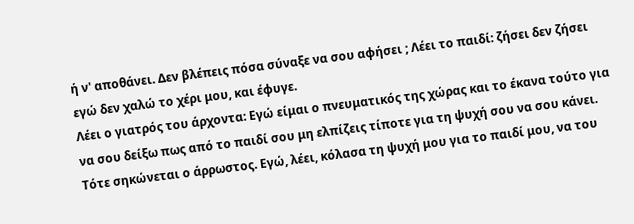ή ν' αποθάνει. Δεν βλέπεις πόσα σύναξε να σου αφήσει ; Λέει το παιδί: ζήσει δεν ζήσει εγώ δεν χαλώ το χέρι μου, και έφυγε.
Λέει ο γιατρός του άρχοντα: Εγώ είμαι ο πνευματικός της χώρας και το έκανα τούτο για να σου δείξω πως από το παιδί σου μη ελπίζεις τίποτε για τη ψυχή σου να σου κάνει.
Τότε σηκώνεται ο άρρωστος. Εγώ, λέει, κόλασα τη ψυχή μου για το παιδί μου, να του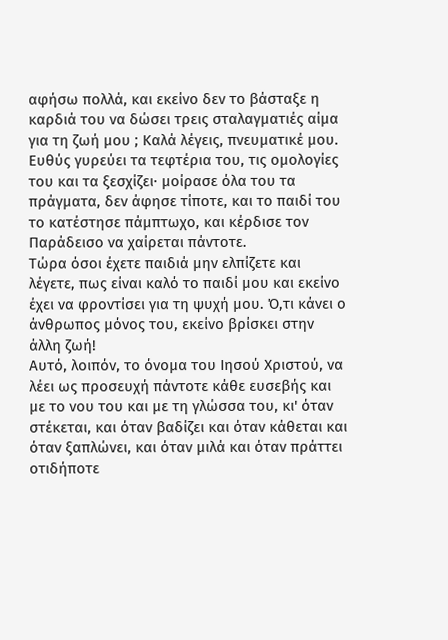αφήσω πολλά, και εκείνο δεν το βάσταξε η καρδιά του να δώσει τρεις σταλαγματιές αίμα για τη ζωή μου ; Καλά λέγεις, πνευματικέ μου. Ευθύς γυρεύει τα τεφτέρια του, τις ομολογίες του και τα ξεσχίζει· μοίρασε όλα του τα πράγματα, δεν άφησε τίποτε, και το παιδί του το κατέστησε πάμπτωχο, και κέρδισε τον Παράδεισο να χαίρεται πάντοτε.
Τώρα όσοι έχετε παιδιά μην ελπίζετε και λέγετε, πως είναι καλό το παιδί μου και εκείνο έχει να φροντίσει για τη ψυχή μου. Ό,τι κάνει ο άνθρωπος μόνος του, εκείνο βρίσκει στην άλλη ζωή!
Αυτό, λοιπόν, το όνομα του Ιησού Χριστού, να λέει ως προσευχή πάντοτε κάθε ευσεβής και με το νου του και με τη γλώσσα του, κι' όταν στέκεται, και όταν βαδίζει και όταν κάθεται και όταν ξαπλώνει, και όταν μιλά και όταν πράττει οτιδήποτε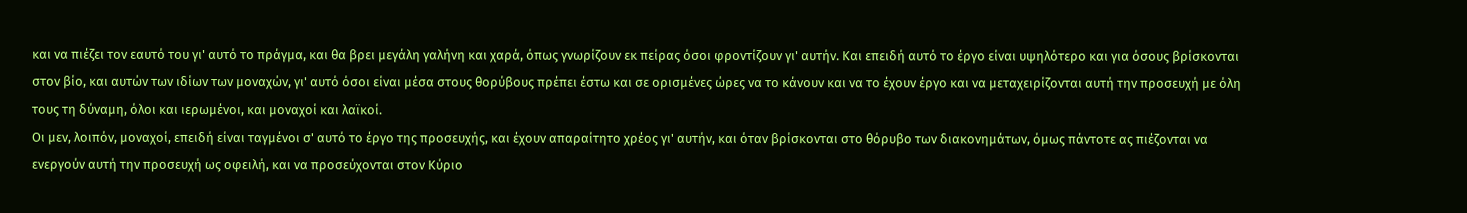και να πιέζει τον εαυτό του γι' αυτό το πράγμα, και θα βρει μεγάλη γαλήνη και χαρά, όπως γνωρίζουν εκ πείρας όσοι φροντίζουν γι' αυτήν. Και επειδή αυτό το έργο είναι υψηλότερο και για όσους βρίσκονται στον βίο, και αυτών των ιδίων των μοναχών, γι' αυτό όσοι είναι μέσα στους θορύβους πρέπει έστω και σε ορισμένες ώρες να το κάνουν και να το έχουν έργο και να μεταχειρίζονται αυτή την προσευχή με όλη τους τη δύναμη, όλοι και ιερωμένοι, και μοναχοί και λαϊκοί.
Οι μεν, λοιπόν, μοναχοί, επειδή είναι ταγμένοι σ' αυτό το έργο της προσευχής, και έχουν απαραίτητο χρέος γι' αυτήν, και όταν βρίσκονται στο θόρυβο των διακονημάτων, όμως πάντοτε ας πιέζονται να ενεργούν αυτή την προσευχή ως οφειλή, και να προσεύχονται στον Κύριο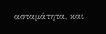ασταμάτητα, και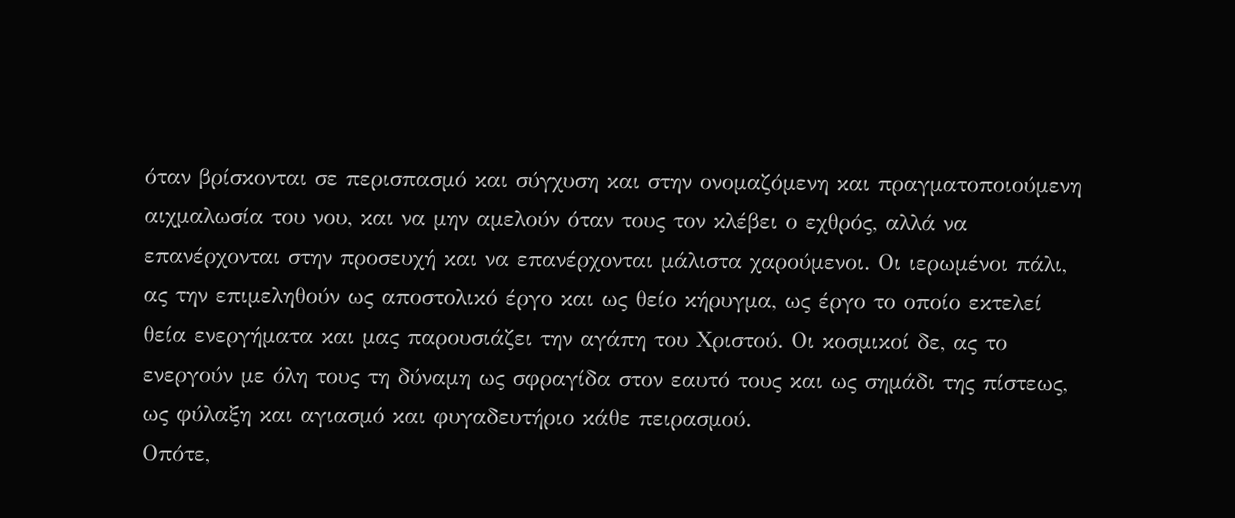όταν βρίσκονται σε περισπασμό και σύγχυση και στην ονομαζόμενη και πραγματοποιούμενη αιχμαλωσία του νου, και να μην αμελούν όταν τους τον κλέβει ο εχθρός, αλλά να επανέρχονται στην προσευχή και να επανέρχονται μάλιστα χαρούμενοι. Οι ιερωμένοι πάλι, ας την επιμεληθούν ως αποστολικό έργο και ως θείο κήρυγμα, ως έργο το οποίο εκτελεί θεία ενεργήματα και μας παρουσιάζει την αγάπη του Χριστού. Οι κοσμικοί δε, ας το ενεργούν με όλη τους τη δύναμη ως σφραγίδα στον εαυτό τους και ως σημάδι της πίστεως, ως φύλαξη και αγιασμό και φυγαδευτήριο κάθε πειρασμού.
Οπότε,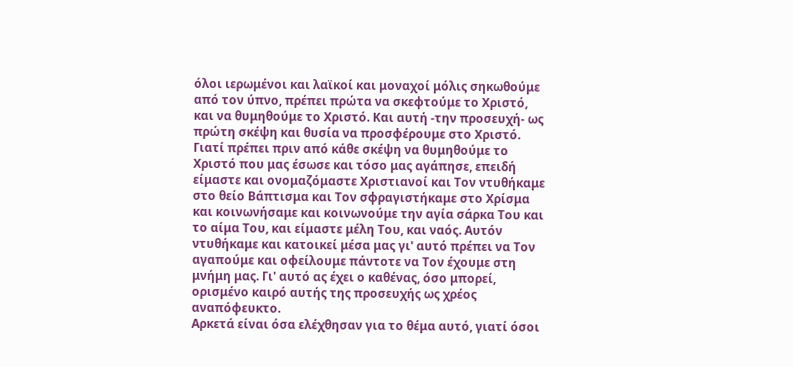όλοι ιερωμένοι και λαϊκοί και μοναχοί μόλις σηκωθούμε από τον ύπνο, πρέπει πρώτα να σκεφτούμε το Χριστό, και να θυμηθούμε το Χριστό. Και αυτή -την προσευχή- ως πρώτη σκέψη και θυσία να προσφέρουμε στο Χριστό. Γιατί πρέπει πριν από κάθε σκέψη να θυμηθούμε το Χριστό που μας έσωσε και τόσο μας αγάπησε, επειδή είμαστε και ονομαζόμαστε Χριστιανοί και Τον ντυθήκαμε στο θείο Βάπτισμα και Τον σφραγιστήκαμε στο Χρίσμα και κοινωνήσαμε και κοινωνούμε την αγία σάρκα Του και το αίμα Του, και είμαστε μέλη Του, και ναός. Αυτόν ντυθήκαμε και κατοικεί μέσα μας γι' αυτό πρέπει να Τον αγαπούμε και οφείλουμε πάντοτε να Τον έχουμε στη μνήμη μας. Γι' αυτό ας έχει ο καθένας, όσο μπορεί, ορισμένο καιρό αυτής της προσευχής ως χρέος αναπόφευκτο.
Αρκετά είναι όσα ελέχθησαν για το θέμα αυτό, γιατί όσοι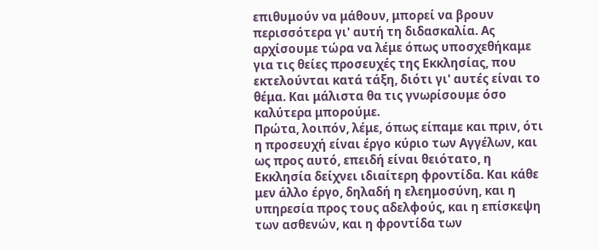επιθυμούν να μάθουν, μπορεί να βρουν περισσότερα γι' αυτή τη διδασκαλία. Ας αρχίσουμε τώρα να λέμε όπως υποσχεθήκαμε για τις θείες προσευχές της Εκκλησίας, που εκτελούνται κατά τάξη, διότι γι' αυτές είναι το θέμα. Και μάλιστα θα τις γνωρίσουμε όσο καλύτερα μπορούμε.
Πρώτα, λοιπόν, λέμε, όπως είπαμε και πριν, ότι η προσευχή είναι έργο κύριο των Αγγέλων, και ως προς αυτό, επειδή είναι θειότατο, η Εκκλησία δείχνει ιδιαίτερη φροντίδα. Και κάθε μεν άλλο έργο, δηλαδή η ελεημοσύνη, και η υπηρεσία προς τους αδελφούς, και η επίσκεψη των ασθενών, και η φροντίδα των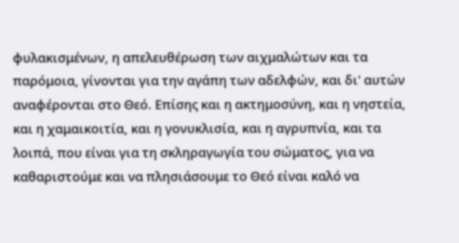φυλακισμένων, η απελευθέρωση των αιχμαλώτων και τα παρόμοια, γίνονται για την αγάπη των αδελφών, και δι' αυτών αναφέρονται στο Θεό. Επίσης και η ακτημοσύνη, και η νηστεία, και η χαμαικοιτία, και η γονυκλισία, και η αγρυπνία, και τα λοιπά, που είναι για τη σκληραγωγία του σώματος, για να καθαριστούμε και να πλησιάσουμε το Θεό είναι καλό να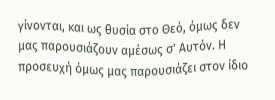γίνονται, και ως θυσία στο Θεό, όμως δεν μας παρουσιάζουν αμέσως σ' Αυτόν. Η προσευχή όμως μας παρουσιάζει στον ίδιο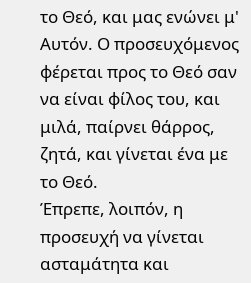το Θεό, και μας ενώνει μ' Αυτόν. Ο προσευχόμενος φέρεται προς το Θεό σαν να είναι φίλος του, και μιλά, παίρνει θάρρος, ζητά, και γίνεται ένα με το Θεό.
Έπρεπε, λοιπόν, η προσευχή να γίνεται ασταμάτητα και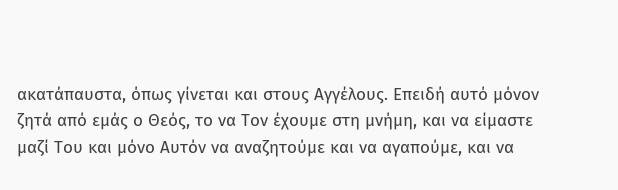ακατάπαυστα, όπως γίνεται και στους Αγγέλους. Επειδή αυτό μόνον ζητά από εμάς ο Θεός, το να Τον έχουμε στη μνήμη, και να είμαστε μαζί Του και μόνο Αυτόν να αναζητούμε και να αγαπούμε, και να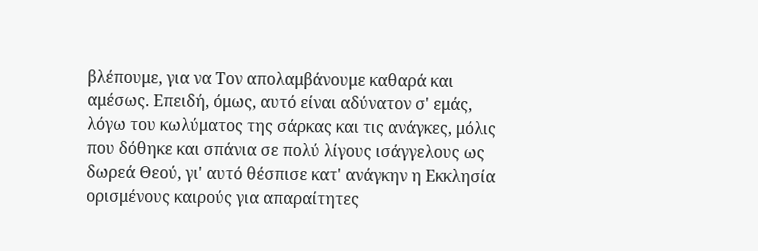βλέπουμε, για να Τον απολαμβάνουμε καθαρά και αμέσως. Επειδή, όμως, αυτό είναι αδύνατον σ' εμάς, λόγω του κωλύματος της σάρκας και τις ανάγκες, μόλις που δόθηκε και σπάνια σε πολύ λίγους ισάγγελους ως δωρεά Θεού, γι' αυτό θέσπισε κατ' ανάγκην η Εκκλησία ορισμένους καιρούς για απαραίτητες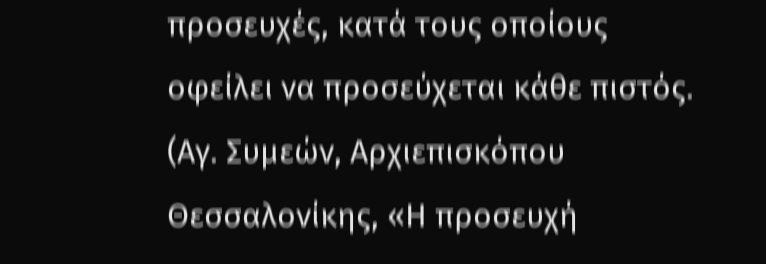προσευχές, κατά τους οποίους οφείλει να προσεύχεται κάθε πιστός.
(Αγ. Συμεών, Αρχιεπισκόπου Θεσσαλονίκης, «Η προσευχή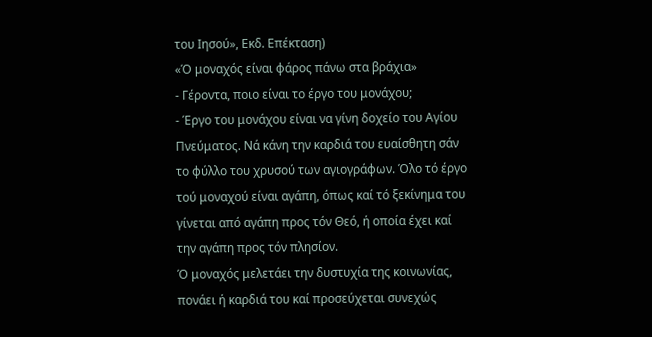του Ιησού», Εκδ. Επέκταση)
«Ό μοναχός είναι φάρος πάνω στα βράχια»
- Γέροντα, ποιο είναι το έργο του μονάχου;
- Έργο του μονάχου είναι να γίνη δοχείο του Αγίου Πνεύματος. Νά κάνη την καρδιά του ευαίσθητη σάν το φύλλο του χρυσού των αγιογράφων. Όλο τό έργο τού μοναχού είναι αγάπη, όπως καί τό ξεκίνημα του γίνεται από αγάπη προς τόν Θεό, ή οποία έχει καί την αγάπη προς τόν πλησίον.
Ό μοναχός μελετάει την δυστυχία της κοινωνίας, πονάει ή καρδιά του καί προσεύχεται συνεχώς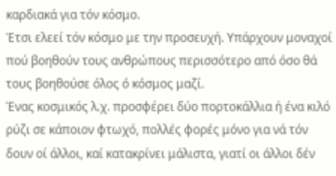καρδιακά για τόν κόσμο.
Έτσι ελεεί τόν κόσμο με την προσευχή. Υπάρχουν μοναχοί πού βοηθούν τους ανθρώπους περισσότερο από όσο θά τους βοηθούσε όλος ό κόσμος μαζί.
Ένας κοσμικός λ.χ. προσφέρει δύο πορτοκάλλια ή ένα κιλό ρύζι σε κάποιον φτωχό, πολλές φορές μόνο για νά τόν δουν οί άλλοι, καί κατακρίνει μάλιστα, γιατί οι άλλοι δέν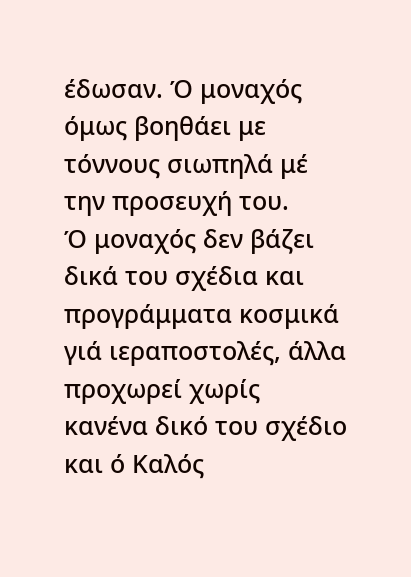έδωσαν. Ό μοναχός όμως βοηθάει με τόννους σιωπηλά μέ την προσευχή του.
Ό μοναχός δεν βάζει δικά του σχέδια και προγράμματα κοσμικά γιά ιεραποστολές, άλλα προχωρεί χωρίς κανένα δικό του σχέδιο και ό Καλός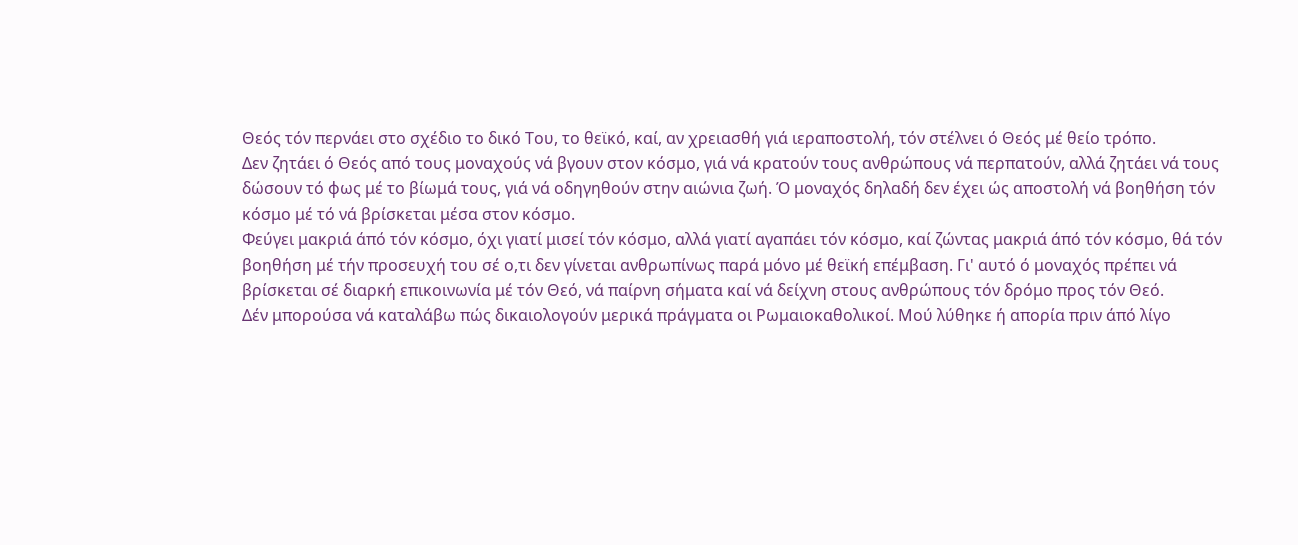Θεός τόν περνάει στο σχέδιο το δικό Του, το θεϊκό, καί, αν χρειασθή γιά ιεραποστολή, τόν στέλνει ό Θεός μέ θείο τρόπο.
Δεν ζητάει ό Θεός από τους μοναχούς νά βγουν στον κόσμο, γιά νά κρατούν τους ανθρώπους νά περπατούν, αλλά ζητάει νά τους δώσουν τό φως μέ το βίωμά τους, γιά νά οδηγηθούν στην αιώνια ζωή. Ό μοναχός δηλαδή δεν έχει ώς αποστολή νά βοηθήση τόν κόσμο μέ τό νά βρίσκεται μέσα στον κόσμο.
Φεύγει μακριά άπό τόν κόσμο, όχι γιατί μισεί τόν κόσμο, αλλά γιατί αγαπάει τόν κόσμο, καί ζώντας μακριά άπό τόν κόσμο, θά τόν βοηθήση μέ τήν προσευχή του σέ ο,τι δεν γίνεται ανθρωπίνως παρά μόνο μέ θεϊκή επέμβαση. Γι' αυτό ό μοναχός πρέπει νά βρίσκεται σέ διαρκή επικοινωνία μέ τόν Θεό, νά παίρνη σήματα καί νά δείχνη στους ανθρώπους τόν δρόμο προς τόν Θεό.
Δέν μπορούσα νά καταλάβω πώς δικαιολογούν μερικά πράγματα οι Ρωμαιοκαθολικοί. Μού λύθηκε ή απορία πριν άπό λίγο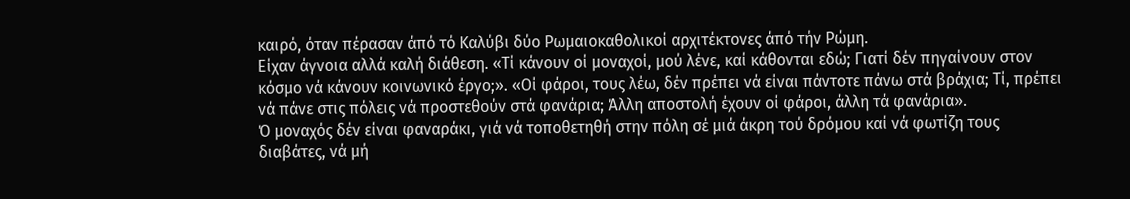καιρό, όταν πέρασαν άπό τό Καλύβι δύο Ρωμαιοκαθολικοί αρχιτέκτονες άπό τήν Ρώμη.
Είχαν άγνοια αλλά καλή διάθεση. «Τί κάνουν οί μοναχοί, μού λένε, καί κάθονται εδώ; Γιατί δέν πηγαίνουν στον κόσμο νά κάνουν κοινωνικό έργο;». «Οί φάροι, τους λέω, δέν πρέπει νά είναι πάντοτε πάνω στά βράχια; Τί, πρέπει νά πάνε στις πόλεις νά προστεθούν στά φανάρια; Άλλη αποστολή έχουν οί φάροι, άλλη τά φανάρια».
Ό μοναχός δέν είναι φαναράκι, γιά νά τοποθετηθή στην πόλη σέ μιά άκρη τού δρόμου καί νά φωτίζη τους διαβάτες, νά μή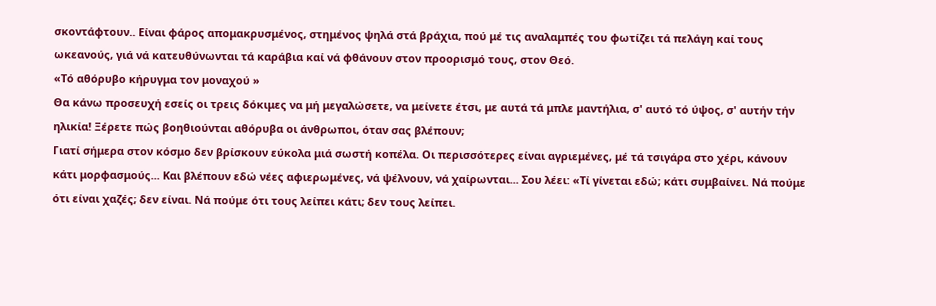σκοντάφτουν.. Είναι φάρος απομακρυσμένος, στημένος ψηλά στά βράχια, πού μέ τις αναλαμπές του φωτίζει τά πελάγη καί τους ωκεανούς, γιά νά κατευθύνωνται τά καράβια καί νά φθάνουν στον προορισμό τους, στον Θεό.
«Τό αθόρυβο κήρυγμα τον μοναχού »
Θα κάνω προσευχή εσείς οι τρεις δόκιμες να μή μεγαλώσετε, να μείνετε έτσι, με αυτά τά μπλε μαντήλια, σ' αυτό τό ύψος, σ' αυτήν τήν ηλικία! Ξέρετε πώς βοηθιούνται αθόρυβα οι άνθρωποι, όταν σας βλέπουν;
Γιατί σήμερα στον κόσμο δεν βρίσκουν εύκολα μιά σωστή κοπέλα. Οι περισσότερες είναι αγριεμένες, μέ τά τσιγάρα στο χέρι, κάνουν κάτι μορφασμούς... Και βλέπουν εδώ νέες αφιερωμένες, νά ψέλνουν, νά χαίρωνται... Σου λέει: «Τί γίνεται εδώ; κάτι συμβαίνει. Νά πούμε ότι είναι χαζές; δεν είναι. Νά πούμε ότι τους λείπει κάτι; δεν τους λείπει.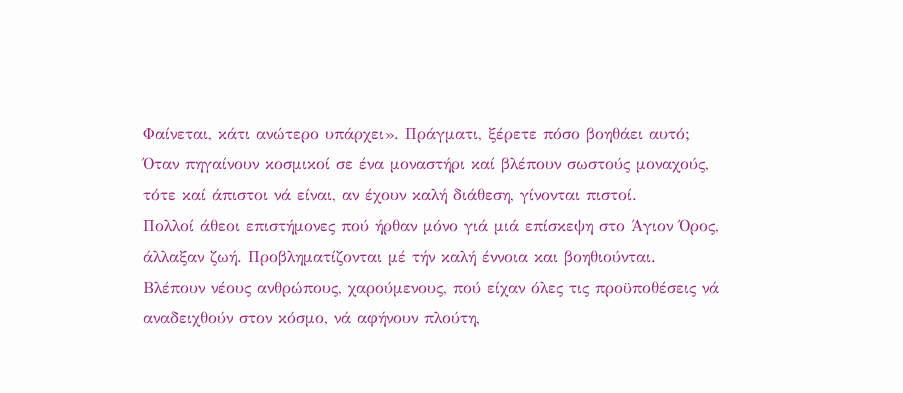Φαίνεται, κάτι ανώτερο υπάρχει». Πράγματι, ξέρετε πόσο βοηθάει αυτό;
Όταν πηγαίνουν κοσμικοί σε ένα μοναστήρι καί βλέπουν σωστούς μοναχούς, τότε καί άπιστοι νά είναι, αν έχουν καλή διάθεση, γίνονται πιστοί.
Πολλοί άθεοι επιστήμονες πού ήρθαν μόνο γιά μιά επίσκεψη στο Άγιον Όρος, άλλαξαν ζωή. Προβληματίζονται μέ τήν καλή έννοια και βοηθιούνται.
Βλέπουν νέους ανθρώπους, χαρούμενους, πού είχαν όλες τις προϋποθέσεις νά αναδειχθούν στον κόσμο, νά αφήνουν πλούτη,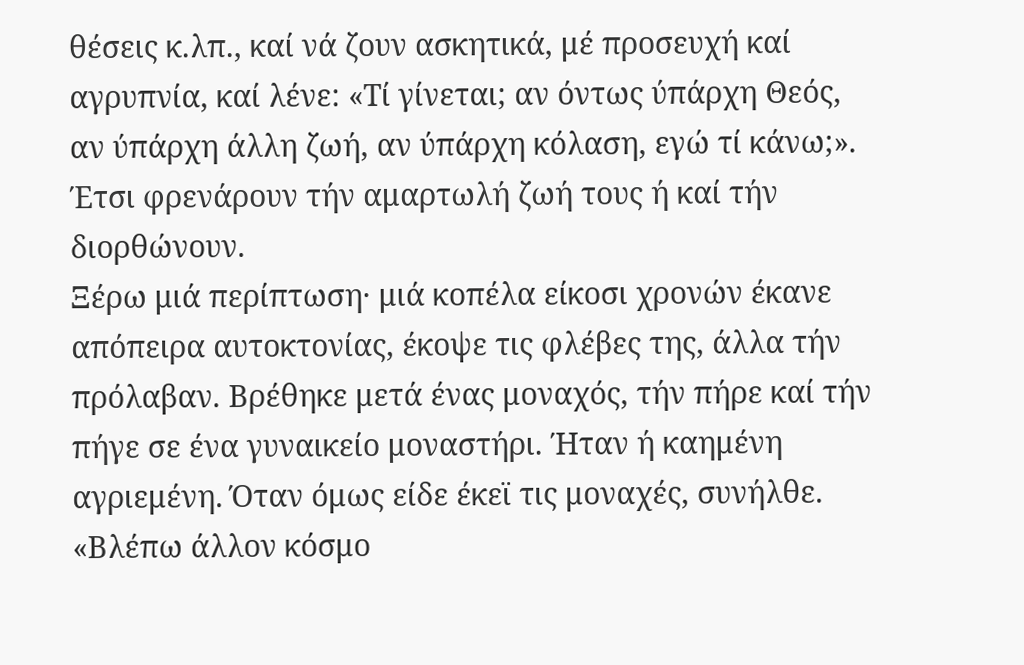θέσεις κ.λπ., καί νά ζουν ασκητικά, μέ προσευχή καί αγρυπνία, καί λένε: «Τί γίνεται; αν όντως ύπάρχη Θεός, αν ύπάρχη άλλη ζωή, αν ύπάρχη κόλαση, εγώ τί κάνω;». Έτσι φρενάρουν τήν αμαρτωλή ζωή τους ή καί τήν διορθώνουν.
Ξέρω μιά περίπτωση· μιά κοπέλα είκοσι χρονών έκανε απόπειρα αυτοκτονίας, έκοψε τις φλέβες της, άλλα τήν πρόλαβαν. Βρέθηκε μετά ένας μοναχός, τήν πήρε καί τήν πήγε σε ένα γυναικείο μοναστήρι. Ήταν ή καημένη αγριεμένη. Όταν όμως είδε έκεϊ τις μοναχές, συνήλθε. «Βλέπω άλλον κόσμο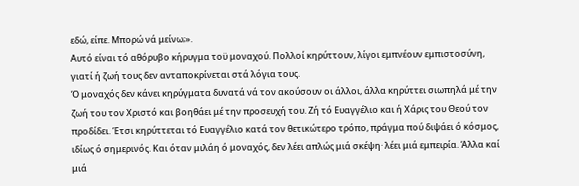εδώ, είπε. Μπορώ νά μείνω;».
Αυτό είναι τό αθόρυβο κήρυγμα τοϋ μοναχού. Πολλοί κηρύττουν, λίγοι εμπνέουν εμπιστοσύνη, γιατί ή ζωή τους δεν ανταποκρίνεται στά λόγια τους.
Ό μοναχός δεν κάνει κηρύγματα δυνατά νά τον ακούσουν οι άλλοι, άλλα κηρύττει σιωπηλά μέ την ζωή του τον Χριστό και βοηθάει μέ την προσευχή του. Ζή τό Ευαγγέλιο και ή Χάρις του Θεού τον προδίδει. Έτσι κηρύττεται τό Ευαγγέλιο κατά τον θετικώτερο τρόπο, πράγμα πού διψάει ό κόσμος, ιδίως ό σημερινός. Και όταν μιλάη ό μοναχός, δεν λέει απλώς μιά σκέψη· λέει μιά εμπειρία. Άλλα καί μιά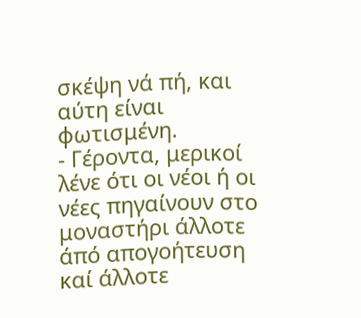σκέψη νά πή, και αύτη είναι φωτισμένη.
- Γέροντα, μερικοί λένε ότι οι νέοι ή οι νέες πηγαίνουν στο μοναστήρι άλλοτε άπό απογοήτευση καί άλλοτε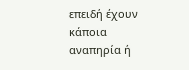επειδή έχουν κάποια αναπηρία ή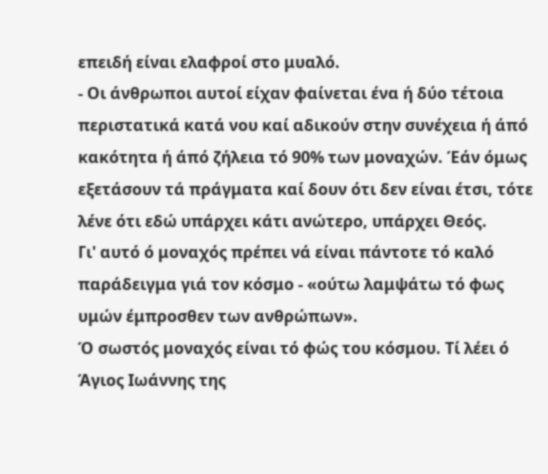επειδή είναι ελαφροί στο μυαλό.
- Οι άνθρωποι αυτοί είχαν φαίνεται ένα ή δύο τέτοια περιστατικά κατά νου καί αδικούν στην συνέχεια ή άπό κακότητα ή άπό ζήλεια τό 90% των μοναχών. Έάν όμως εξετάσουν τά πράγματα καί δουν ότι δεν είναι έτσι, τότε λένε ότι εδώ υπάρχει κάτι ανώτερο, υπάρχει Θεός.
Γι' αυτό ό μοναχός πρέπει νά είναι πάντοτε τό καλό παράδειγμα γιά τον κόσμο - «ούτω λαμψάτω τό φως υμών έμπροσθεν των ανθρώπων».
Ό σωστός μοναχός είναι τό φώς του κόσμου. Τί λέει ό Άγιος Ιωάννης της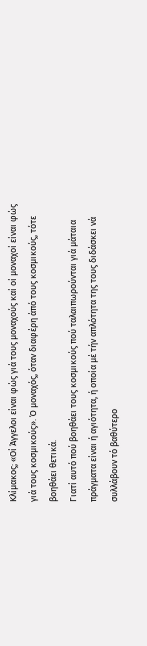Κλίμακος; «Οί Άγγελοι είναι φώς γιά τους μοναχούς καί οί μοναχοί είναι φώς γιά τους κοσμικούς». Ό μοναχός, όταν διαφέρη άπό τους κοσμικούς, τότε βοηθάει θετικά.
Γιατί αυτό πού βοηθάει τους κοσμικούς πού ταλαιπωρούνται γιά μάταια πράγματα είναι ή αγιότητα, ή οποία μέ τήν απλότητα της τους διδάσκει νά συλλάβουν τό βαθύτερο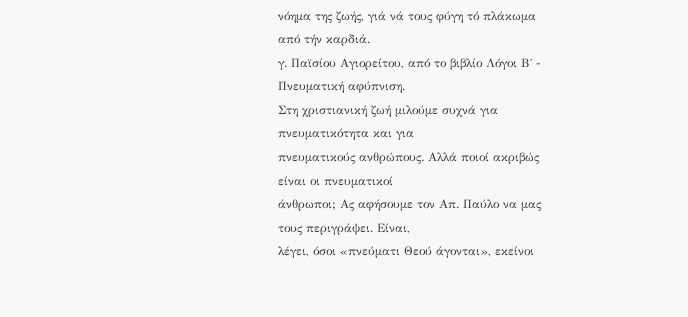νόημα της ζωής, γιά νά τους φύγη τό πλάκωμα από τήν καρδιά.
γ. Παϊσίου Αγιορείτου, από το βιβλίο Λόγοι Β΄ - Πνευματική αφύπνιση.
Στη χριστιανική ζωή μιλούμε συχνά για πνευματικότητα και για
πνευματικούς ανθρώπους. Αλλά ποιοί ακριβώς είναι οι πνευματικοί
άνθρωποι; Ας αφήσουμε τον Απ. Παύλο να μας τους περιγράψει. Είναι,
λέγει, όσοι «πνεύματι Θεού άγονται», εκείνοι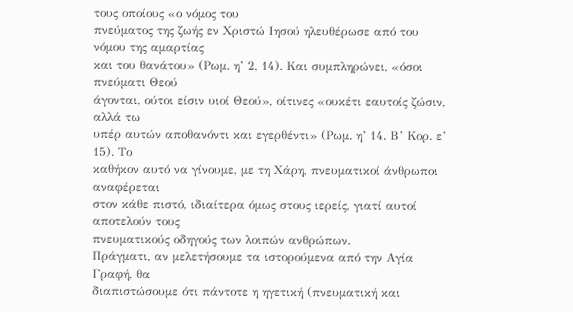τους οποίους «ο νόμος του
πνεύματος της ζωής εν Χριστώ Ιησού ηλευθέρωσε από του νόμου της αμαρτίας
και του θανάτου» (Ρωμ. η’ 2, 14). Και συμπληρώνει, «όσοι πνεύματι Θεού
άγονται, ούτοι είσιν υιοί Θεού», οίτινες «ουκέτι εαυτοίς ζώσιν, αλλά τω
υπέρ αυτών αποθανόντι και εγερθέντι» (Ρωμ. η’ 14. Β’ Κορ. ε’ 15). Το
καθήκον αυτό να γίνουμε, με τη Χάρη, πνευματικοί άνθρωποι αναφέρεται
στον κάθε πιστό, ιδιαίτερα όμως στους ιερείς, γιατί αυτοί αποτελούν τους
πνευματικούς οδηγούς των λοιπών ανθρώπων.
Πράγματι, αν μελετήσουμε τα ιστορούμενα από την Αγία Γραφή, θα
διαπιστώσουμε ότι πάντοτε η ηγετική (πνευματική και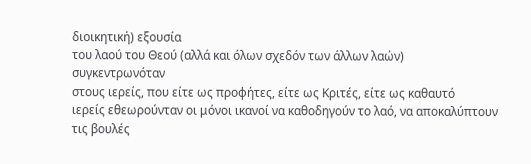διοικητική) εξουσία
του λαού του Θεού (αλλά και όλων σχεδόν των άλλων λαών) συγκεντρωνόταν
στους ιερείς, που είτε ως προφήτες, είτε ως Κριτές, είτε ως καθαυτό
ιερείς εθεωρούνταν οι μόνοι ικανοί να καθοδηγούν το λαό, να αποκαλύπτουν
τις βουλές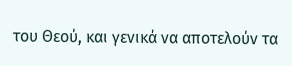του Θεού, και γενικά να αποτελούν τα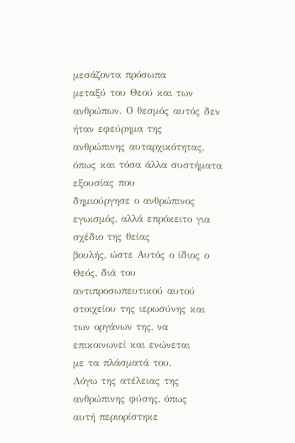μεσάζοντα πρόσωπα
μεταξύ του Θεού και των ανθρώπων. Ο θεσμός αυτός δεν ήταν εφεύρημα της
ανθρώπινης αυταρχικότητας, όπως και τόσα άλλα συστήματα εξουσίας που
δημιούργησε ο ανθρώπινος εγωισμός, αλλά επρόκειτο για σχέδιο της θείας
βουλής, ώστε Αυτός ο ίδιος ο Θεός, διά του αντιπροσωπευτικού αυτού
στοιχείου της ιερωσύνης και των οργάνων της, να επικοινωνεί και ενώνεται
με τα πλάσματά του.
Λόγω της ατέλειας της ανθρώπινης φύσης, όπως
αυτή περιορίστηκε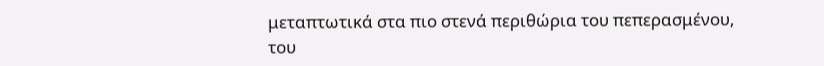μεταπτωτικά στα πιο στενά περιθώρια του πεπερασμένου,
του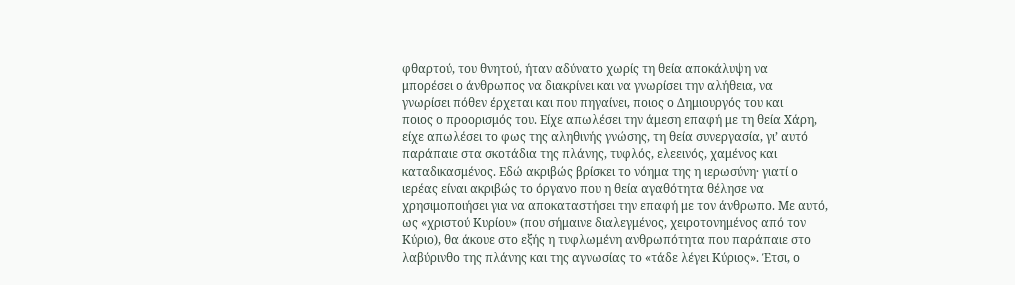φθαρτού, του θνητού, ήταν αδύνατο χωρίς τη θεία αποκάλυψη να
μπορέσει ο άνθρωπος να διακρίνει και να γνωρίσει την αλήθεια, να
γνωρίσει πόθεν έρχεται και που πηγαίνει, ποιος ο Δημιουργός του και
ποιος ο προορισμός του. Είχε απωλέσει την άμεση επαφή με τη θεία Χάρη,
είχε απωλέσει το φως της αληθινής γνώσης, τη θεία συνεργασία, γι’ αυτό
παράπαιε στα σκοτάδια της πλάνης, τυφλός, ελεεινός, χαμένος και
καταδικασμένος. Εδώ ακριβώς βρίσκει το νόημα της η ιερωσύνη· γιατί ο
ιερέας είναι ακριβώς το όργανο που η θεία αγαθότητα θέλησε να
χρησιμοποιήσει για να αποκαταστήσει την επαφή με τον άνθρωπο. Με αυτό,
ως «χριστού Κυρίου» (που σήμαινε διαλεγμένος, χειροτονημένος από τον
Κύριο), θα άκουε στο εξής η τυφλωμένη ανθρωπότητα που παράπαιε στο
λαβύρινθο της πλάνης και της αγνωσίας το «τάδε λέγει Κύριος». Έτσι, ο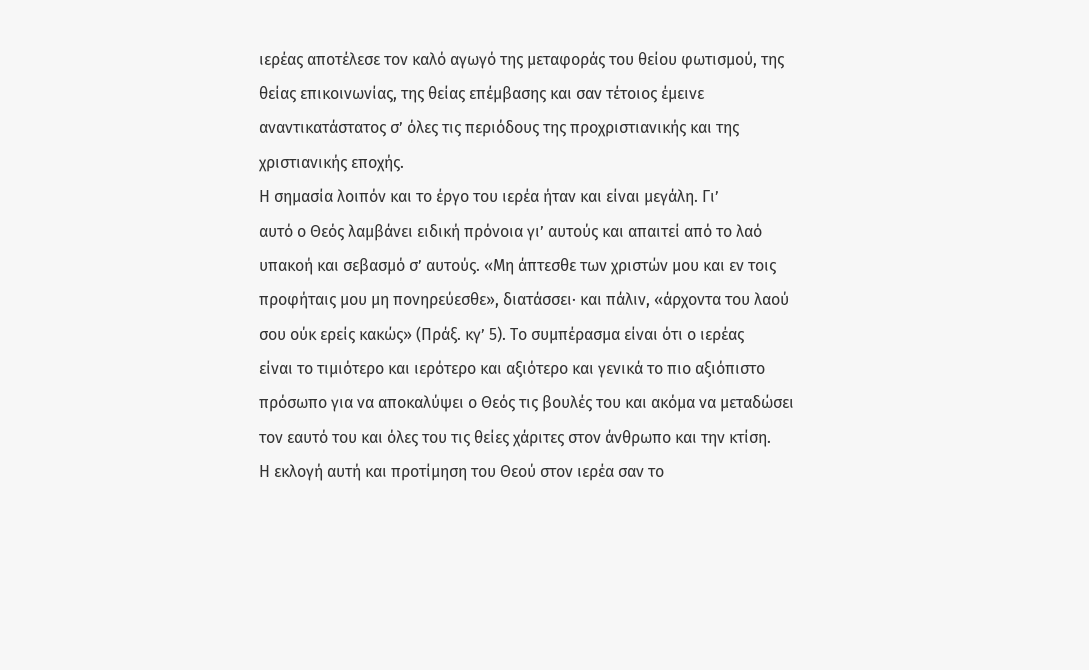ιερέας αποτέλεσε τον καλό αγωγό της μεταφοράς του θείου φωτισμού, της
θείας επικοινωνίας, της θείας επέμβασης και σαν τέτοιος έμεινε
αναντικατάστατος σ’ όλες τις περιόδους της προχριστιανικής και της
χριστιανικής εποχής.
Η σημασία λοιπόν και το έργο του ιερέα ήταν και είναι μεγάλη. Γι’
αυτό ο Θεός λαμβάνει ειδική πρόνοια γι’ αυτούς και απαιτεί από το λαό
υπακοή και σεβασμό σ’ αυτούς. «Μη άπτεσθε των χριστών μου και εν τοις
προφήταις μου μη πονηρεύεσθε», διατάσσει· και πάλιν, «άρχοντα του λαού
σου ούκ ερείς κακώς» (Πράξ. κγ’ 5). Το συμπέρασμα είναι ότι ο ιερέας
είναι το τιμιότερο και ιερότερο και αξιότερο και γενικά το πιο αξιόπιστο
πρόσωπο για να αποκαλύψει ο Θεός τις βουλές του και ακόμα να μεταδώσει
τον εαυτό του και όλες του τις θείες χάριτες στον άνθρωπο και την κτίση.
Η εκλογή αυτή και προτίμηση του Θεού στον ιερέα σαν το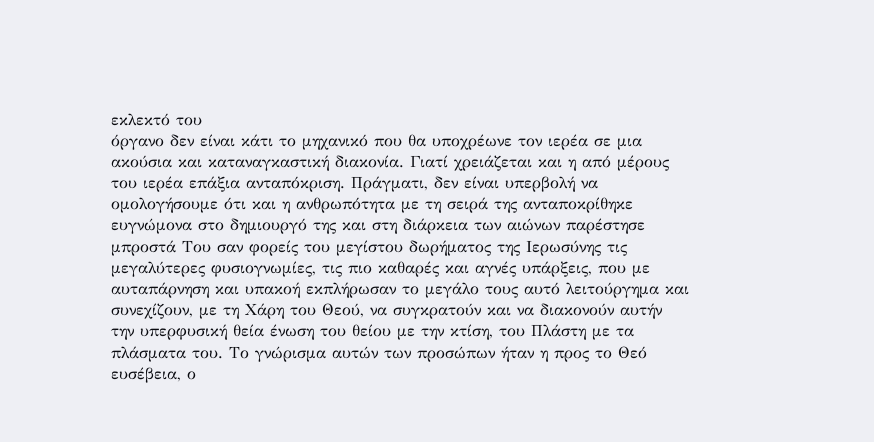εκλεκτό του
όργανο δεν είναι κάτι το μηχανικό που θα υποχρέωνε τον ιερέα σε μια
ακούσια και καταναγκαστική διακονία. Γιατί χρειάζεται και η από μέρους
του ιερέα επάξια ανταπόκριση. Πράγματι, δεν είναι υπερβολή να
ομολογήσουμε ότι και η ανθρωπότητα με τη σειρά της ανταποκρίθηκε
ευγνώμονα στο δημιουργό της και στη διάρκεια των αιώνων παρέστησε
μπροστά Του σαν φορείς του μεγίστου δωρήματος της Ιερωσύνης τις
μεγαλύτερες φυσιογνωμίες, τις πιο καθαρές και αγνές υπάρξεις, που με
αυταπάρνηση και υπακοή εκπλήρωσαν το μεγάλο τους αυτό λειτούργημα και
συνεχίζουν, με τη Χάρη του Θεού, να συγκρατούν και να διακονούν αυτήν
την υπερφυσική θεία ένωση του θείου με την κτίση, του Πλάστη με τα
πλάσματα του. Το γνώρισμα αυτών των προσώπων ήταν η προς το Θεό
ευσέβεια, ο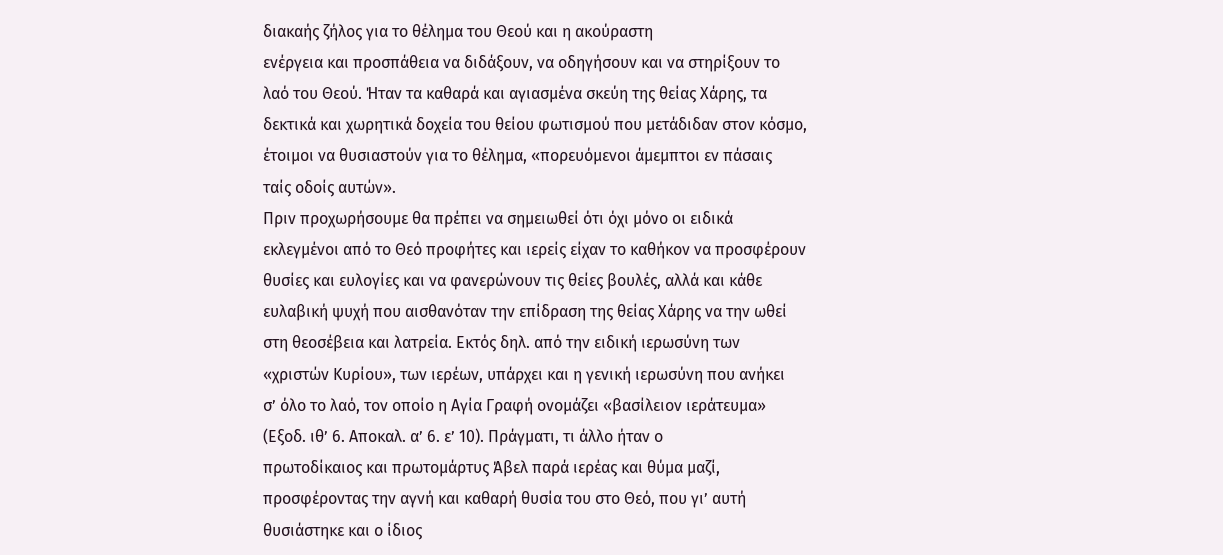διακαής ζήλος για το θέλημα του Θεού και η ακούραστη
ενέργεια και προσπάθεια να διδάξουν, να οδηγήσουν και να στηρίξουν το
λαό του Θεού. Ήταν τα καθαρά και αγιασμένα σκεύη της θείας Χάρης, τα
δεκτικά και χωρητικά δοχεία του θείου φωτισμού που μετάδιδαν στον κόσμο,
έτοιμοι να θυσιαστούν για το θέλημα, «πορευόμενοι άμεμπτοι εν πάσαις
ταίς οδοίς αυτών».
Πριν προχωρήσουμε θα πρέπει να σημειωθεί ότι όχι μόνο οι ειδικά
εκλεγμένοι από το Θεό προφήτες και ιερείς είχαν το καθήκον να προσφέρουν
θυσίες και ευλογίες και να φανερώνουν τις θείες βουλές, αλλά και κάθε
ευλαβική ψυχή που αισθανόταν την επίδραση της θείας Χάρης να την ωθεί
στη θεοσέβεια και λατρεία. Εκτός δηλ. από την ειδική ιερωσύνη των
«χριστών Κυρίου», των ιερέων, υπάρχει και η γενική ιερωσύνη που ανήκει
σ’ όλο το λαό, τον οποίο η Αγία Γραφή ονομάζει «βασίλειον ιεράτευμα»
(Εξοδ. ιθ’ 6. Αποκαλ. α’ 6. ε’ 10). Πράγματι, τι άλλο ήταν ο
πρωτοδίκαιος και πρωτομάρτυς Άβελ παρά ιερέας και θύμα μαζί,
προσφέροντας την αγνή και καθαρή θυσία του στο Θεό, που γι’ αυτή
θυσιάστηκε και ο ίδιος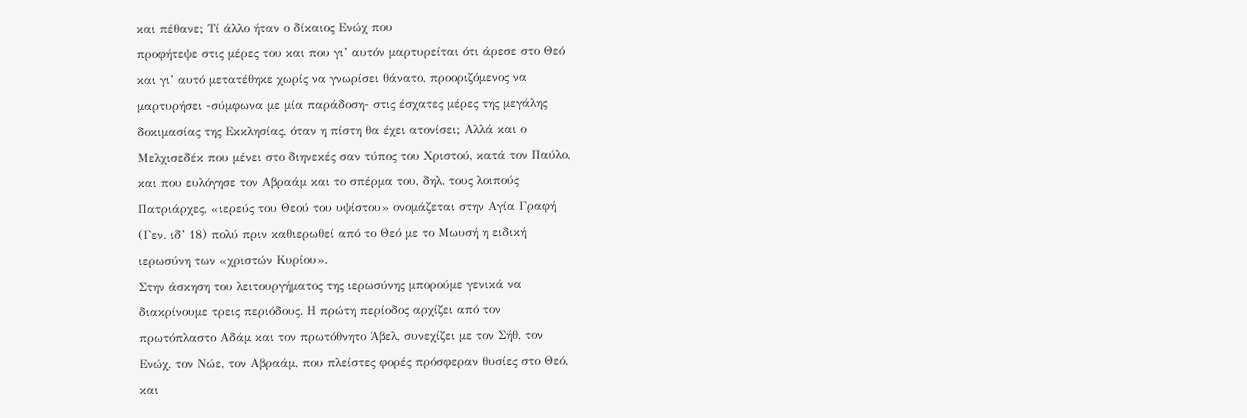και πέθανε; Τί άλλο ήταν ο δίκαιος Ενώχ που
προφήτεψε στις μέρες του και που γι’ αυτόν μαρτυρείται ότι άρεσε στο Θεό
και γι’ αυτό μετατέθηκε χωρίς να γνωρίσει θάνατο, προοριζόμενος να
μαρτυρήσει -σύμφωνα με μία παράδοση- στις έσχατες μέρες της μεγάλης
δοκιμασίας της Εκκλησίας, όταν η πίστη θα έχει ατονίσει; Αλλά και ο
Μελχισεδέκ που μένει στο διηνεκές σαν τύπος του Χριστού, κατά τον Παύλο,
και που ευλόγησε τον Αβραάμ και το σπέρμα του, δηλ. τους λοιπούς
Πατριάρχες, «ιερεύς του Θεού του υψίστου» ονομάζεται στην Αγία Γραφή
(Γεν. ιδ’ 18) πολύ πριν καθιερωθεί από το Θεό με το Μωυσή η ειδική
ιερωσύνη των «χριστών Κυρίου».
Στην άσκηση του λειτουργήματος της ιερωσύνης μπορούμε γενικά να
διακρίνουμε τρεις περιόδους. Η πρώτη περίοδος αρχίζει από τον
πρωτόπλαστο Αδάμ και τον πρωτόθνητο Άβελ, συνεχίζει με τον Σήθ, τον
Ενώχ, τον Νώε, τον Αβραάμ, που πλείστες φορές πρόσφεραν θυσίες στο Θεό,
και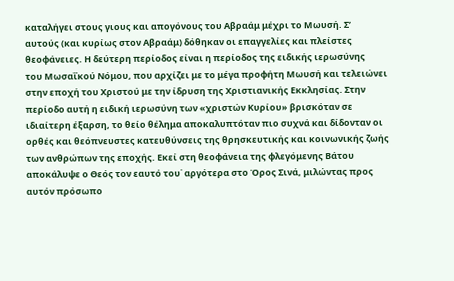καταλήγει στους γιους και απογόνους του Αβραάμ μέχρι το Μωυσή. Σ’
αυτούς (και κυρίως στον Αβραάμ) δόθηκαν οι επαγγελίες και πλείστες
θεοφάνειες. Η δεύτερη περίοδος είναι η περίοδος της ειδικής ιερωσύνης
του Μωσαΐκού Νόμου, που αρχίζει με το μέγα προφήτη Μωυσή και τελειώνει
στην εποχή του Χριστού με την ίδρυση της Χριστιανικής Εκκλησίας. Στην
περίοδο αυτή η ειδική ιερωσύνη των «χριστών Κυρίου» βρισκόταν σε
ιδιαίτερη έξαρση, το θείο θέλημα αποκαλυπτόταν πιο συχνά και δίδονταν οι
ορθές και θεόπνευστες κατευθύνσεις της θρησκευτικής και κοινωνικής ζωής
των ανθρώπων της εποχής. Εκεί στη θεοφάνεια της φλεγόμενης Βάτου
αποκάλυψε ο Θεός τον εαυτό του˙ αργότερα στο Όρος Σινά, μιλώντας προς
αυτόν πρόσωπο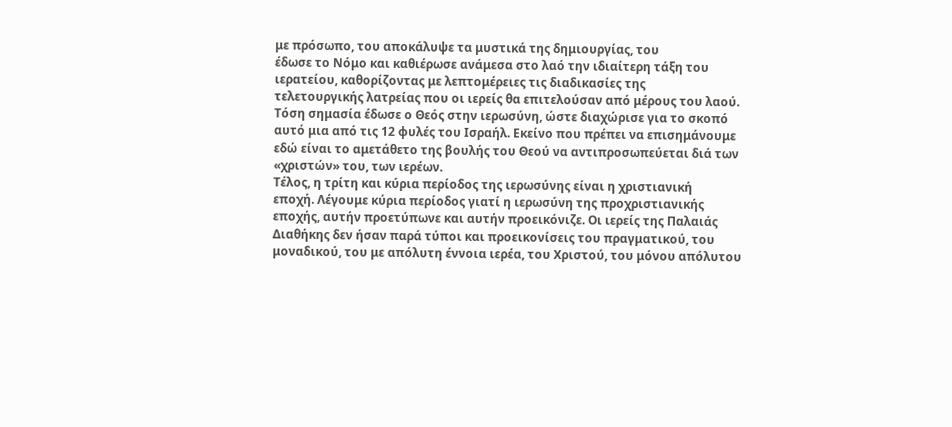με πρόσωπο, του αποκάλυψε τα μυστικά της δημιουργίας, του
έδωσε το Νόμο και καθιέρωσε ανάμεσα στο λαό την ιδιαίτερη τάξη του
ιερατείου, καθορίζοντας με λεπτομέρειες τις διαδικασίες της
τελετουργικής λατρείας που οι ιερείς θα επιτελούσαν από μέρους του λαού.
Τόση σημασία έδωσε ο Θεός στην ιερωσύνη, ώστε διαχώρισε για το σκοπό
αυτό μια από τις 12 φυλές του Ισραήλ. Εκείνο που πρέπει να επισημάνουμε
εδώ είναι το αμετάθετο της βουλής του Θεού να αντιπροσωπεύεται διά των
«χριστών» του, των ιερέων.
Τέλος, η τρίτη και κύρια περίοδος της ιερωσύνης είναι η χριστιανική
εποχή. Λέγουμε κύρια περίοδος γιατί η ιερωσύνη της προχριστιανικής
εποχής, αυτήν προετύπωνε και αυτήν προεικόνιζε. Οι ιερείς της Παλαιάς
Διαθήκης δεν ήσαν παρά τύποι και προεικονίσεις του πραγματικού, του
μοναδικού, του με απόλυτη έννοια ιερέα, του Χριστού, του μόνου απόλυτου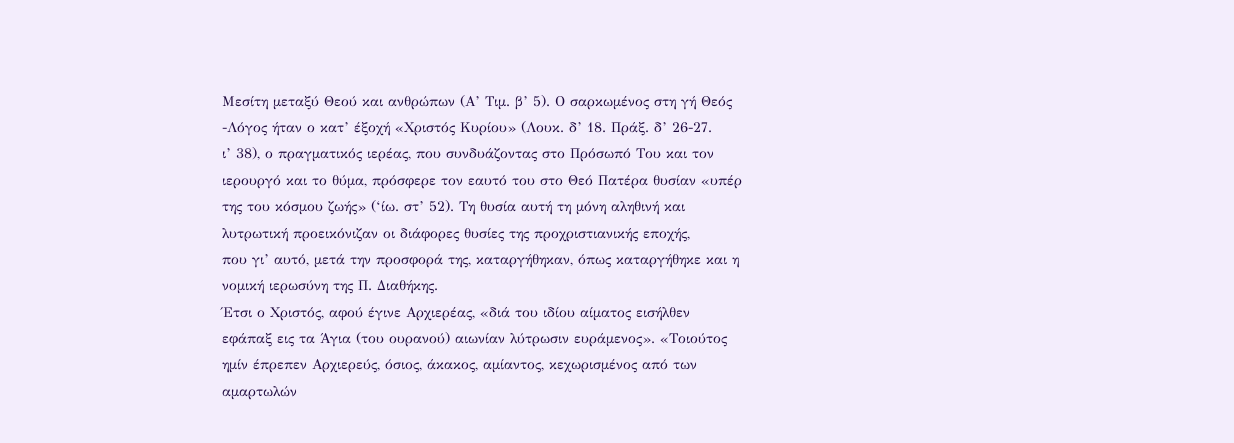Μεσίτη μεταξύ Θεού και ανθρώπων (Α’ Τιμ. β’ 5). Ο σαρκωμένος στη γή Θεός
-Λόγος ήταν ο κατ’ έξοχή «Χριστός Κυρίου» (Λουκ. δ’ 18. Πράξ. δ’ 26-27.
ι’ 38), ο πραγματικός ιερέας, που συνδυάζοντας στο Πρόσωπό Του και τον
ιερουργό και το θύμα, πρόσφερε τον εαυτό του στο Θεό Πατέρα θυσίαν «υπέρ
της του κόσμου ζωής» (‘ίω. στ’ 52). Τη θυσία αυτή τη μόνη αληθινή και
λυτρωτική προεικόνιζαν οι διάφορες θυσίες της προχριστιανικής εποχής,
που γι’ αυτό, μετά την προσφορά της, καταργήθηκαν, όπως καταργήθηκε και η
νομική ιερωσύνη της Π. Διαθήκης.
Έτσι ο Χριστός, αφού έγινε Αρχιερέας, «διά του ιδίου αίματος εισήλθεν
εφάπαξ εις τα Άγια (του ουρανού) αιωνίαν λύτρωσιν ευράμενος». «Τοιούτος
ημίν έπρεπεν Αρχιερεύς, όσιος, άκακος, αμίαντος, κεχωρισμένος από των
αμαρτωλών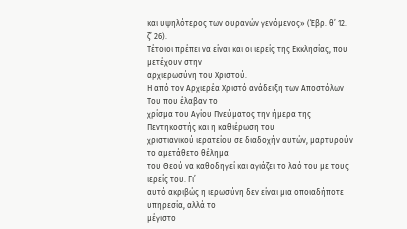και υψηλότερος των ουρανών γενόμενος» (Έβρ. θ’ 12. ζ’ 26).
Τέτοιοι πρέπει να είναι και οι ιερείς της Εκκλησίας, που μετέχουν στην
αρχιερωσύνη του Χριστού.
Η από τον Αρχιερέα Χριστό ανάδειξη των Αποστόλων Του που έλαβαν το
χρίσμα του Αγίου Πνεύματος την ήμερα της Πεντηκοστής και η καθιέρωση του
χριστιανικού ιερατείου σε διαδοχήν αυτών, μαρτυρούν το αμετάθετο θέλημα
του Θεού να καθοδηγεί και αγιάζει το λαό του με τους ιερείς του. Γι’
αυτό ακριβώς η ιερωσύνη δεν είναι μια οποιαδήποτε υπηρεσία, αλλά το
μέγιστο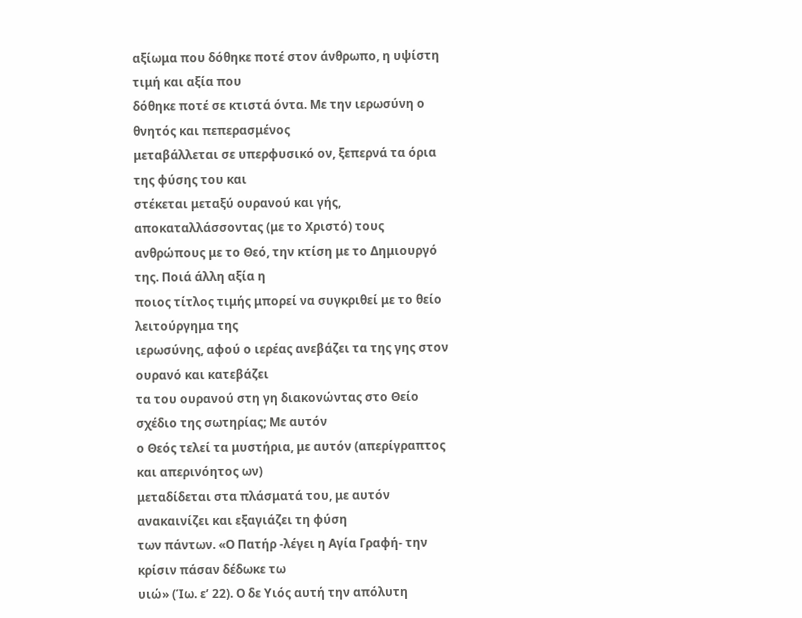αξίωμα που δόθηκε ποτέ στον άνθρωπο, η υψίστη τιμή και αξία που
δόθηκε ποτέ σε κτιστά όντα. Με την ιερωσύνη ο θνητός και πεπερασμένος
μεταβάλλεται σε υπερφυσικό ον, ξεπερνά τα όρια της φύσης του και
στέκεται μεταξύ ουρανού και γής, αποκαταλλάσσοντας (με το Χριστό) τους
ανθρώπους με το Θεό, την κτίση με το Δημιουργό της. Ποιά άλλη αξία η
ποιος τίτλος τιμής μπορεί να συγκριθεί με το θείο λειτούργημα της
ιερωσύνης, αφού ο ιερέας ανεβάζει τα της γης στον ουρανό και κατεβάζει
τα του ουρανού στη γη διακονώντας στο Θείο σχέδιο της σωτηρίας; Με αυτόν
ο Θεός τελεί τα μυστήρια, με αυτόν (απερίγραπτος και απερινόητος ων)
μεταδίδεται στα πλάσματά του, με αυτόν ανακαινίζει και εξαγιάζει τη φύση
των πάντων. «Ο Πατήρ -λέγει η Αγία Γραφή- την κρίσιν πάσαν δέδωκε τω
υιώ» (Ίω. ε’ 22). Ο δε Υιός αυτή την απόλυτη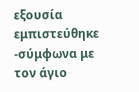εξουσία εμπιστεύθηκε
-σύμφωνα με τον άγιο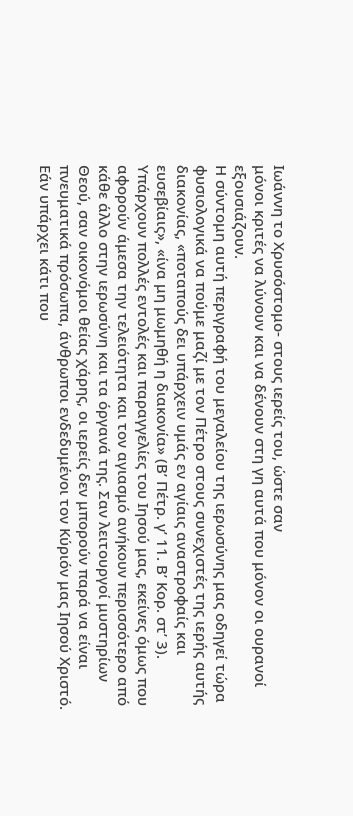Ιωάννη το Χρυσόστομο- στους ιερείς του, ώστε σαν
μόνοι κριτές να λύνουν και να δένουν στη γη αυτά που μόνον οι ουρανοί
εξουσιάζουν.
Η σύντομη αυτή περιγραφή του μεγαλείου της ιερωσύνης μας οδηγεί τώρα
φυσιολογικά να πούμε μαζί με τον Πέτρο στους συνεχιστές της ιερής αυτής
διακονίας, «ποταπούς δει υπάρχειν υμάς εν αγίαις αναστροφαίς και
ευσεβίαις», «ίνα μη μωμηθή η διακονία» (Β’ Πέτρ. γ’ 11. Β’ Κορ. στ’ 3).
Υπάρχουν πολλές εντολές και παραγγελίες του Ιησού μας, εκείνες όμως που
αφορούν άμεσα την τελειότητα και τον αγιασμό ανήκουν περισσότερο από
κάθε άλλο στην ιερωσύνη και τα όργανά της. Σαν λειτουργοί μυστηρίων
Θεού, σαν οικονόμοι θείας χάρης, οι ιερείς δεν μπορούν παρά να είναι
πνευματικά πρόσωπα, άνθρωποι ενδεδυμένοι τον Κύριόν μας Ιησού Χριστό.
Εάν υπάρχει κάτι που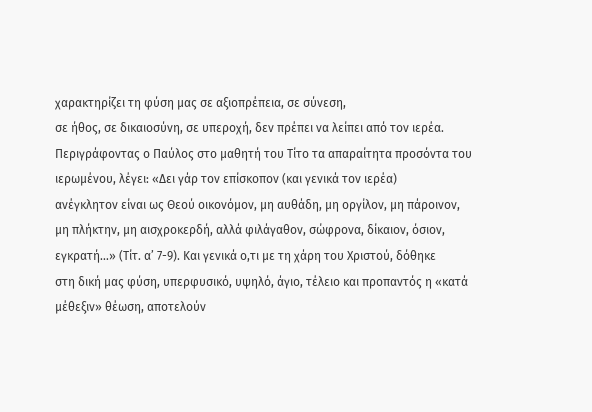χαρακτηρίζει τη φύση μας σε αξιοπρέπεια, σε σύνεση,
σε ήθος, σε δικαιοσύνη, σε υπεροχή, δεν πρέπει να λείπει από τον ιερέα.
Περιγράφοντας ο Παύλος στο μαθητή του Τίτο τα απαραίτητα προσόντα του
ιερωμένου, λέγει: «Δει γάρ τον επίσκοπον (και γενικά τον ιερέα)
ανέγκλητον είναι ως Θεού οικονόμον, μη αυθάδη, μη οργίλον, μη πάροινον,
μη πλήκτην, μη αισχροκερδή, αλλά φιλάγαθον, σώφρονα, δίκαιον, όσιον,
εγκρατή…» (Τίτ. α’ 7-9). Και γενικά ο,τι με τη χάρη του Χριστού, δόθηκε
στη δική μας φύση, υπερφυσικό, υψηλό, άγιο, τέλειο και προπαντός η «κατά
μέθεξιν» θέωση, αποτελούν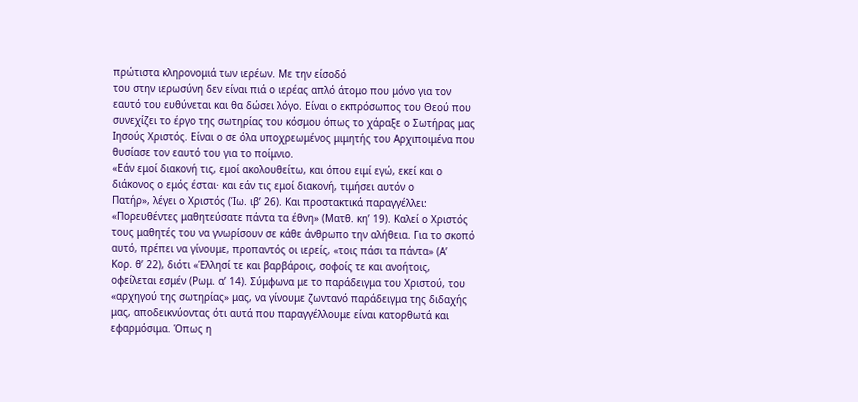πρώτιστα κληρονομιά των ιερέων. Με την είσοδό
του στην ιερωσύνη δεν είναι πιά ο ιερέας απλό άτομο που μόνο για τον
εαυτό του ευθύνεται και θα δώσει λόγο. Είναι ο εκπρόσωπος του Θεού που
συνεχίζει το έργο της σωτηρίας του κόσμου όπως το χάραξε ο Σωτήρας μας
Ιησούς Χριστός. Είναι ο σε όλα υποχρεωμένος μιμητής του Αρχιποιμένα που
θυσίασε τον εαυτό του για το ποίμνιο.
«Εάν εμοί διακονή τις, εμοί ακολουθείτω, και όπου ειμί εγώ, εκεί και ο
διάκονος ο εμός έσται· και εάν τις εμοί διακονή, τιμήσει αυτόν ο
Πατήρ», λέγει ο Χριστός (Ίω. ιβ’ 26). Και προστακτικά παραγγέλλει:
«Πορευθέντες μαθητεύσατε πάντα τα έθνη» (Ματθ. κη’ 19). Καλεί ο Χριστός
τους μαθητές του να γνωρίσουν σε κάθε άνθρωπο την αλήθεια. Για το σκοπό
αυτό, πρέπει να γίνουμε, προπαντός οι ιερείς, «τοις πάσι τα πάντα» (Α’
Κορ. θ’ 22), διότι «Έλλησί τε και βαρβάροις, σοφοίς τε και ανοήτοις,
οφείλεται εσμέν (Ρωμ. α’ 14). Σύμφωνα με το παράδειγμα του Χριστού, του
«αρχηγού της σωτηρίας» μας, να γίνουμε ζωντανό παράδειγμα της διδαχής
μας, αποδεικνύοντας ότι αυτά που παραγγέλλουμε είναι κατορθωτά και
εφαρμόσιμα. Όπως η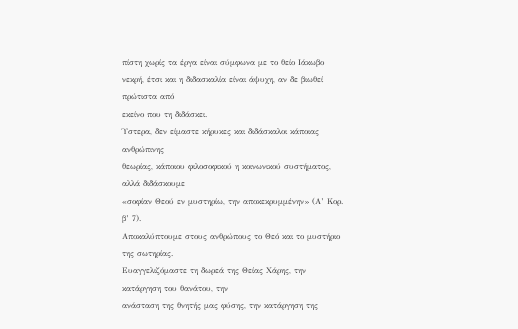πίστη χωρίς τα έργα είναι σύμφωνα με το θείο Ιάκωβο
νεκρή, έτσι και η διδασκαλία είναι άψυχη, αν δε βιωθεί πρώτιστα από
εκείνο που τη διδάσκει.
Ύστερα, δεν είμαστε κήρυκες και διδάσκαλοι κάποιας ανθρώπινης
θεωρίας, κάποιου φιλοσοφικού η κοινωνικού συστήματος, αλλά διδάσκουμε
«σοφίαν Θεού εν μυστηρίω, την αποκεκρυμμένην» (Α’ Κορ. β’ 7).
Αποκαλύπτουμε στους ανθρώπους το Θεό και το μυστήριο της σωτηρίας.
Ευαγγελιζόμαστε τη δωρεά της Θείας Χάρης, την κατάργηση του θανάτου, την
ανάσταση της θνητής μας φύσης, την κατάργηση της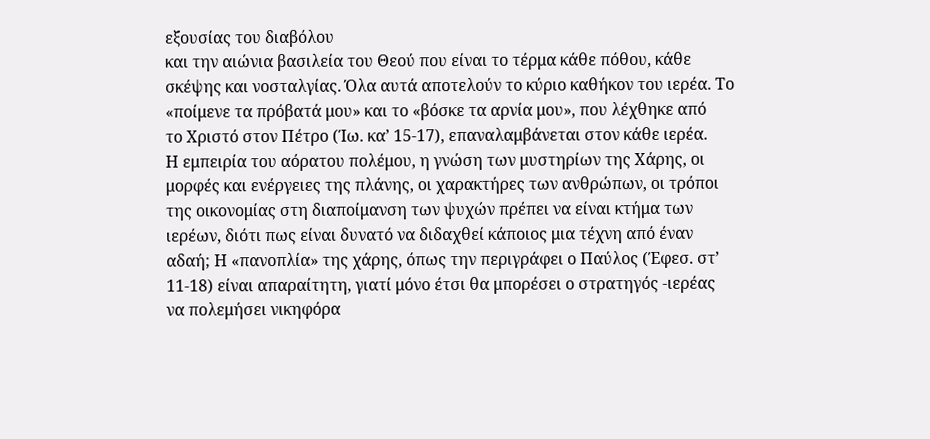εξουσίας του διαβόλου
και την αιώνια βασιλεία του Θεού που είναι το τέρμα κάθε πόθου, κάθε
σκέψης και νοσταλγίας. Όλα αυτά αποτελούν το κύριο καθήκον του ιερέα. Το
«ποίμενε τα πρόβατά μου» και το «βόσκε τα αρνία μου», που λέχθηκε από
το Χριστό στον Πέτρο (Ίω. κα’ 15-17), επαναλαμβάνεται στον κάθε ιερέα.
Η εμπειρία του αόρατου πολέμου, η γνώση των μυστηρίων της Χάρης, οι
μορφές και ενέργειες της πλάνης, οι χαρακτήρες των ανθρώπων, οι τρόποι
της οικονομίας στη διαποίμανση των ψυχών πρέπει να είναι κτήμα των
ιερέων, διότι πως είναι δυνατό να διδαχθεί κάποιος μια τέχνη από έναν
αδαή; Η «πανοπλία» της χάρης, όπως την περιγράφει ο Παύλος (Έφεσ. στ’
11-18) είναι απαραίτητη, γιατί μόνο έτσι θα μπορέσει ο στρατηγός -ιερέας
να πολεμήσει νικηφόρα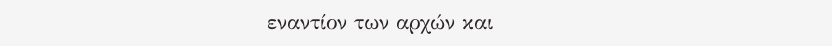εναντίον των αρχών και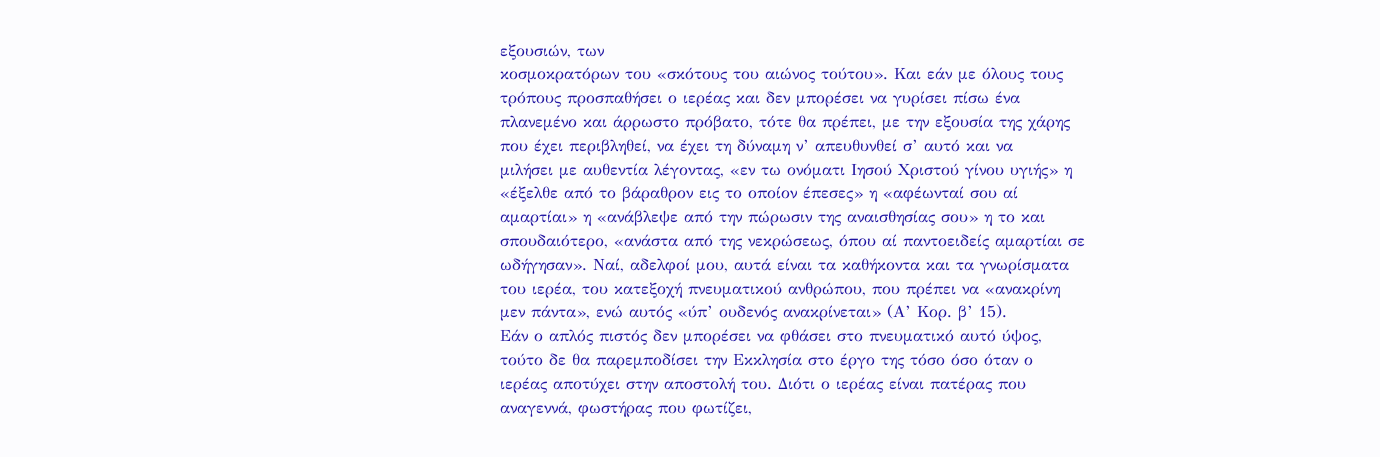εξουσιών, των
κοσμοκρατόρων του «σκότους του αιώνος τούτου». Και εάν με όλους τους
τρόπους προσπαθήσει ο ιερέας και δεν μπορέσει να γυρίσει πίσω ένα
πλανεμένο και άρρωστο πρόβατο, τότε θα πρέπει, με την εξουσία της χάρης
που έχει περιβληθεί, να έχει τη δύναμη ν’ απευθυνθεί σ’ αυτό και να
μιλήσει με αυθεντία λέγοντας, «εν τω ονόματι Ιησού Χριστού γίνου υγιής» η
«έξελθε από το βάραθρον εις το οποίον έπεσες» η «αφέωνταί σου αί
αμαρτίαι» η «ανάβλεψε από την πώρωσιν της αναισθησίας σου» η το και
σπουδαιότερο, «ανάστα από της νεκρώσεως, όπου αί παντοειδείς αμαρτίαι σε
ωδήγησαν». Ναί, αδελφοί μου, αυτά είναι τα καθήκοντα και τα γνωρίσματα
του ιερέα, του κατεξοχή πνευματικού ανθρώπου, που πρέπει να «ανακρίνη
μεν πάντα», ενώ αυτός «ύπ’ ουδενός ανακρίνεται» (Α’ Κορ. β’ 15).
Εάν ο απλός πιστός δεν μπορέσει να φθάσει στο πνευματικό αυτό ύψος,
τούτο δε θα παρεμποδίσει την Εκκλησία στο έργο της τόσο όσο όταν ο
ιερέας αποτύχει στην αποστολή του. Διότι ο ιερέας είναι πατέρας που
αναγεννά, φωστήρας που φωτίζει,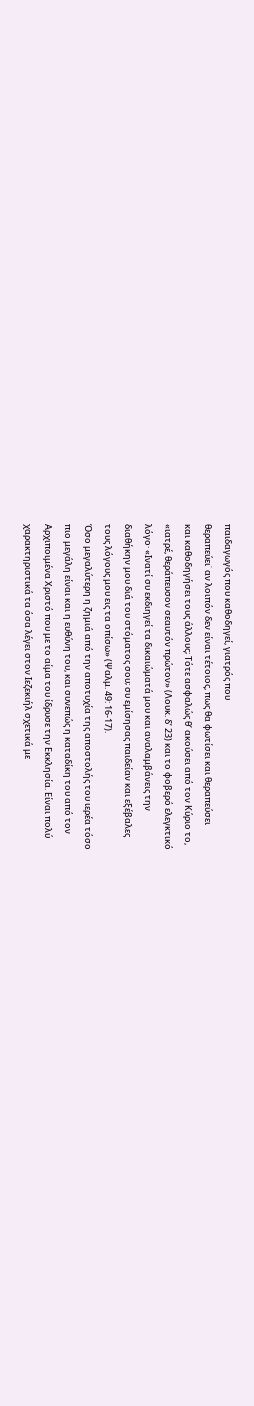παιδαγωγός που καθοδηγεί, γιατρός που
θεραπεύει˙ αν λοιπόν δεν είναι τέτοιος, πως θα φωτίσει και θεραπεύσει
και καθοδηγήσει τους άλλους; Τότε ασφαλώς θ’ ακούσει από τον Κύριο το,
«ιατρέ, θεράπευσον σεαυτόν πρώτον» (Λουκ. δ’ 23) και το φοβερό ελεγκτικό
λόγο· «Ινατί συ εκδιηγεί τα δικαιώματά μου και αναλαμβάνεις την
διαθήκην μου διά του στόματος σου; συ εμίσησας παιδείαν και εξέβαλες
τους λόγους μου εις τα οπίσω» (Ψαλμ. 49: 16-17).
Όσο μεγαλύτερη η ζημιά από την αποτυχία της αποστολής του ιερέα τόσο
πιο μεγάλη είναι και η ευθύνη του, και συνεπώς η καταδίκη του από τον
Αρχιποιμένα Χριστό που με το αίμα του ίδρυσε την Εκκλησία. Είναι πολύ
χαρακτηριστικά τα όσα λέγει στον Ιεζεκιήλ σχετικά με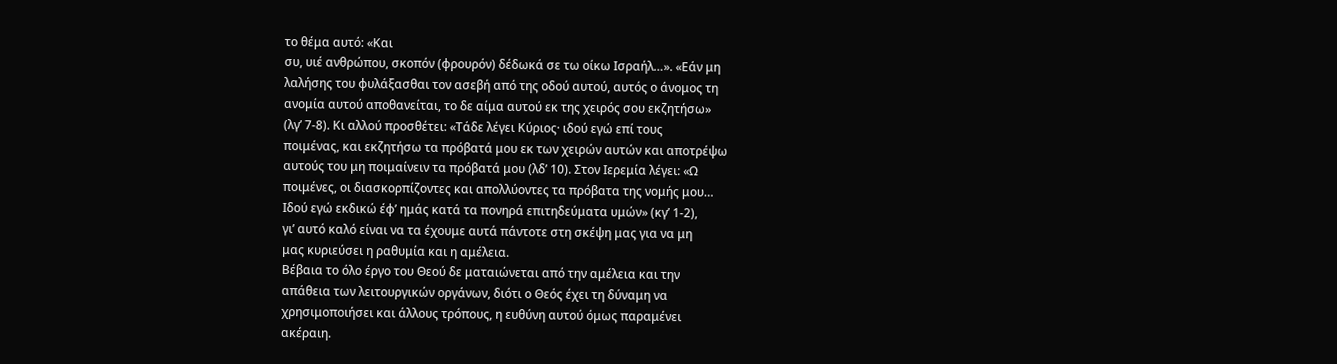το θέμα αυτό: «Και
συ, υιέ ανθρώπου, σκοπόν (φρουρόν) δέδωκά σε τω οίκω Ισραήλ…». «Εάν μη
λαλήσης του φυλάξασθαι τον ασεβή από της οδού αυτού, αυτός ο άνομος τη
ανομία αυτού αποθανείται, το δε αίμα αυτού εκ της χειρός σου εκζητήσω»
(λγ’ 7-8). Κι αλλού προσθέτει: «Τάδε λέγει Κύριος· ιδού εγώ επί τους
ποιμένας, και εκζητήσω τα πρόβατά μου εκ των χειρών αυτών και αποτρέψω
αυτούς του μη ποιμαίνειν τα πρόβατά μου (λδ’ 10). Στον Ιερεμία λέγει: «Ω
ποιμένες, οι διασκορπίζοντες και απολλύοντες τα πρόβατα της νομής μου…
Ιδού εγώ εκδικώ έφ’ ημάς κατά τα πονηρά επιτηδεύματα υμών» (κγ’ 1-2),
γι’ αυτό καλό είναι να τα έχουμε αυτά πάντοτε στη σκέψη μας για να μη
μας κυριεύσει η ραθυμία και η αμέλεια.
Βέβαια το όλο έργο του Θεού δε ματαιώνεται από την αμέλεια και την
απάθεια των λειτουργικών οργάνων, διότι ο Θεός έχει τη δύναμη να
χρησιμοποιήσει και άλλους τρόπους, η ευθύνη αυτού όμως παραμένει
ακέραιη.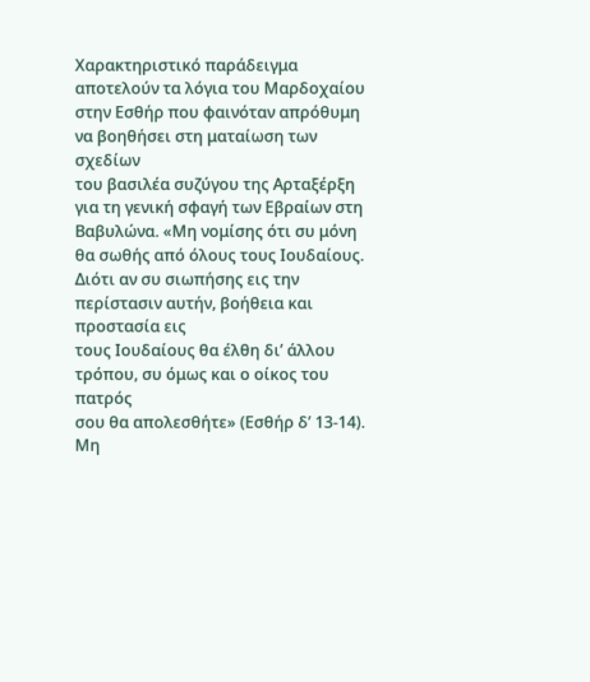Χαρακτηριστικό παράδειγμα αποτελούν τα λόγια του Μαρδοχαίου
στην Εσθήρ που φαινόταν απρόθυμη να βοηθήσει στη ματαίωση των σχεδίων
του βασιλέα συζύγου της Αρταξέρξη για τη γενική σφαγή των Εβραίων στη
Βαβυλώνα. «Μη νομίσης ότι συ μόνη θα σωθής από όλους τους Ιουδαίους.
Διότι αν συ σιωπήσης εις την περίστασιν αυτήν, βοήθεια και προστασία εις
τους Ιουδαίους θα έλθη δι’ άλλου τρόπου, συ όμως και ο οίκος του πατρός
σου θα απολεσθήτε» (Εσθήρ δ’ 13-14).
Μη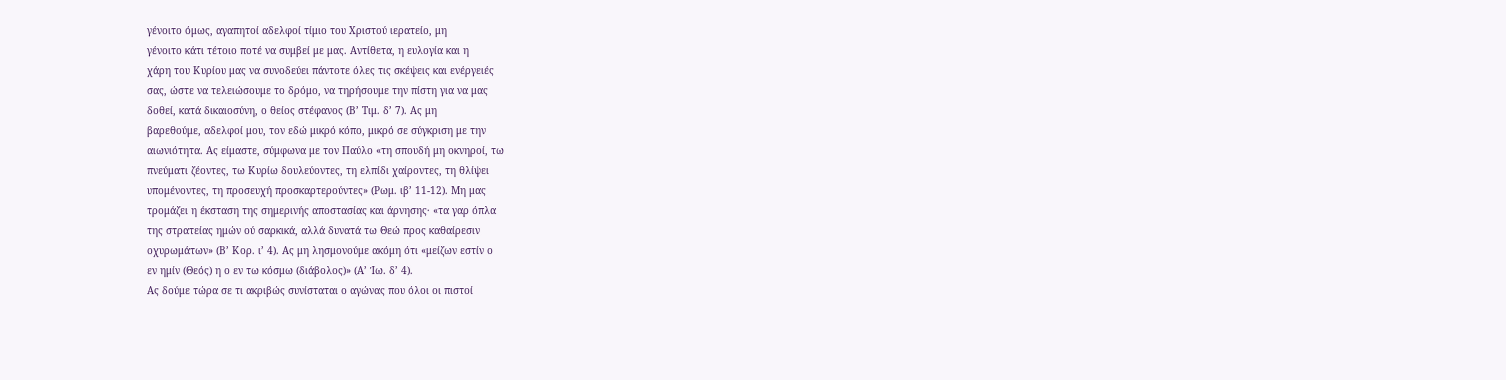γένοιτο όμως, αγαπητοί αδελφοί τίμιο του Χριστού ιερατείο, μη
γένοιτο κάτι τέτοιο ποτέ να συμβεί με μας. Αντίθετα, η ευλογία και η
χάρη του Κυρίου μας να συνοδεύει πάντοτε όλες τις σκέψεις και ενέργειές
σας, ώστε να τελειώσουμε το δρόμο, να τηρήσουμε την πίστη για να μας
δοθεί, κατά δικαιοσύνη, ο θείος στέφανος (Β’ Τιμ. δ’ 7). Ας μη
βαρεθούμε, αδελφοί μου, τον εδώ μικρό κόπο, μικρό σε σύγκριση με την
αιωνιότητα. Ας είμαστε, σύμφωνα με τον Παύλο «τη σπουδή μη οκνηροί, τω
πνεύματι ζέοντες, τω Κυρίω δουλεύοντες, τη ελπίδι χαίροντες, τη θλίψει
υπομένοντες, τη προσευχή προσκαρτερούντες» (Ρωμ. ιβ’ 11-12). Μη μας
τρομάζει η έκσταση της σημερινής αποστασίας και άρνησης· «τα γαρ όπλα
της στρατείας ημών ού σαρκικά, αλλά δυνατά τω Θεώ προς καθαίρεσιν
οχυρωμάτων» (Β’ Κορ. ι’ 4). Ας μη λησμονούμε ακόμη ότι «μείζων εστίν ο
εν ημίν (Θεός) η ο εν τω κόσμω (διάβολος)» (Α’ Ίω. δ’ 4).
Ας δούμε τώρα σε τι ακριβώς συνίσταται ο αγώνας που όλοι οι πιστοί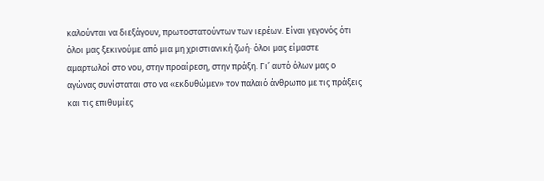καλούνται να διεξάγουν, πρωτοστατούντων των ιερέων. Είναι γεγονός ότι
όλοι μας ξεκινούμε από μια μη χριστιανική ζωή· όλοι μας είμαστε
αμαρτωλοί στο νου, στην προαίρεση, στην πράξη. Γι’ αυτό όλων μας ο
αγώνας συνίσταται στο να «εκδυθώμεν» τον παλαιό άνθρωπο με τις πράξεις
και τις επιθυμίες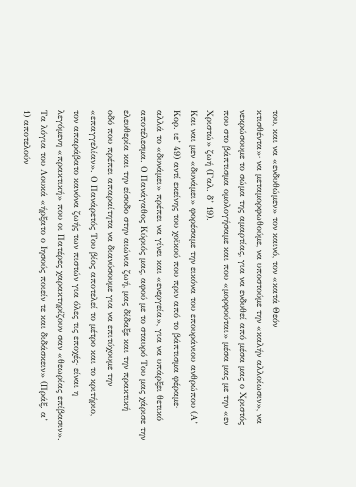του, και να «ενδυθώμεν» τον καινό, τον «κατά Θεόν
κτισθέντα»· να μεταμορφωθούμε, να υποστούμε την «καλήν αλλοίωσιν», να
νεκρώσουμε το σώμα της αμαρτίας, για να ενδυθεί από μέσα μας ο Χριστός
που στο βάπτισμα ομολογήσαμε και που «μορφούται» μέσα μας με την «εν
Χριστώ» ζωή (Γαλ. δ’ 19).
Και ναι μεν «δυνάμει» φορέσαμε την εικόνα του επουράνιου ανθρώπου (Α’
Κορ. ιε’ 49) αντί εκείνης του χοϊκού που πριν από το βάπτισμα φέραμε·
αλλά το «δυνάμει» πρέπει να γίνει και «ενεργεία», για να υπάρξει θετικό
αποτέλεσμα. Ο Πανάγαθος Κύριός μας, αφού με το σταυρό Του μας χάρισε την
ελευθερία και την είσοδο στην αιώνια ζωή, μας δίδαξε και την πρακτική
οδό που πρέπει απαραίτητα να διανύσουμε για να επιτύχουμε την
«επαγγελίαν». Ο Πανάρετός Του βίος αποτελεί το μέτρο και το κριτήριο,
τον απαράβατο κανόνα ζωής των πιστών για όλες τις εποχές· είναι η
λεγόμενη «πρακτική» που οι Πατέρες χαρακτηρίζουν σαν «θεωρίας επίβασιν».
Τα λόγια του Λουκά «ήρξατο ο Ιησούς ποιείν τε και διδάσκειν» (Πράξ. α’
1) αποτελούν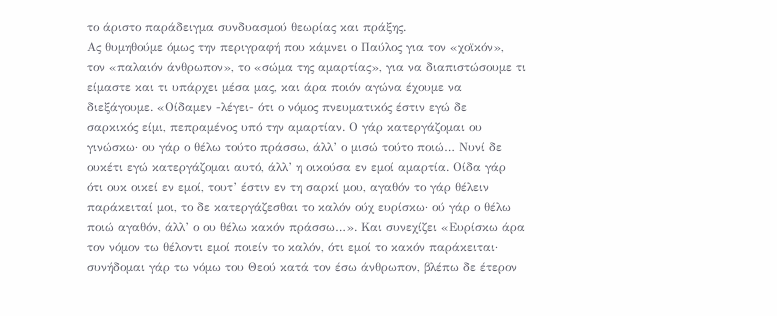το άριστο παράδειγμα συνδυασμού θεωρίας και πράξης.
Ας θυμηθούμε όμως την περιγραφή που κάμνει ο Παύλος για τον «χοϊκόν»,
τον «παλαιόν άνθρωπον», το «σώμα της αμαρτίας», για να διαπιστώσουμε τι
είμαστε και τι υπάρχει μέσα μας, και άρα ποιόν αγώνα έχουμε να
διεξάγουμε. «Οίδαμεν -λέγει- ότι ο νόμος πνευματικός έστιν εγώ δε
σαρκικός είμι, πεπραμένος υπό την αμαρτίαν. Ο γάρ κατεργάζομαι ου
γινώσκω· ου γάρ ο θέλω τούτο πράσσω, άλλ’ ο μισώ τούτο ποιώ… Νυνί δε
ουκέτι εγώ κατεργάζομαι αυτό, άλλ’ η οικούσα εν εμοί αμαρτία. Οίδα γάρ
ότι ουκ οικεί εν εμοί, τουτ’ έστιν εν τη σαρκί μου, αγαθόν το γάρ θέλειν
παράκειταί μοι, το δε κατεργάζεσθαι το καλόν ούχ ευρίσκω· ού γάρ ο θέλω
ποιώ αγαθόν, άλλ’ ο ου θέλω κακόν πράσσω…». Και συνεχίζει «Ευρίσκω άρα
τον νόμον τω θέλοντι εμοί ποιείν το καλόν, ότι εμοί το κακόν παράκειται·
συνήδομαι γάρ τω νόμω του Θεού κατά τον έσω άνθρωπον, βλέπω δε έτερον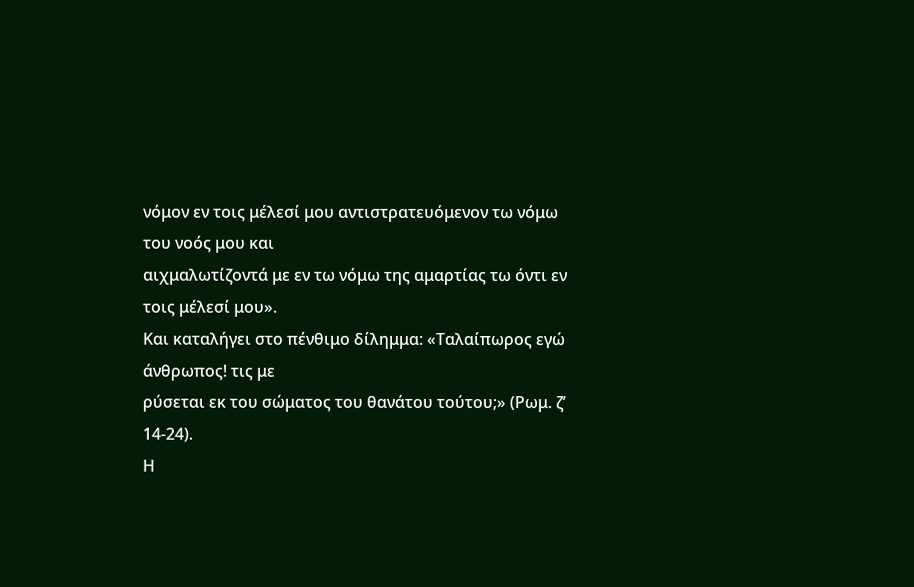νόμον εν τοις μέλεσί μου αντιστρατευόμενον τω νόμω του νοός μου και
αιχμαλωτίζοντά με εν τω νόμω της αμαρτίας τω όντι εν τοις μέλεσί μου».
Και καταλήγει στο πένθιμο δίλημμα: «Ταλαίπωρος εγώ άνθρωπος! τις με
ρύσεται εκ του σώματος του θανάτου τούτου;» (Ρωμ. ζ’ 14-24).
Η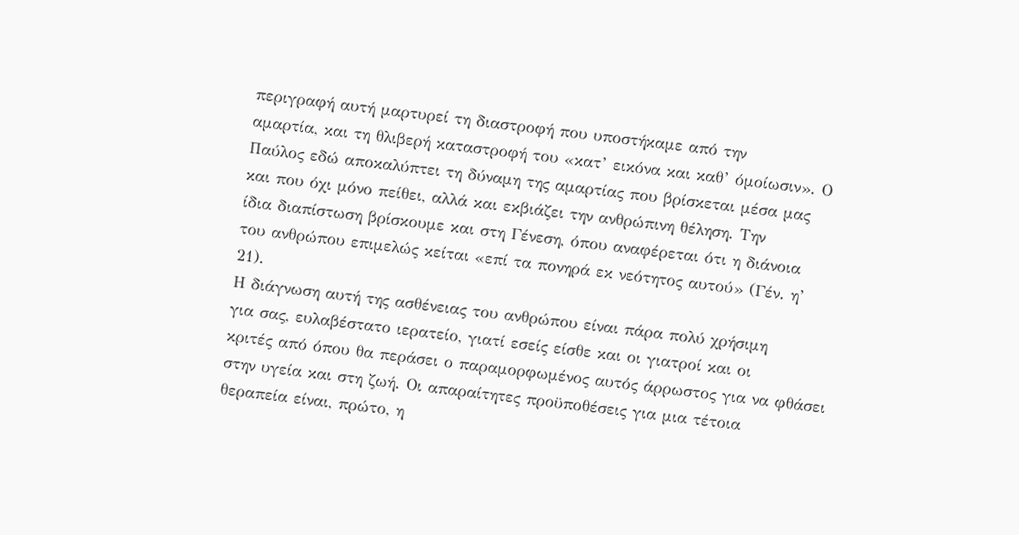περιγραφή αυτή μαρτυρεί τη διαστροφή που υποστήκαμε από την
αμαρτία, και τη θλιβερή καταστροφή του «κατ’ εικόνα και καθ’ όμοίωσιν». Ο
Παύλος εδώ αποκαλύπτει τη δύναμη της αμαρτίας που βρίσκεται μέσα μας
και που όχι μόνο πείθει, αλλά και εκβιάζει την ανθρώπινη θέληση. Την
ίδια διαπίστωση βρίσκουμε και στη Γένεση, όπου αναφέρεται ότι η διάνοια
του ανθρώπου επιμελώς κείται «επί τα πονηρά εκ νεότητος αυτού» (Γέν. η’
21).
Η διάγνωση αυτή της ασθένειας του ανθρώπου είναι πάρα πολύ χρήσιμη
για σας, ευλαβέστατο ιερατείο, γιατί εσείς είσθε και οι γιατροί και οι
κριτές από όπου θα περάσει ο παραμορφωμένος αυτός άρρωστος για να φθάσει
στην υγεία και στη ζωή. Οι απαραίτητες προϋποθέσεις για μια τέτοια
θεραπεία είναι, πρώτο, η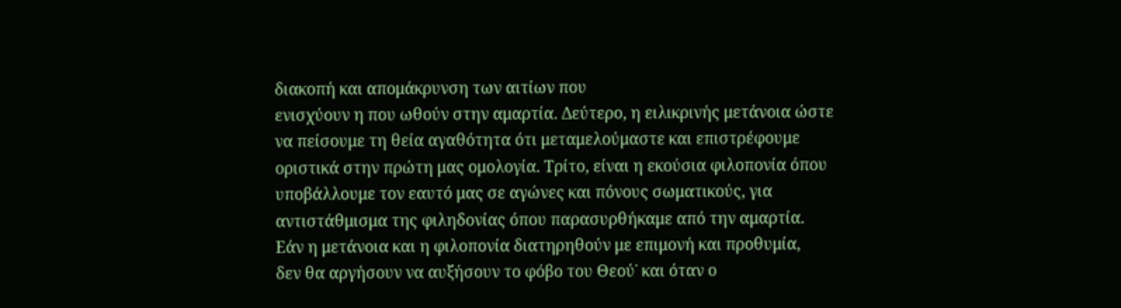διακοπή και απομάκρυνση των αιτίων που
ενισχύουν η που ωθούν στην αμαρτία. Δεύτερο, η ειλικρινής μετάνοια ώστε
να πείσουμε τη θεία αγαθότητα ότι μεταμελούμαστε και επιστρέφουμε
οριστικά στην πρώτη μας ομολογία. Τρίτο, είναι η εκούσια φιλοπονία όπου
υποβάλλουμε τον εαυτό μας σε αγώνες και πόνους σωματικούς, για
αντιστάθμισμα της φιληδονίας όπου παρασυρθήκαμε από την αμαρτία.
Εάν η μετάνοια και η φιλοπονία διατηρηθούν με επιμονή και προθυμία,
δεν θα αργήσουν να αυξήσουν το φόβο του Θεού˙ και όταν ο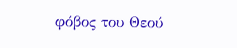φόβος του Θεού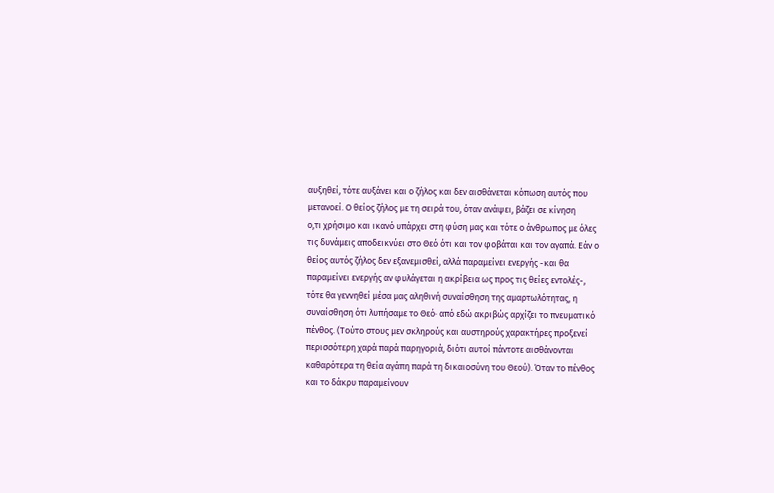αυξηθεί, τότε αυξάνει και ο ζήλος και δεν αισθάνεται κόπωση αυτός που
μετανοεί. Ο θείος ζήλος με τη σειρά του, όταν ανάψει, βάζει σε κίνηση
ο,τι χρήσιμο και ικανό υπάρχει στη φύση μας και τότε ο άνθρωπος με όλες
τις δυνάμεις αποδεικνύει στο Θεό ότι και τον φοβάται και τον αγαπά. Εάν ο
θείος αυτός ζήλος δεν εξανεμισθεί, αλλά παραμείνει ενεργής -και θα
παραμείνει ενεργής αν φυλάγεται η ακρίβεια ως προς τις θείες εντολές-,
τότε θα γεννηθεί μέσα μας αληθινή συναίσθηση της αμαρτωλότητας, η
συναίσθηση ότι λυπήσαμε το Θεό· από εδώ ακριβώς αρχίζει το πνευματικό
πένθος. (Τούτο στους μεν σκληρούς και αυστηρούς χαρακτήρες προξενεί
περισσότερη χαρά παρά παρηγοριά, διότι αυτοί πάντοτε αισθάνονται
καθαρότερα τη θεία αγάπη παρά τη δικαιοσύνη του Θεού). Όταν το πένθος
και το δάκρυ παραμείνουν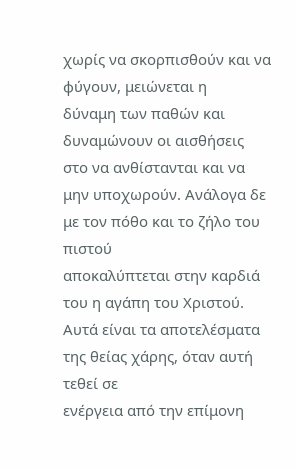χωρίς να σκορπισθούν και να φύγουν, μειώνεται η
δύναμη των παθών και δυναμώνουν οι αισθήσεις στο να ανθίστανται και να
μην υποχωρούν. Ανάλογα δε με τον πόθο και το ζήλο του πιστού
αποκαλύπτεται στην καρδιά του η αγάπη του Χριστού.
Αυτά είναι τα αποτελέσματα της θείας χάρης, όταν αυτή τεθεί σε
ενέργεια από την επίμονη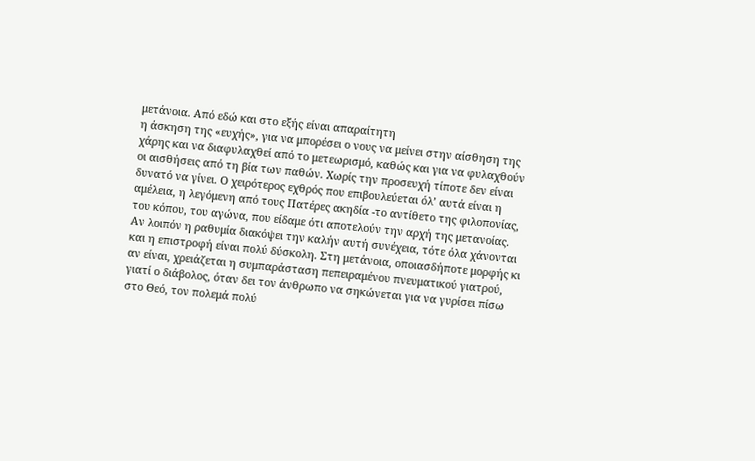μετάνοια. Από εδώ και στο εξής είναι απαραίτητη
η άσκηση της «ευχής», για να μπορέσει ο νους να μείνει στην αίσθηση της
χάρης και να διαφυλαχθεί από το μετεωρισμό, καθώς και για να φυλαχθούν
οι αισθήσεις από τη βία των παθών. Χωρίς την προσευχή τίποτε δεν είναι
δυνατό να γίνει. Ο χειρότερος εχθρός που επιβουλεύεται όλ’ αυτά είναι η
αμέλεια, η λεγόμενη από τους Πατέρες ακηδία -το αντίθετο της φιλοπονίας,
του κόπου, του αγώνα, που είδαμε ότι αποτελούν την αρχή της μετανοίας.
Αν λοιπόν η ραθυμία διακόψει την καλήν αυτή συνέχεια, τότε όλα χάνονται
και η επιστροφή είναι πολύ δύσκολη. Στη μετάνοια, οποιασδήποτε μορφής κι
αν είναι, χρειάζεται η συμπαράσταση πεπειραμένου πνευματικού γιατρού,
γιατί ο διάβολος, όταν δει τον άνθρωπο να σηκώνεται για να γυρίσει πίσω
στο Θεό, τον πολεμά πολύ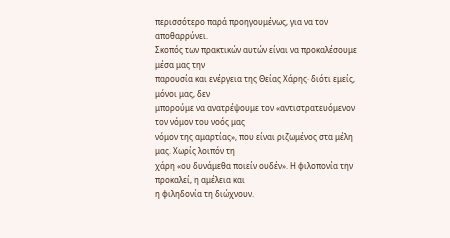περισσότερο παρά προηγουμένως, για να τον
αποθαρρύνει.
Σκοπός των πρακτικών αυτών είναι να προκαλέσουμε μέσα μας την
παρουσία και ενέργεια της Θείας Χάρης· διότι εμείς, μόνοι μας, δεν
μπορούμε να ανατρέψουμε τον «αντιστρατευόμενον τον νόμον του νοός μας
νόμον της αμαρτίας», που είναι ριζωμένος στα μέλη μας. Χωρίς λοιπόν τη
χάρη «ου δυνάμεθα ποιείν ουδέν». Η φιλοπονία την προκαλεί, η αμέλεια και
η φιληδονία τη διώχνουν.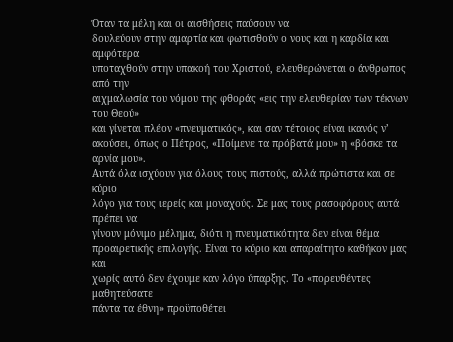Όταν τα μέλη και οι αισθήσεις παύσουν να
δουλεύουν στην αμαρτία και φωτισθούν ο νους και η καρδία και αμφότερα
υποταχθούν στην υπακοή του Χριστού, ελευθερώνεται ο άνθρωπος από την
αιχμαλωσία του νόμου της φθοράς «εις την ελευθερίαν των τέκνων του Θεού»
και γίνεται πλέον «πνευματικός», και σαν τέτοιος είναι ικανός ν’
ακούσει, όπως ο Πέτρος, «Ποίμενε τα πρόβατά μου» η «βόσκε τα αρνία μου».
Αυτά όλα ισχύουν για όλους τους πιστούς, αλλά πρώτιστα και σε κύριο
λόγο για τους ιερείς και μοναχούς. Σε μας τους ρασοφόρους αυτά πρέπει να
γίνουν μόνιμο μέλημα, διότι η πνευματικότητα δεν είναι θέμα
προαιρετικής επιλογής. Είναι το κύριο και απαραίτητο καθήκον μας και
χωρίς αυτό δεν έχουμε καν λόγο ύπαρξης. Το «πορευθέντες μαθητεύσατε
πάντα τα έθνη» προϋποθέτει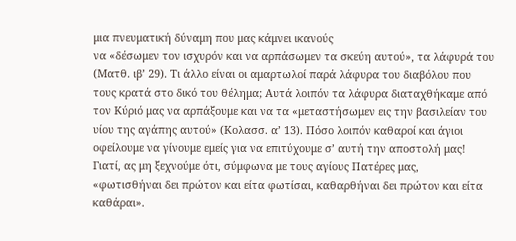μια πνευματική δύναμη που μας κάμνει ικανούς
να «δέσωμεν τον ισχυρόν και να αρπάσωμεν τα σκεύη αυτού», τα λάφυρά του
(Ματθ. ιβ’ 29). Τι άλλο είναι οι αμαρτωλοί παρά λάφυρα του διαβόλου που
τους κρατά στο δικό του θέλημα; Αυτά λοιπόν τα λάφυρα διαταχθήκαμε από
τον Κύριό μας να αρπάξουμε και να τα «μεταστήσωμεν εις την βασιλείαν του
υίου της αγάπης αυτού» (Κολασσ. α’ 13). Πόσο λοιπόν καθαροί και άγιοι
οφείλουμε να γίνουμε εμείς για να επιτύχουμε σ’ αυτή την αποστολή μας!
Γιατί, ας μη ξεχνούμε ότι, σύμφωνα με τους αγίους Πατέρες μας,
«φωτισθήναι δει πρώτον και είτα φωτίσαι, καθαρθήναι δει πρώτον και είτα
καθάραι».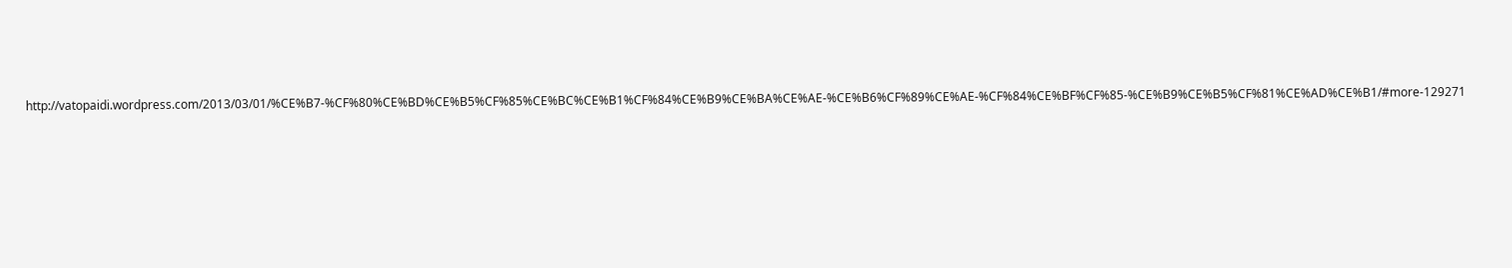http://vatopaidi.wordpress.com/2013/03/01/%CE%B7-%CF%80%CE%BD%CE%B5%CF%85%CE%BC%CE%B1%CF%84%CE%B9%CE%BA%CE%AE-%CE%B6%CF%89%CE%AE-%CF%84%CE%BF%CF%85-%CE%B9%CE%B5%CF%81%CE%AD%CE%B1/#more-129271